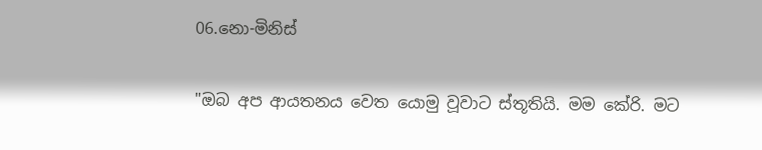06.නො-මිනිස්‌

"ඔබ අප ආයතනය වෙත යොමු වූවාට ස්‌තූතියි. මම කේරි. මට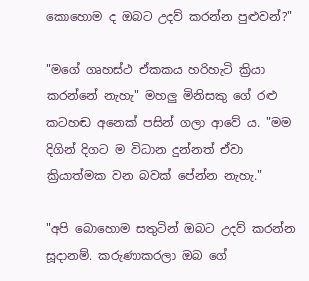කොහොම ද ඔබට උදව් කරන්න පුළුවන්?"

"මගේ ගෘහස්‌ථ ඒකකය හරිහැටි ක්‍රියා කරන්නේ නැහැ" මහලු මිනිසකු ගේ රළු කටහඬ අනෙක්‌ පසින් ගලා ආවේ ය. "මම දිගින් දිගට ම විධාන දුන්නත් ඒවා ක්‍රියාත්මක වන බවක්‌ පේන්න නැහැ."

"අපි බොහොම සතුටින් ඔබට උදව් කරන්න සූදානම්. කරුණාකරලා ඔබ ගේ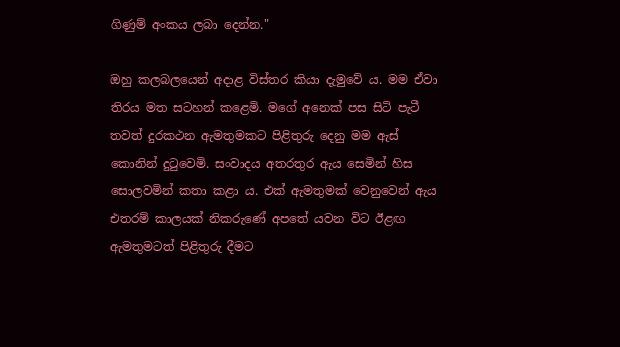ගිණුම් අංකය ලබා දෙන්න."

ඔහු කලබලයෙන් අදාළ විස්‌තර කියා දැමුවේ ය. මම ඒවා තිරය මත සටහන් කළෙමි. මගේ අනෙක්‌ පස සිටි පැටී තවත් දුරකථන ඇමතුමකට පිළිතුරු දෙනු මම ඇස්‌ කොනින් දුටුවෙමි. සංවාදය අතරතුර ඇය සෙමින් හිස සොලවමින් කතා කළා ය. එක්‌ ඇමතුමක්‌ වෙනුවෙන් ඇය එතරම් කාලයක්‌ නිකරුණේ අපතේ යවන විට ඊළඟ ඇමතුමටත් පිළිතුරු දීමට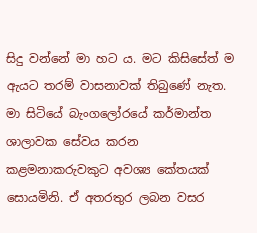සිදු වන්නේ මා හට ය. මට කිසිසේත් ම ඇයට තරම් වාසනාවක්‌ තිබුණේ නැත. මා සිටියේ බැංගලෝරයේ කර්මාන්ත ශාලාවක සේවය කරන කළමනාකරුවකුට අවශ්‍ය කේතයක්‌ සොයමිනි. ඒ අතරතුර ලබන වසර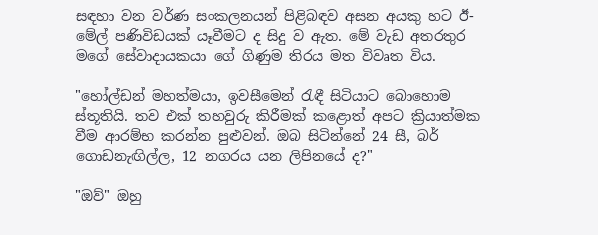සඳහා වන වර්ණ සංකලනයන් පිළිබඳව අසන අයකු හට ඊ- මේල් පණිවිඩයක්‌ යෑවීමට ද සිදු ව ඇත. මේ වැඩ අතරතුර මගේ සේවාදායකයා ගේ ගිණුම තිරය මත විවෘත විය.

"හෝල්ඩන් මහත්මයා, ඉවසීමෙන් රැඳී සිටියාට බොහොම ස්‌තූතියි. තව එක්‌ තහවුරු කිරීමක්‌ කළොත් අපට ක්‍රියාත්මක වීම ආරම්භ කරන්න පුළුවන්. ඔබ සිටින්නේ 24 සී, බර් ගොඩනැඟිල්ල, 12 නගරය යන ලිපිනයේ ද?"

"ඔව්" ඔහු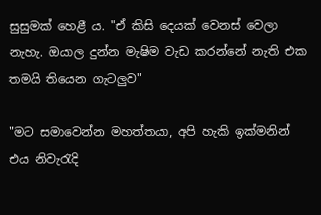සුසුමක්‌ හෙළී ය. "ඒ කිසි දෙයක්‌ වෙනස්‌ වෙලා නැහැ. ඔයාල දුන්න මැෂිම වැඩ කරන්නේ නැති එක තමයි තියෙන ගැටලුව"

"මට සමාවෙන්න මහත්තයා, අපි හැකි ඉක්‌මනින් එය නිවැරැදි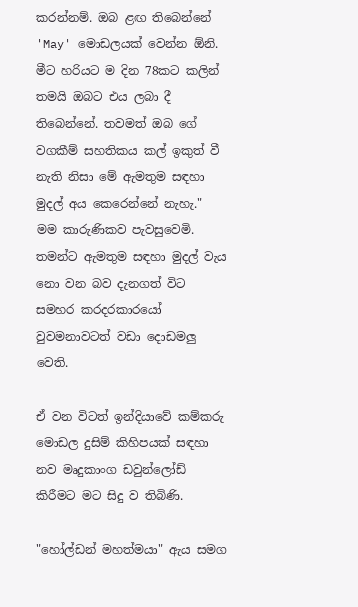කරන්නම්. ඔබ ළඟ තිබෙන්නේ 'May' මොඩලයක්‌ වෙන්න ඕනි. මීට හරියට ම දින 78කට කලින් තමයි ඔබට එය ලබා දී තිබෙන්නේ. තවමත් ඔබ ගේ වගකීම් සහතිකය කල් ඉකුත් වී නැති නිසා මේ ඇමතුම සඳහා මුදල් අය කෙරෙන්නේ නැහැ." මම කාරුණිකව පැවසුවෙමි. තමන්ට ඇමතුම සඳහා මුදල් වැය නො වන බව දැනගත් විට සමහර කරදරකාරයෝ වුවමනාවටත් වඩා දොඩමලු වෙති.

ඒ වන විටත් ඉන්දියාවේ කම්කරු මොඩල දුසිම් කිහිපයක්‌ සඳහා නව මෘදුකාංග ඩවුන්ලෝඩ් කිරීමට මට සිදු ව තිබිණි.

"හෝල්ඩන් මහත්මයා" ඇය සමග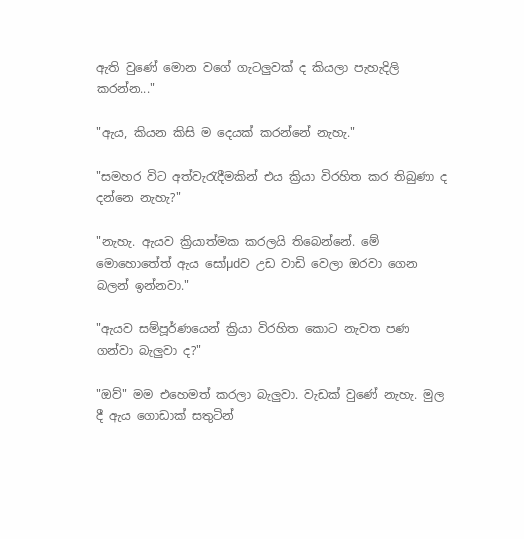ඇති වුණේ මොන වගේ ගැටලුවක්‌ ද කියලා පැහැදිලි කරන්න..."

"ඇය, කියන කිසි ම දෙයක්‌ කරන්නේ නැහැ."

"සමහර විට අත්වැරැදීමකින් එය ක්‍රියා විරහිත කර තිබුණා ද දන්නෙ නැහැ?"

"නැහැ. ඇයව ක්‍රියාත්මක කරලයි තිබෙන්නේ. මේ මොහොතේත් ඇය සෝµdව උඩ වාඩි වෙලා ඔරවා ගෙන බලන් ඉන්නවා."

"ඇයව සම්පූර්ණයෙන් ක්‍රියා විරහිත කොට නැවත පණ ගන්වා බැලුවා ද?"

"ඔව්" මම එහෙමත් කරලා බැලුවා. වැඩක්‌ වුණේ නැහැ. මුල දී ඇය ගොඩාක්‌ සතුටින්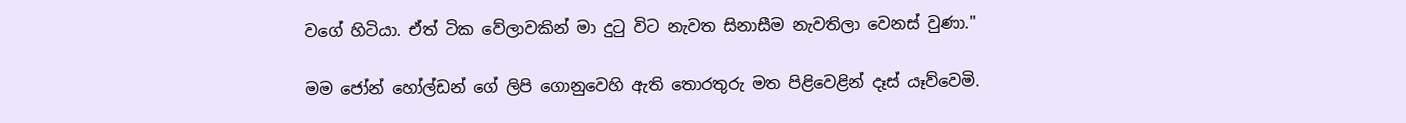වගේ හිටියා. ඒත් ටික වේලාවකින් මා දුටු විට නැවත සිනාසීම නැවතිලා වෙනස්‌ වුණා."

මම ජෝන් හෝල්ඩන් ගේ ලිපි ගොනුවෙහි ඇති තොරතුරු මත පිළිවෙළින් දෑස්‌ යෑව්වෙමි.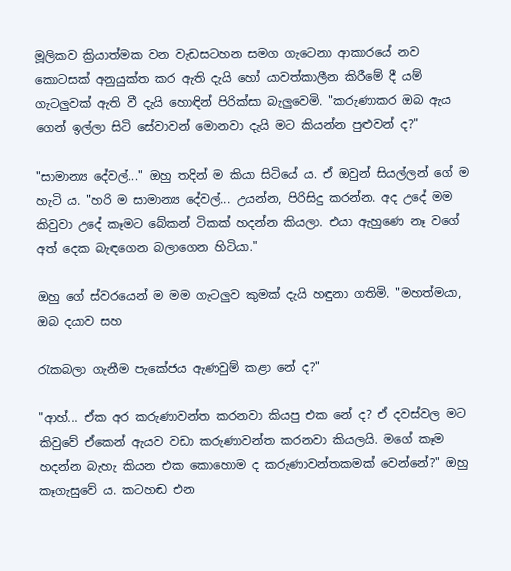මූලිකව ක්‍රියාත්මක වන වැඩසටහන සමග ගැටෙනා ආකාරයේ නව කොටසක්‌ අනුයුක්‌ත කර ඇති දැයි හෝ යාවත්කාලීන කිරීමේ දී යම් ගැටලුවක්‌ ඇති වී දැයි හොඳින් පිරික්‌සා බැලුවෙමි. "කරුණාකර ඔබ ඇය ගෙන් ඉල්ලා සිටි සේවාවන් මොනවා දැයි මට කියන්න පුළුවන් ද?"

"සාමාන්‍ය දේවල්..." ඔහු තදින් ම කියා සිටියේ ය. ඒ ඔවුන් සියල්ලන් ගේ ම හැටි ය. "හරි ම සාමාන්‍ය දේවල්... උයන්න, පිරිසිදු කරන්න. අද උදේ මම කිවුවා උදේ කෑමට බේකන් ටිකක්‌ හදන්න කියලා. එයා ඇහුණෙ නෑ වගේ අත් දෙක බැඳගෙන බලාගෙන හිටියා."

ඔහු ගේ ස්‌වරයෙන් ම මම ගැටලුව කුමක්‌ දැයි හඳුනා ගතිමි. "මහත්මයා, ඔබ දයාව සහ

රැකබලා ගැනීම පැකේජය ඇණවුම් කළා නේ ද?"

"ආහ්... ඒක අර කරුණාවන්ත කරනවා කියපු එක නේ ද? ඒ දවස්‌වල මට කිවුවේ ඒකෙන් ඇයව වඩා කරුණාවන්ත කරනවා කියලයි. මගේ කෑම හදන්න බැහැ කියන එක කොහොම ද කරුණාවන්තකමක්‌ වෙන්නේ?" ඔහු කෑගැසුවේ ය. කටහඬ එන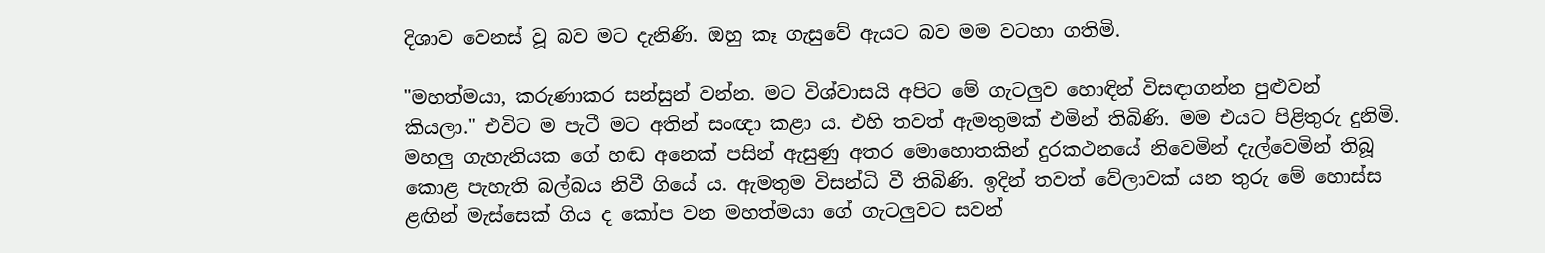දිශාව වෙනස්‌ වූ බව මට දැනිණි. ඔහු කෑ ගැසුවේ ඇයට බව මම වටහා ගතිමි.

"මහත්මයා, කරුණාකර සන්සුන් වන්න. මට විශ්වාසයි අපිට මේ ගැටලුව හොඳින් විසඳාගන්න පුළුවන් කියලා." එවිට ම පැටී මට අතින් සංඥා කළා ය. එහි තවත් ඇමතුමක්‌ එමින් තිබිණි. මම එයට පිළිතුරු දුනිමි. මහලු ගැහැනියක ගේ හඬ අනෙක්‌ පසින් ඇසුණු අතර මොහොතකින් දුරකථනයේ නිවෙමින් දැල්වෙමින් තිබූ කොළ පැහැති බල්බය නිවී ගියේ ය. ඇමතුම විසන්ධි වී තිබිණි. ඉදින් තවත් වේලාවක්‌ යන තුරු මේ හොස්‌ස ළඟින් මැස්‌සෙක්‌ ගිය ද කෝප වන මහත්මයා ගේ ගැටලුවට සවන්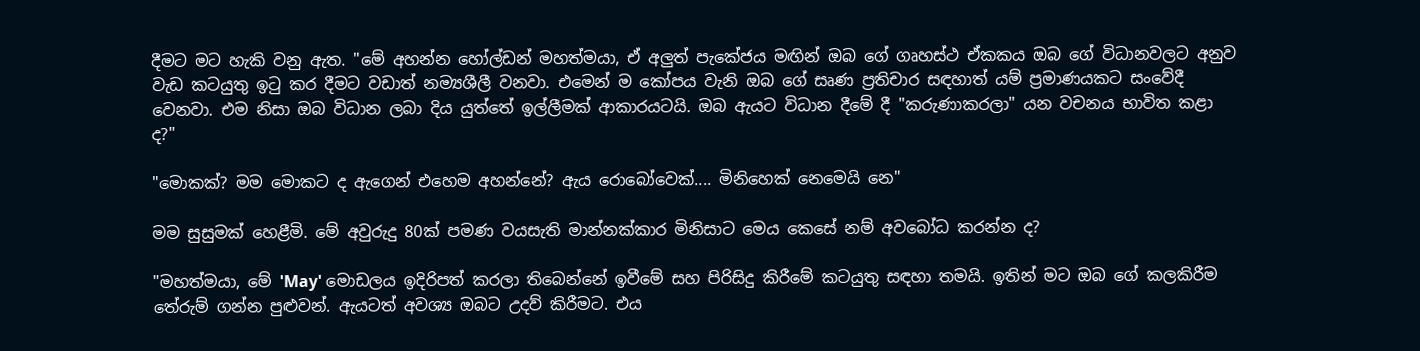දීමට මට හැකි වනු ඇත. "මේ අහන්න හෝල්ඩන් මහත්මයා, ඒ අලුත් පැකේජය මඟින් ඔබ ගේ ගෘහස්‌ථ ඒකකය ඔබ ගේ විධානවලට අනුව වැඩ කටයුතු ඉටු කර දීමට වඩාත් නම්‍යශීලී වනවා. එමෙන් ම කෝපය වැනි ඔබ ගේ සෘණ ප්‍රතිචාර සඳහාත් යම් ප්‍රමාණයකට සංවේදී වෙනවා. එම නිසා ඔබ විධාන ලබා දිය යුත්තේ ඉල්ලීමක්‌ ආකාරයටයි. ඔබ ඇයට විධාන දීමේ දී "කරුණාකරලා" යන වචනය භාවිත කළා ද?"

"මොකක්‌? මම මොකට ද ඇගෙන් එහෙම අහන්නේ? ඇය රොබෝවෙක්‌.... මිනිහෙක්‌ නෙමෙයි නෙ"

මම සුසුමක්‌ හෙළීමි. මේ අවුරුදු 80ක්‌ පමණ වයසැති මාන්නක්‌කාර මිනිසාට මෙය කෙසේ නම් අවබෝධ කරන්න ද?

"මහත්මයා, මේ 'May' මොඩලය ඉදිරිපත් කරලා තිබෙන්නේ ඉවීමේ සහ පිරිසිදු කිරීමේ කටයුතු සඳහා තමයි. ඉතින් මට ඔබ ගේ කලකිරීම තේරුම් ගන්න පුළුවන්. ඇයටත් අවශ්‍ය ඔබට උදව් කිරීමට. එය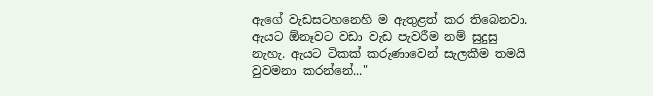ඇගේ වැඩසටහනෙහි ම ඇතුළත් කර තිබෙනවා. ඇයට ඕනෑවට වඩා වැඩ පැවරීම නම් සුදුසු නැහැ. ඇයට ටිකක්‌ කරුණාවෙන් සැලකීම තමයි වුවමනා කරන්නේ..."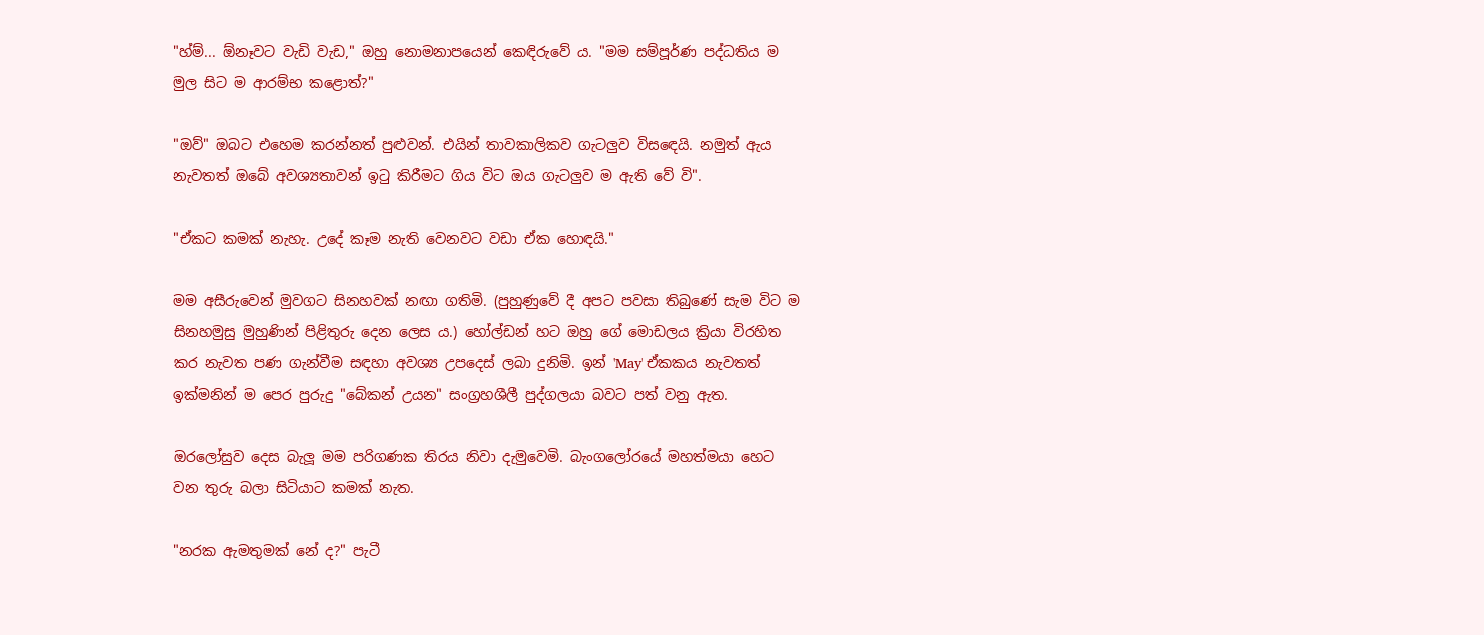"හ්ම්... ඕනෑවට වැඩි වැඩ," ඔහු නොමනාපයෙන් කෙඳිරුවේ ය. "මම සම්පූර්ණ පද්ධතිය ම මුල සිට ම ආරම්භ කළොත්?"

"ඔව්" ඔබට එහෙම කරන්නත් පුළුවන්. එයින් තාවකාලිකව ගැටලුව විසඳෙයි. නමුත් ඇය නැවතත් ඔබේ අවශ්‍යතාවන් ඉටු කිරීමට ගිය විට ඔය ගැටලුව ම ඇති වේ වි".

"ඒකට කමක්‌ නැහැ. උදේ කෑම නැති වෙනවට වඩා ඒක හොඳයි."

මම අසීරුවෙන් මුවගට සිනහවක්‌ නඟා ගතිමි. (පුහුණුවේ දී අපට පවසා තිබුණේ සැම විට ම සිනහමුසු මුහුණින් පිළිතුරු දෙන ලෙස ය.) හෝල්ඩන් හට ඔහු ගේ මොඩලය ක්‍රියා විරහිත කර නැවත පණ ගැන්වීම සඳහා අවශ්‍ය උපදෙස්‌ ලබා දුනිමි. ඉන් 'May' ඒකකය නැවතත් ඉක්‌මනින් ම පෙර පුරුදු "බේකන් උයන" සංග්‍රහශීලී පුද්ගලයා බවට පත් වනු ඇත.

ඔරලෝසුව දෙස බැලූ මම පරිගණක තිරය නිවා දැමුවෙමි. බැංගලෝරයේ මහත්මයා හෙට වන තුරු බලා සිටියාට කමක්‌ නැත.

"නරක ඇමතුමක්‌ නේ ද?" පැටී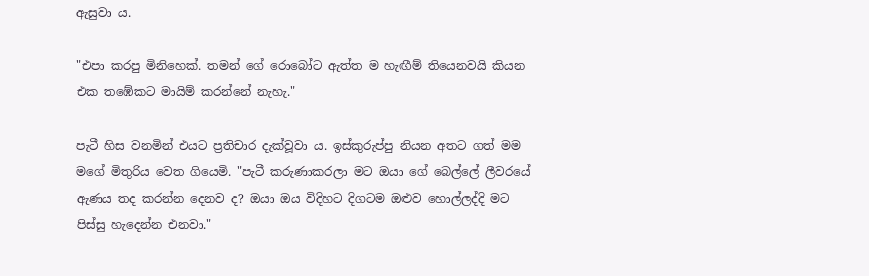ඇසුවා ය.

"එපා කරපු මිනිහෙක්‌. තමන් ගේ රොබෝට ඇත්ත ම හැඟීම් තියෙනවයි කියන එක තඹේකට මායිම් කරන්නේ නැහැ."

පැටී හිස වනමින් එයට ප්‍රතිචාර දැක්‌වූවා ය. ඉස්‌කුරුප්පු නියන අතට ගත් මම මගේ මිතුරිය වෙත ගියෙමි. "පැටී කරුණාකරලා මට ඔයා ගේ බෙල්ලේ ලීවරයේ ඇණය තද කරන්න දෙනව ද? ඔයා ඔය විදිහට දිගටම ඔළුව හොල්ලද්දි මට පිස්‌සු හැදෙන්න එනවා."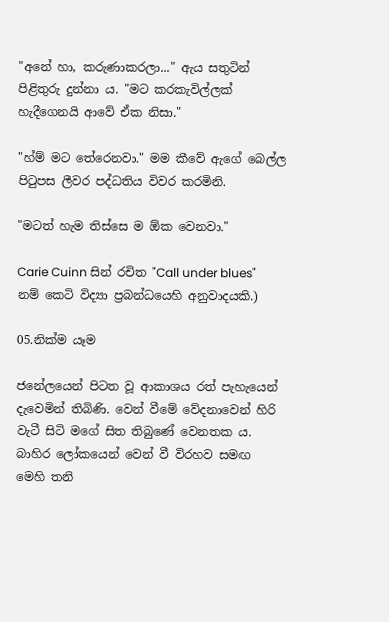"අනේ හා, කරුණාකරලා..." ඇය සතුටින් පිළිතුරු දුන්නා ය. "මට කරකැවිල්ලක්‌ හැදීගෙනයි ආවේ ඒක නිසා."

"හ්ම් මට තේරෙනවා." මම කීවේ ඇගේ බෙල්ල පිටුපස ලීවර පද්ධතිය විවර කරමිනි.

"මටත් හැම තිස්‌සෙ ම ඕක වෙනවා."

Carie Cuinn සින් රචිත "Call under blues" නම් කෙටි විද්‍යා ප්‍රබන්ධයෙහි අනුවාදයකි.)

05.නික්ම යෑම

ජනේලයෙන් පිටත වූ ආකාශය රත් පැහැයෙන් දැවෙමින් තිබිණි. වෙන් වීමේ වේදනාවෙන් හිරි වැටී සිටි මගේ සිත තිබුණේ වෙනතක ය. බාහිර ලෝකයෙන් වෙන් වී විරහව සමඟ මෙහි තනි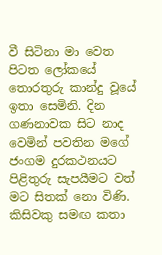වී සිටිනා මා වෙත පිටත ලෝකයේ තොරතුරු කාන්දු වූයේ ඉතා සෙමිනි. දින ගණනාවක සිට නාද වෙමින් පවතින මගේ ජංගම දුරකථනයට පිළිතුරු සැපයීමට වත් මට සිතක්‌ නො විණි. කිසිවකු සමඟ කතා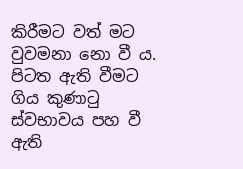කිරීමට වත් මට වුවමනා නො වී ය. පිටත ඇති වීමට ගිය කුණාටු ස්‌වභාවය පහ වී ඇති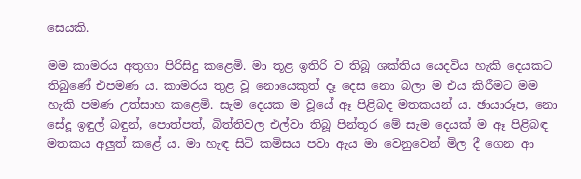සෙයකි.

මම කාමරය අතුගා පිරිසිදු කළෙමි. මා තූළ ඉතිරි ව තිබූ ශක්‌තිය යෙදවිය හැකි දෙයකට තිබුණේ එපමණ ය. කාමරය තුළ වූ නොයෙකුත් දෑ දෙස නො බලා ම එය කිරීමට මම හැකි පමණ උත්සාහ කළෙමි. සැම දෙයක ම වූයේ ඈ පිළිබද මතකයන් ය. ඡායාරූප, නො සේදූ ඉඳුල් බඳුන්, පොත්පත්, බිත්තිවල එල්වා තිබූ පින්තූර මේ සැම දෙයක්‌ ම ඈ පිළිබඳ මතකය අලුත් කළේ ය. මා හැඳ සිටි කමිසය පවා ඇය මා වෙනුවෙන් මිල දී ගෙන ආ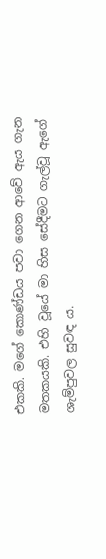එකකි. මගේ කොණ්‌ඩය පවා ගෙන ආවේ ඇය ගැන මතකයකි. එහි වූයේ මා හිස සේදීමට ගැල්වූ ඇගේ ශැම්පුවල සුවඳ ය.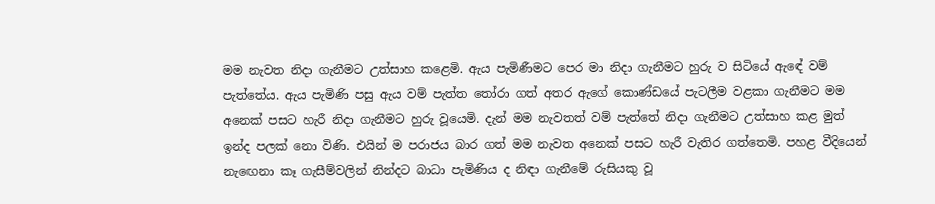මම නැවත නිදා ගැනීමට උත්සාහ කළෙමි. ඇය පැමිණීමට පෙර මා නිදා ගැනීමට හුරු ව සිටියේ ඇඳේ වම් පැත්තේය. ඇය පැමිණි පසු ඇය වම් පැත්ත තෝරා ගත් අතර ඇගේ කොණ්‌ඩයේ පැටලීම වළකා ගැනීමට මම අනෙක්‌ පසට හැරී නිදා ගැනීමට හුරු වූයෙමි. දැන් මම නැවතත් වම් පැත්තේ නිදා ගැනීමට උත්සාහ කළ මුත් ඉන්ද පලක්‌ නො විණි. එයින් ම පරාජය බාර ගත් මම නැවත අනෙක්‌ පසට හැරී වැතිර ගත්තෙමි. පහළ වීදියෙන් නැඟෙනා කෑ ගැසීම්වලින් නින්දට බාධා පැමිණිය ද නිඳා ගැනීමේ රුසියකු වූ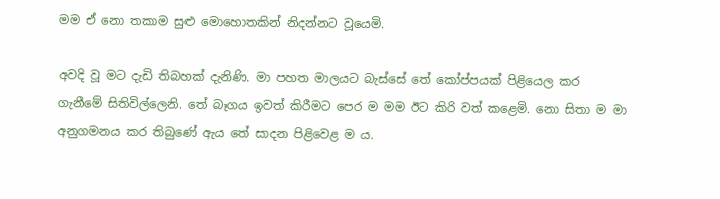මම ඒ නො තකාම සුළු මොහොතකින් නිදන්නට වූයෙමි.

අවදි වූ මට දැඩි තිබහක්‌ දැනිණි. මා පහත මාලයට බැස්‌සේ තේ කෝප්පයක්‌ පිළියෙල කර ගැනීමේ සිතිවිල්ලෙනි. තේ බෑගය ඉවත් කිරීමට පෙර ම මම ඊට කිරි වත් කළෙමි. නො සිතා ම මා අනුගමනය කර තිබුණේ ඇය තේ සාදන පිළිවෙළ ම ය.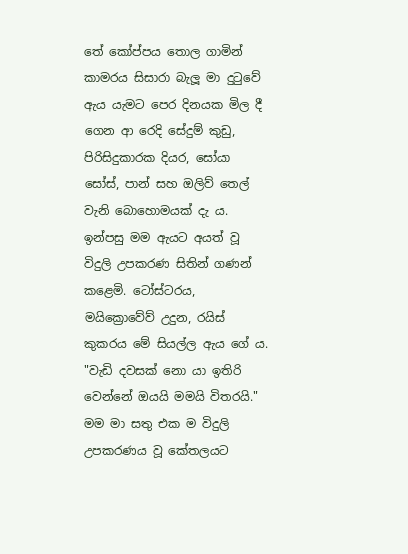තේ කෝප්පය තොල ගාමින් කාමරය සිසාරා බැලූ මා දුටුවේ ඇය යැමට පෙර දිනයක මිල දී ගෙන ආ රෙදි සේදුම් කුඩු, පිරිසිදුකාරක දියර, සෝයා සෝස්‌, පාන් සහ ඔලිව් තෙල් වැනි බොහොමයක්‌ දැ ය. ඉන්පසු මම ඇයට අයත් වූ විදුලි උපකරණ සිතින් ගණන් කළෙමි. ටෝස්‌ටරය, මයික්‍රොවේව් උදුන, රයිස්‌ කුකරය මේ සියල්ල ඇය ගේ ය. "වැඩි දවසක්‌ නො යා ඉතිරි වෙන්නේ ඔයයි මමයි විතරයි." මම මා සතු එක ම විදුලි උපකරණය වූ කේතලයට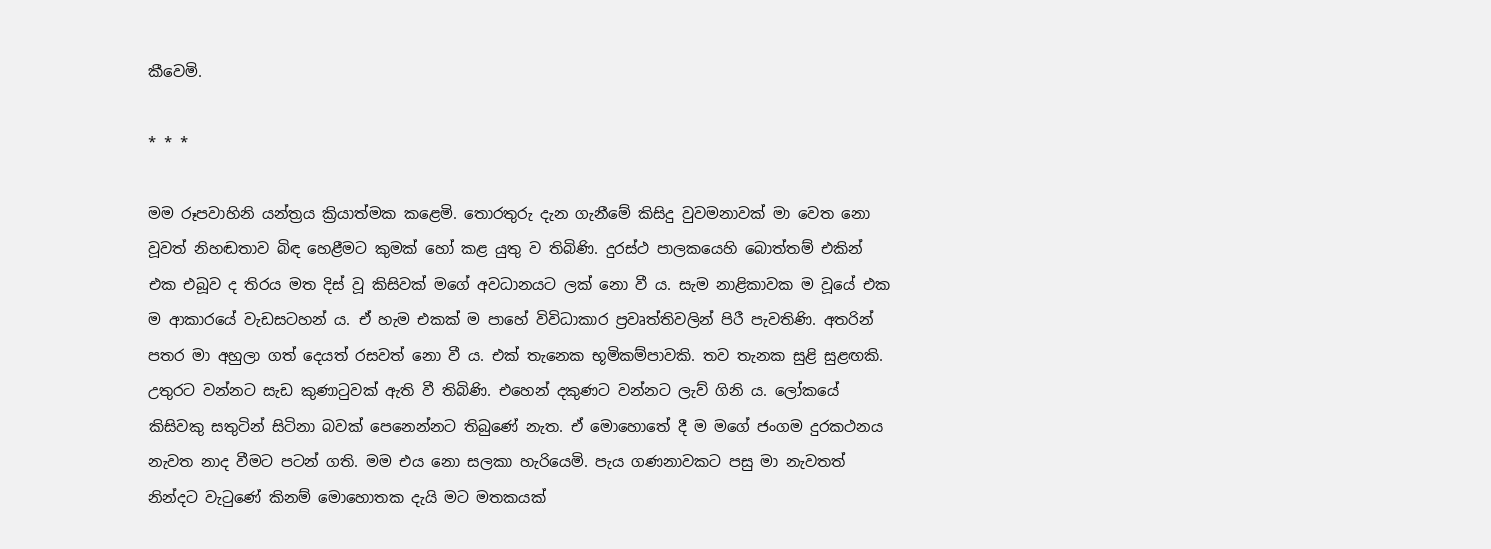කීවෙමි.

* * *

මම රූපවාහිනි යන්ත්‍රය ක්‍රියාත්මක කළෙමි. තොරතුරු දැන ගැනීමේ කිසිදු වුවමනාවක්‌ මා වෙත නො වූවත් නිහඬතාව බිඳ හෙළීමට කුමක්‌ හෝ කළ යුතු ව තිබිණි. දුරස්‌ථ පාලකයෙහි බොත්තම් එකින් එක එබූව ද තිරය මත දිස්‌ වූ කිසිවක්‌ මගේ අවධානයට ලක්‌ නො වී ය. සැම නාළිකාවක ම වූයේ එක ම ආකාරයේ වැඩසටහන් ය. ඒ හැම එකක්‌ ම පාහේ විවිධාකාර ප්‍රවෘත්තිවලින් පිරී පැවතිණි. අතරින් පතර මා අහුලා ගත් දෙයත් රසවත් නො වී ය. එක්‌ තැනෙක භූමිකම්පාවකි. තව තැනක සුළි සුළඟකි. උතුරට වන්නට සැඩ කුණාටුවක්‌ ඇති වී තිබිණි. එහෙන් දකුණට වන්නට ලැව් ගිනි ය. ලෝකයේ කිසිවකු සතුටින් සිටිනා බවක්‌ පෙනෙන්නට තිබුණේ නැත. ඒ මොහොතේ දී ම මගේ ජංගම දුරකථනය නැවත නාද වීමට පටන් ගති. මම එය නො සලකා හැරියෙමි. පැය ගණනාවකට පසු මා නැවතත් නින්දට වැටුණේ කිනම් මොහොතක දැයි මට මතකයක්‌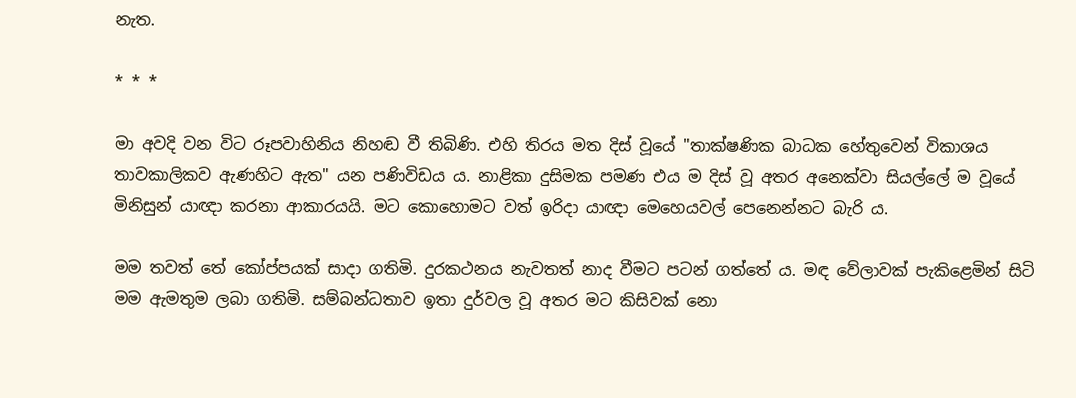නැත.

* * *

මා අවදි වන විට රූපවාහිනිය නිහඬ වී තිබිණි. එහි තිරය මත දිස්‌ වූයේ "තාක්‌ෂණික බාධක හේතුවෙන් විකාශය තාවකාලිකව ඇණහිට ඇත" යන පණිවිඩය ය. නාළිකා දුසිමක පමණ එය ම දිස්‌ වූ අතර අනෙක්‌වා සියල්ලේ ම වූයේ මිනිසුන් යාඥා කරනා ආකාරයයි. මට කොහොමට වත් ඉරිදා යාඥා මෙහෙයවල් පෙනෙන්නට බැරි ය.

මම තවත් තේ කෝප්පයක්‌ සාදා ගතිමි. දුරකථනය නැවතත් නාද වීමට පටන් ගත්තේ ය. මඳ වේලාවක්‌ පැකිළෙමින් සිටි මම ඇමතුම ලබා ගතිමි. සම්බන්ධතාව ඉතා දුර්වල වූ අතර මට කිසිවක්‌ නො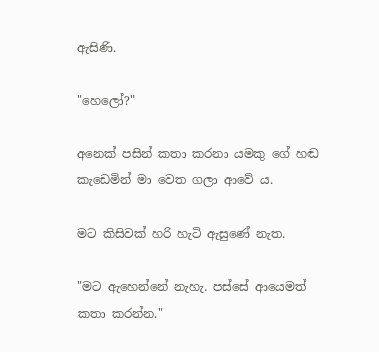ඇසිණි.

"හෙලෝ?"

අනෙක්‌ පසින් කතා කරනා යමකු ගේ හඬ කැඩෙමින් මා වෙත ගලා ආවේ ය.

මට කිසිවක්‌ හරි හැටි ඇසුණේ නැත.

"මට ඇහෙන්නේ නැහැ. පස්‌සේ ආයෙමත් කතා කරන්න."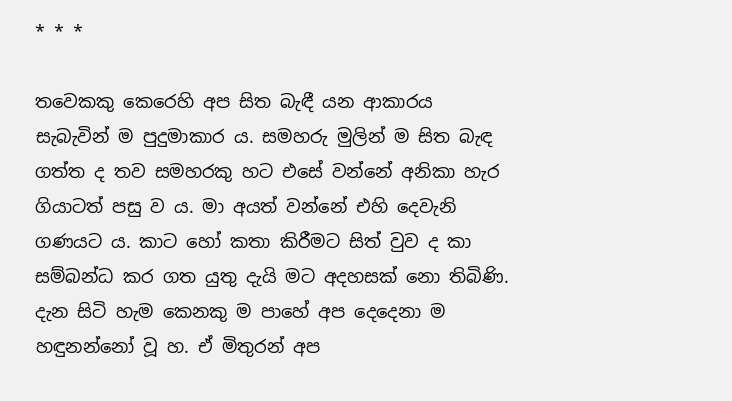* * *

තවෙකකු කෙරෙහි අප සිත බැඳී යන ආකාරය සැබැවින් ම පුදුමාකාර ය. සමහරු මුලින් ම සිත බැඳ ගත්ත ද තව සමහරකු හට එසේ වන්නේ අනිකා හැර ගියාටත් පසු ව ය. මා අයත් වන්නේ එහි දෙවැනි ගණයට ය. කාට හෝ කතා කිරීමට සිත් වුව ද කා සම්බන්ධ කර ගත යුතු දැයි මට අදහසක්‌ නො තිබිණි. දැන සිටි හැම කෙනකු ම පාහේ අප දෙදෙනා ම හඳුනන්නෝ වූ හ. ඒ මිතුරන් අප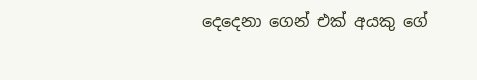දෙදෙනා ගෙන් එක්‌ අයකු ගේ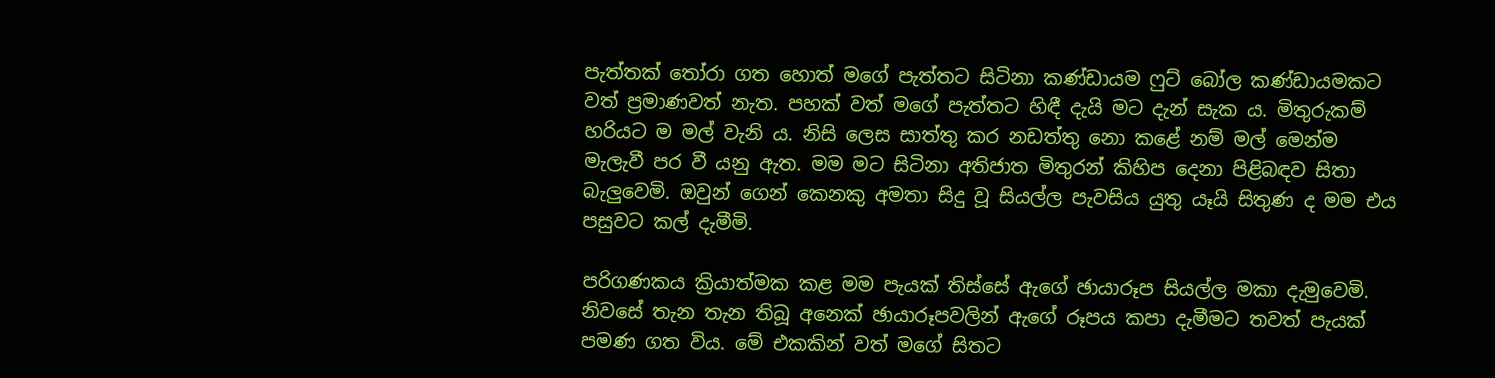පැත්තක්‌ තෝරා ගත හොත් මගේ පැත්තට සිටිනා කණ්‌ඩායම ෆුට්‌ බෝල කණ්‌ඩායමකට වත් ප්‍රමාණවත් නැත. පහක්‌ වත් මගේ පැත්තට හිඳී දැයි මට දැන් සැක ය. මිතුරුකම් හරියට ම මල් වැනි ය. නිසි ලෙස සාත්තු කර නඩත්තු නො කළේ නම් මල් මෙන්ම මැලැවී පර වී යනු ඇත. මම මට සිටිනා අතිජාත මිතුරන් කිහිප දෙනා පිළිබඳව සිතා බැලුවෙමි. ඔවුන් ගෙන් කෙනකු අමතා සිදු වූ සියල්ල පැවසිය යුතු යෑයි සිතුණ ද මම එය පසුවට කල් දැමීමි.

පරිගණකය ක්‍රියාත්මක කළ මම පැයක්‌ තිස්‌සේ ඇගේ ඡායාරූප සියල්ල මකා දැමුවෙමි. නිවසේ තැන තැන තිබූ අනෙක්‌ ඡායාරූපවලින් ඇගේ රූපය කපා දැමීමට තවත් පැයක්‌ පමණ ගත විය. මේ එකකින් වත් මගේ සිතට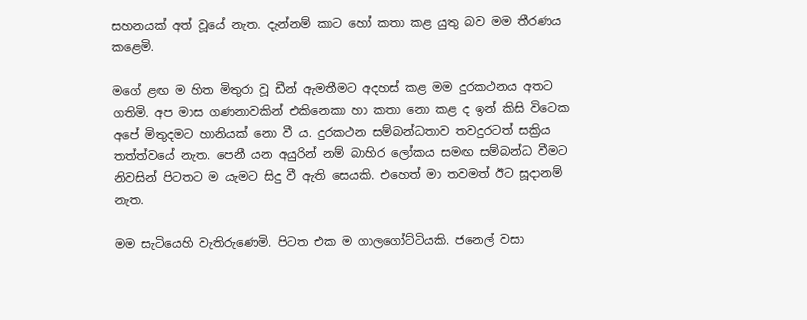සහනයක්‌ අත් වූයේ නැත. දැන්නම් කාට හෝ කතා කළ යුතු බව මම තීරණය කළෙමි.

මගේ ළඟ ම හිත මිතුරා වූ ඩීන් ඇමතීමට අදහස්‌ කළ මම දුරකථනය අතට ගතිමි. අප මාස ගණනාවකින් එකිනෙකා හා කතා නො කළ ද ඉන් කිසි විටෙක අපේ මිතුදමට හානියක්‌ නො වී ය. දුරකථන සම්බන්ධතාව තවදුරටත් සක්‍රිය තත්ත්වයේ නැත. පෙනී යන අයුරින් නම් බාහිර ලෝකය සමඟ සම්බන්ධ වීමට නිවසින් පිටතට ම යැමට සිදු වී ඇති සෙයකි. එහෙත් මා තවමත් ඊට සූදානම් නැත.

මම සැටියෙහි වැතිරුණෙමි. පිටත එක ම ගාලගෝට්‌ටියකි. ජනෙල් වසා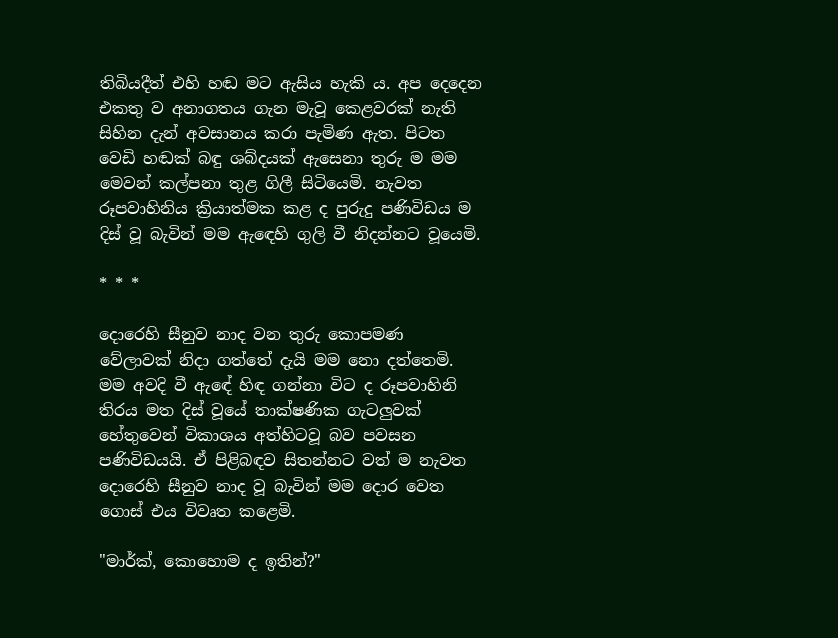තිබියදීත් එහි හඬ මට ඇසිය හැකි ය. අප දෙදෙන එකතු ව අනාගතය ගැන මැවූ කෙළවරක්‌ නැති සිහින දැන් අවසානය කරා පැමිණ ඇත. පිටත වෙඩි හඬක්‌ බඳු ශබ්දයක්‌ ඇසෙනා තුරු ම මම මෙවන් කල්පනා තුළ ගිලී සිටියෙමි. නැවත රූපවාහිනිය ක්‍රියාත්මක කළ ද පුරුදු පණිවිඩය ම දිස්‌ වූ බැවින් මම ඇඳෙහි ගුලි වී නිදන්නට වූයෙමි.

* * *

දොරෙහි සීනුව නාද වන තුරු කොපමණ වේලාවක්‌ නිදා ගත්තේ දැයි මම නො දත්තෙමි. මම අවදි වී ඇඳේ හිඳ ගන්නා විට ද රූපවාහිනි තිරය මත දිස්‌ වූයේ තාක්‌ෂණික ගැටලුවක්‌ හේතුවෙන් විකාශය අත්හිටවූ බව පවසන පණිවිඩයයි. ඒ පිළිබඳව සිතන්නට වත් ම නැවත දොරෙහි සීනුව නාද වූ බැවින් මම දොර වෙත ගොස්‌ එය විවෘත කළෙමි.

"මාර්ක්‌, කොහොම ද ඉතින්?"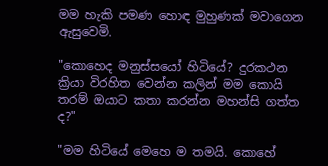මම හැකි පමණ හොඳ මුහුණක්‌ මවාගෙන ඇසුවෙමි.

"කොහෙද මනුස්‌සයෝ හිටියේ? දුරකථන ක්‍රියා විරහිත වෙන්න කලින් මම කොයි තරම් ඔයාට කතා කරන්න මහන්සි ගත්ත ද?"

"මම හිටියේ මෙහෙ ම තමයි. කොහේ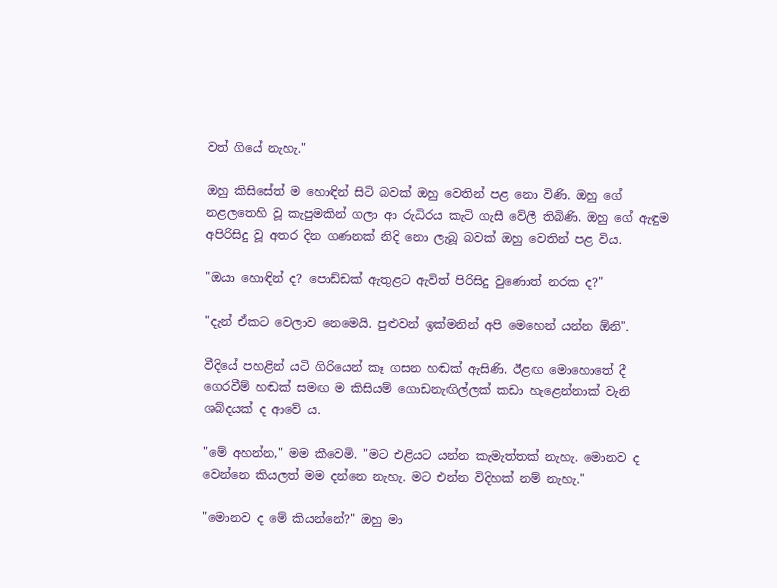වත් ගියේ නැහැ."

ඔහු කිසිසේත් ම හොඳින් සිටි බවක්‌ ඔහු වෙතින් පළ නො විණි. ඔහු ගේ නළලතෙහි වූ කැපුමකින් ගලා ආ රුධිරය කැටි ගැසී වේලී තිබිණි. ඔහු ගේ ඇඳුම අපිරිසිදු වූ අතර දින ගණනක්‌ නිදි නො ලැබූ බවක්‌ ඔහු වෙතින් පළ විය.

"ඔයා හොඳින් ද? පොඩ්ඩක්‌ ඇතුළට ඇවිත් පිරිසිදු වුණොත් නරක ද?"

"දැන් ඒකට වෙලාව නෙමෙයි. පුළුවන් ඉක්‌මනින් අපි මෙහෙන් යන්න ඕනි".

වීදියේ පහළින් යටි ගිරියෙන් කෑ ගසන හඬක්‌ ඇසිණි. ඊළඟ මොහොතේ දී ගෙරවීම් හඬක්‌ සමඟ ම කිසියම් ගොඩනැඟිල්ලක්‌ කඩා හැළෙන්නාක්‌ වැනි ශබ්දයක්‌ ද ආවේ ය.

"මේ අහන්න," මම කීවෙමි. "මට එළියට යන්න කැමැත්තක්‌ නැහැ. මොනව ද වෙන්නෙ කියලත් මම දන්නෙ නැහැ. මට එන්න විදිහක්‌ නම් නැහැ."

"මොනව ද මේ කියන්නේ?" ඔහු මා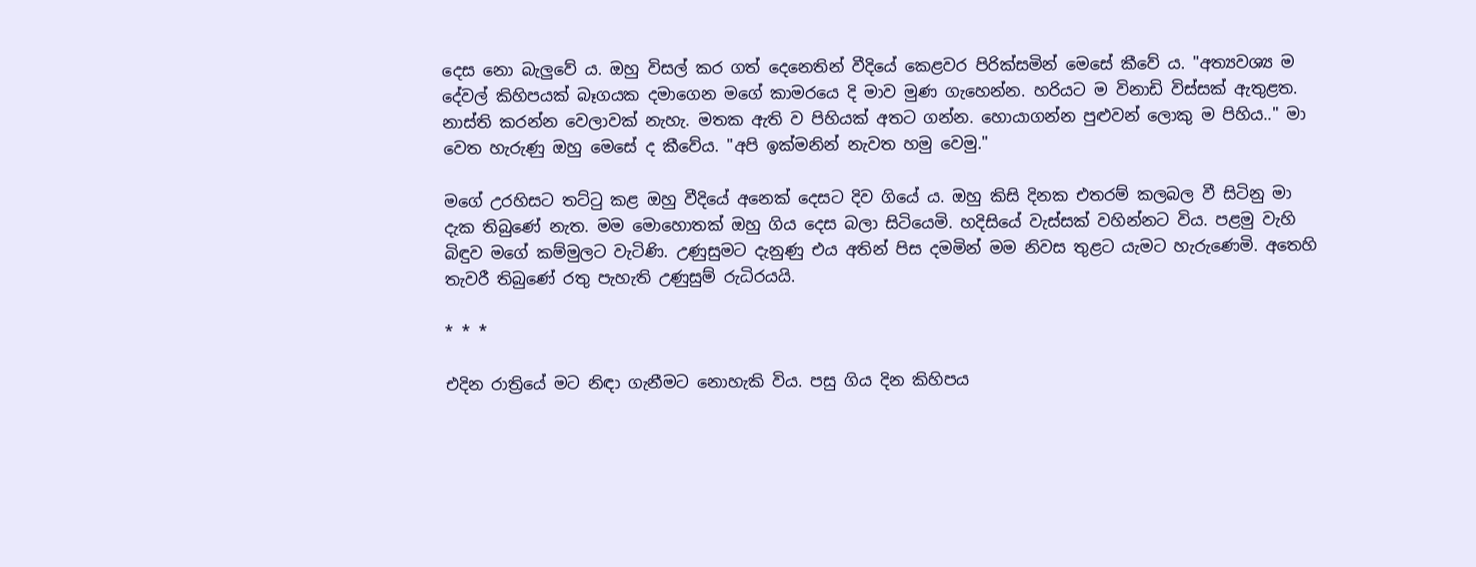දෙස නො බැලුවේ ය. ඔහු විසල් කර ගත් දෙනෙතින් වීදියේ කෙළවර පිරික්‌සමින් මෙසේ කීවේ ය. "අත්‍යවශ්‍ය ම දේවල් කිහිපයක්‌ බෑගයක දමාගෙන මගේ කාමරයෙ දි මාව මුණ ගැහෙන්න. හරියට ම විනාඩි විස්‌සක්‌ ඇතුළත. නාස්‌ති කරන්න වෙලාවක්‌ නැහැ. මතක ඇති ව පිහියක්‌ අතට ගන්න. හොයාගන්න පුළුවන් ලොකු ම පිහිය.." මා වෙත හැරුණු ඔහු මෙසේ ද කීවේය. "අපි ඉක්‌මනින් නැවත හමු වෙමු."

මගේ උරහිසට තට්‌ටු කළ ඔහු වීදියේ අනෙක්‌ දෙසට දිව ගියේ ය. ඔහු කිසි දිනක එතරම් කලබල වී සිටිනු මා දැක තිබුණේ නැත. මම මොහොතක්‌ ඔහු ගිය දෙස බලා සිටියෙමි. හදිසියේ වැස්‌සක්‌ වහින්නට විය. පළමු වැහි බිඳුව මගේ කම්මුලට වැටිණි. උණුසුමට දැනුණු එය අතින් පිස දමමින් මම නිවස තුළට යැමට හැරුණෙමි. අතෙහි තැවරී තිබුණේ රතු පැහැති උණුසුම් රුධිරයයි.

* * *

එදින රාත්‍රියේ මට නිඳා ගැනීමට නොහැකි විය. පසු ගිය දින කිහිපය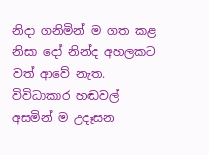නිදා ගනිමින් ම ගත කළ නිසා දෝ නින්ද අහලකට වත් ආවේ නැත. විවිධාකාර හඬවල් අසමින් ම උදෑසන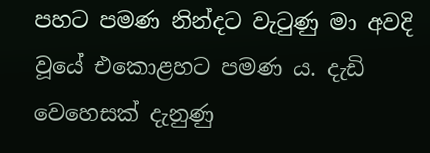පහට පමණ නින්දට වැටුණු මා අවදි වූයේ එකොළහට පමණ ය. දැඩි වෙහෙසක්‌ දැනුණු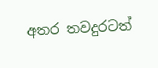අතර තවදුරටත්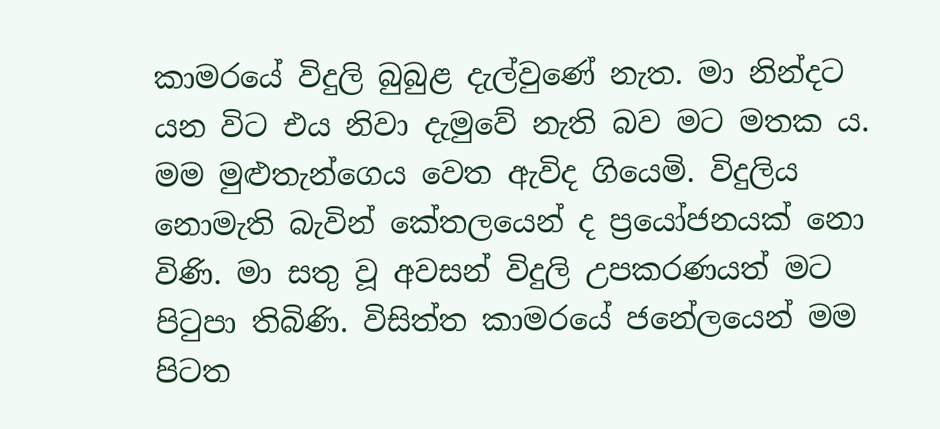කාමරයේ විදුලි බුබුළ දැල්වුණේ නැත. මා නින්දට යන විට එය නිවා දැමුවේ නැති බව මට මතක ය. මම මුළුතැන්ගෙය වෙත ඇවිද ගියෙමි. විදුලිය නොමැති බැවින් කේතලයෙන් ද ප්‍රයෝජනයක්‌ නො විණි. මා සතු වූ අවසන් විදුලි උපකරණයත් මට පිටුපා තිබිණි. විසිත්ත කාමරයේ ජනේලයෙන් මම පිටත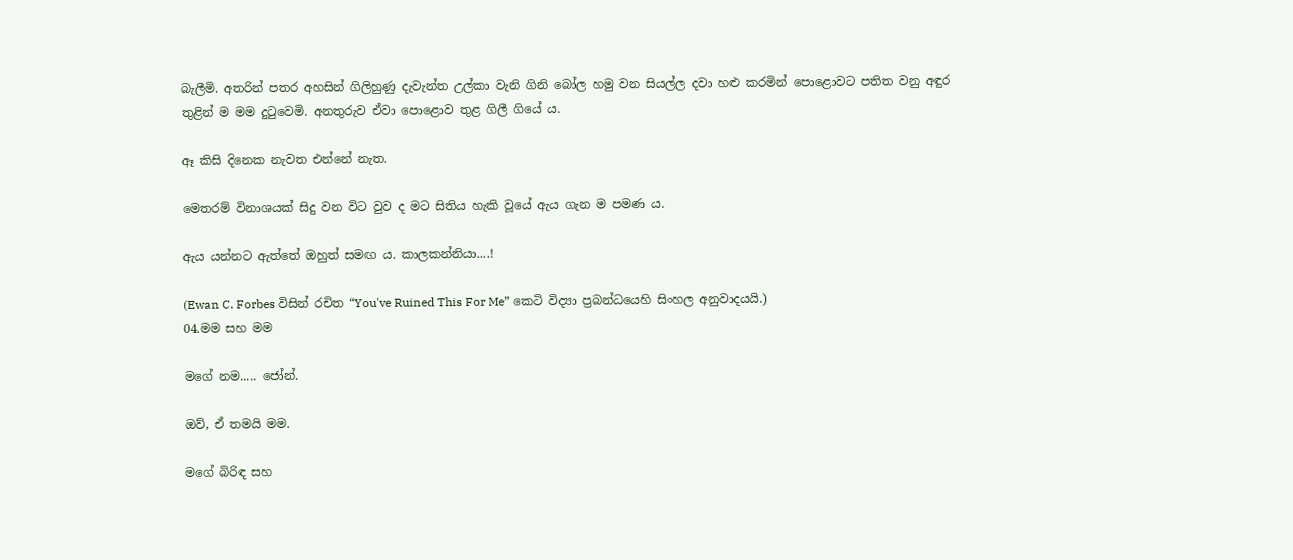බැලීමි. අතරින් පතර අහසින් ගිලිහුණු දැවැන්ත උල්කා වැනි ගිනි බෝල හමු වන සියල්ල දවා හළු කරමින් පොළොවට පතිත වනු අඳුර තුළින් ම මම දුටුවෙමි. අනතුරුව ඒවා පොළොව තුළ ගිලී ගියේ ය.

ඈ කිසි දිනෙක නැවත එන්නේ නැත.

මෙතරම් විනාශයක්‌ සිදු වන විට වුව ද මට සිතිය හැකි වූයේ ඇය ගැන ම පමණ ය.

ඇය යන්නට ඇත්තේ ඔහුත් සමඟ ය. කාලකන්නියා....!

(Ewan C. Forbes විසින් රචිත “You've Ruined This For Me” කෙටි විද්‍යා ප්‍රබන්ධයෙහි සිංහල අනුවාදයයි.)
04.මම සහ මම

මගේ නම..... ජෝන්.

ඔව්, ඒ තමයි මම.

මගේ බිරිඳ සහ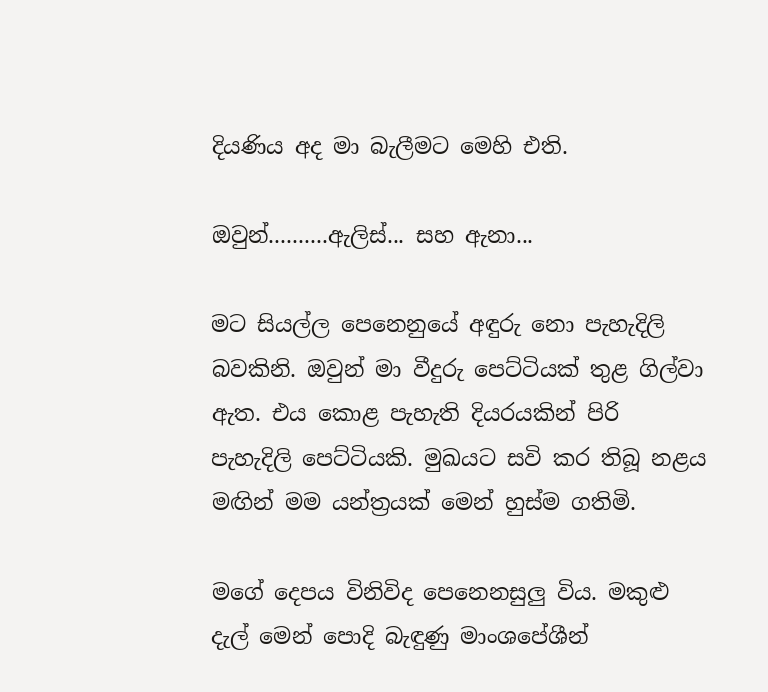දියණිය අද මා බැලීමට මෙහි එති.

ඔවුන්..........ඇලිස්‌... සහ ඇනා...

මට සියල්ල පෙනෙනුයේ අඳුරු නො පැහැදිලි බවකිනි. ඔවුන් මා වීදුරු පෙට්‌ටියක්‌ තුළ ගිල්වා ඇත. එය කොළ පැහැති දියරයකින් පිරි පැහැදිලි පෙට්‌ටියකි. මුඛයට සවි කර තිබූ නළය මඟින් මම යන්ත්‍රයක්‌ මෙන් හුස්‌ම ගතිමි.

මගේ දෙපය විනිවිද පෙනෙනසුලු විය. මකුළු දැල් මෙන් පොදි බැඳුණු මාංශපේශීන්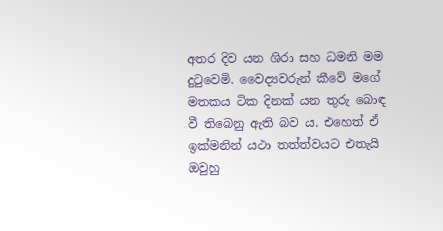අතර දිව යන ශිරා සහ ධමනි මම දුටුවෙමි. වෛද්‍යවරුන් කීවේ මගේ මතකය ටික දිනක්‌ යන තුරු බොඳ වී තිබෙනු ඇති බව ය. එහෙත් ඒ ඉක්‌මනින් යථා තත්ත්වයට එතැයි ඔවුහු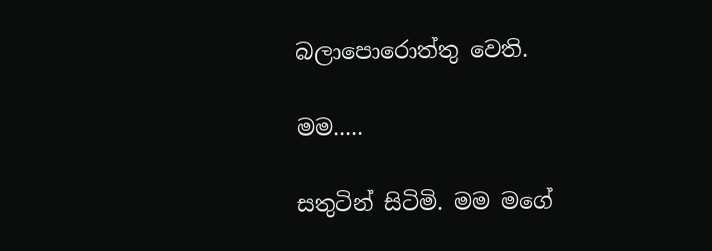බලාපොරොත්තු වෙති.

මම.....

සතුටින් සිටිමි. මම මගේ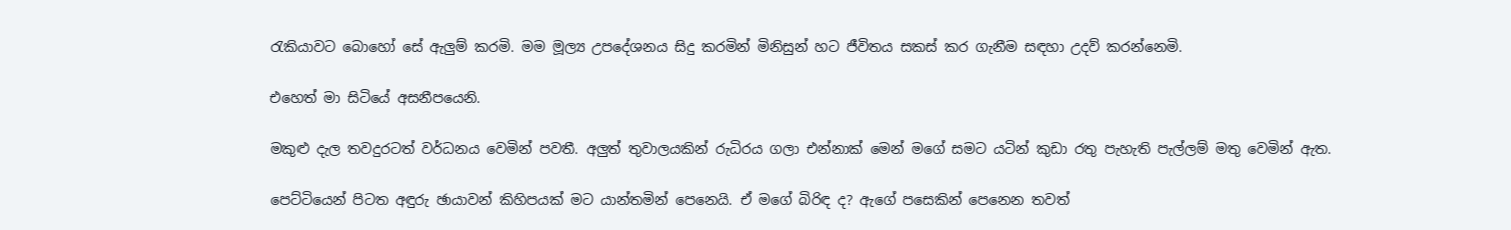රැකියාවට බොහෝ සේ ඇලුම් කරමි. මම මූල්‍ය උපදේශනය සිදු කරමින් මිනිසුන් හට ජීවිතය සකස්‌ කර ගැනීම සඳහා උදව් කරන්නෙමි.

එහෙත් මා සිටියේ අසනීපයෙනි.

මකුළු දැල තවදුරටත් වර්ධනය වෙමින් පවතී. අලුත් තුවාලයකින් රුධිරය ගලා එන්නාක්‌ මෙන් මගේ සමට යටින් කුඩා රතු පැහැති පැල්ලම් මතු වෙමින් ඇත.

පෙට්‌ටියෙන් පිටත අඳුරු ඡායාවන් කිහිපයක්‌ මට යාන්තමින් පෙනෙයි. ඒ මගේ බිරිඳ ද? ඇගේ පසෙකින් පෙනෙන තවත්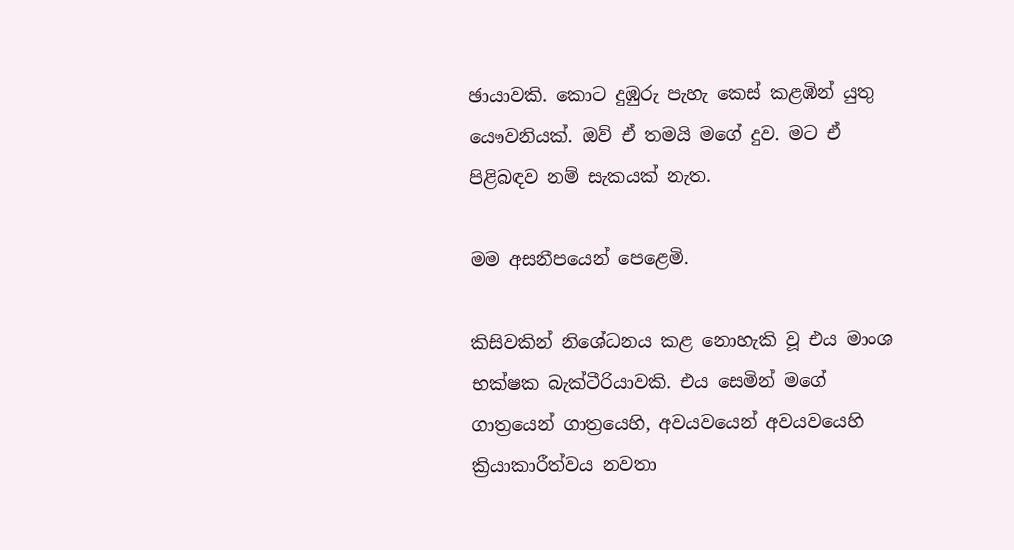ඡායාවකි. කොට දුඹුරු පැහැ කෙස්‌ කළඹින් යුතු යෞවනියක්‌. ඔව් ඒ තමයි මගේ දුව. මට ඒ පිළිබඳව නම් සැකයක්‌ නැත.

මම අසනීපයෙන් පෙළෙමි.

කිසිවකින් නිශේධනය කළ නොහැකි වූ එය මාංශ භක්‌ෂක බැක්‌ටීරියාවකි. එය සෙමින් මගේ ගාත්‍රයෙන් ගාත්‍රයෙහි, අවයවයෙන් අවයවයෙහි ක්‍රියාකාරීත්වය නවතා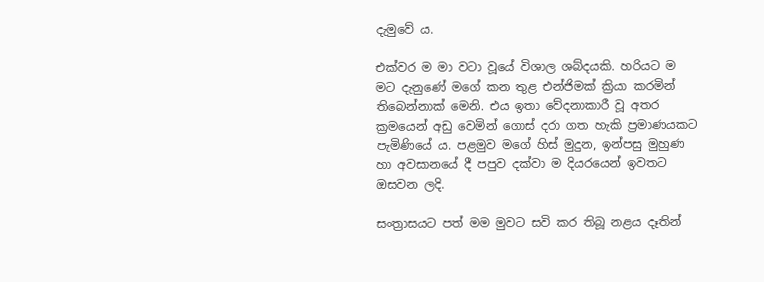දැමුවේ ය.

එක්‌වර ම මා වටා වූයේ විශාල ශබ්දයකි. හරියට ම මට දැනුණේ මගේ කන තුළ එන්ජිමක්‌ ක්‍රියා කරමින් තිබෙන්නාක්‌ මෙනි. එය ඉතා වේදනාකාරී වූ අතර ක්‍රමයෙන් අඩු වෙමින් ගොස්‌ දරා ගත හැකි ප්‍රමාණයකට පැමිණියේ ය. පළමුව මගේ හිස්‌ මුදුන, ඉන්පසු මුහුණ හා අවසානයේ දී පපුව දක්‌වා ම දියරයෙන් ඉවතට ඔසවන ලදි.

සංත්‍රාසයට පත් මම මුවට සවි කර තිබූ නළය දෑතින්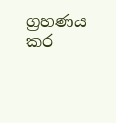ග්‍රහණය කර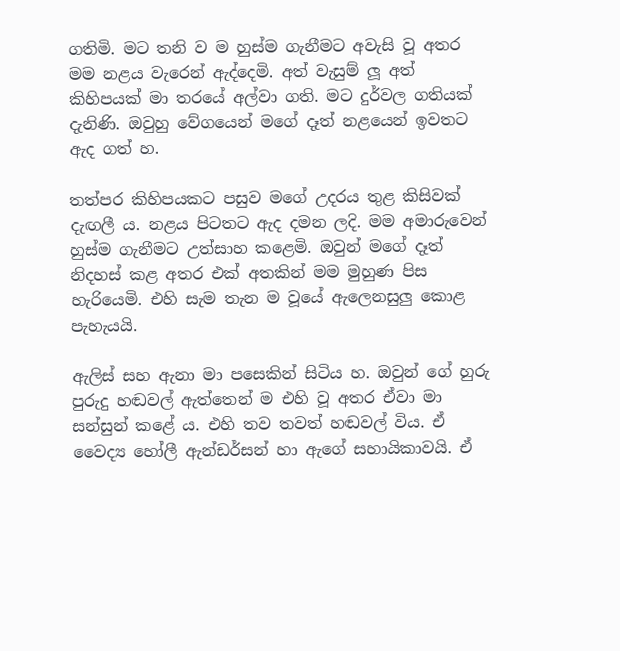ගතිමි. මට තනි ව ම හුස්‌ම ගැනීමට අවැසි වූ අතර මම නළය වැරෙන් ඇද්දෙමි. අත් වැසුම් ලූ අත් කිහිපයක්‌ මා තරයේ අල්වා ගති. මට දුර්වල ගතියක්‌ දැනිණි. ඔවුහු වේගයෙන් මගේ දෑත් නළයෙන් ඉවතට ඇද ගත් හ.

තත්පර කිහිපයකට පසුව මගේ උදරය තුළ කිසිවක්‌ දැඟලී ය. නළය පිටතට ඇද දමන ලදි. මම අමාරුවෙන් හුස්‌ම ගැනීමට උත්සාහ කළෙමි. ඔවුන් මගේ දෑත් නිදහස්‌ කළ අතර එක්‌ අතකින් මම මුහුණ පිස හැරියෙමි. එහි සැම තැන ම වූයේ ඇලෙනසුලු කොළ පැහැයයි.

ඇලිස්‌ සහ ඇනා මා පසෙකින් සිටිය හ. ඔවුන් ගේ හුරු පුරුදු හඬවල් ඇත්තෙන් ම එහි වූ අතර ඒවා මා සන්සුන් කළේ ය. එහි තව තවත් හඬවල් විය. ඒ වෛද්‍ය හෝලී ඇන්ඩර්සන් හා ඇගේ සහායිකාවයි. ඒ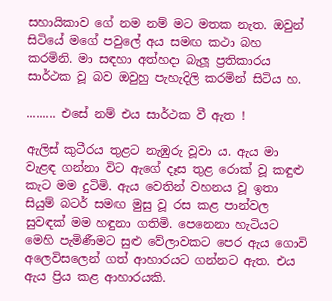සහායිකාව ගේ නම නම් මට මතක නැත. ඔවුන් සිටියේ මගේ පවුලේ අය සමඟ කථා බහ කරමිනි. මා සඳහා අත්හදා බැලූ ප්‍රතිකාරය සාර්ථක වූ බව ඔවුහු පැහැදිලි කරමින් සිටිය හ.

......... එසේ නම් එය සාර්ථක වී ඇත !

ඇලිස්‌ කුටීරය තුළට නැඹුරු වූවා ය. ඇය මා වැළඳ ගන්නා විට ඇගේ දෑස තුළ රොක්‌ වූ කඳුළු කැට මම දුටිමි. ඇය වෙතින් වහනය වූ ඉතා සියුම් බටර් සමඟ මුසු වූ රස කළ පාන්වල සුවඳක්‌ මම හඳුනා ගතිමි. පෙනෙනා හැටියට මෙහි පැමිණීමට සුළු වේලාවකට පෙර ඇය ගොවි අලෙවිසලෙන් ගත් ආහාරයට ගන්නට ඇත. එය ඇය ප්‍රිය කළ ආහාරයකි.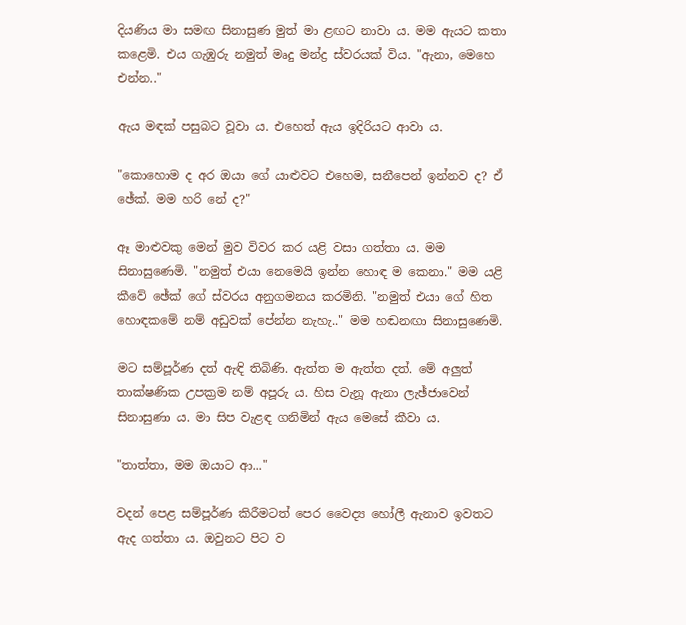දියණිය මා සමඟ සිනාසුණ මුත් මා ළඟට නාවා ය. මම ඇයට කතා කළෙමි. එය ගැඹුරු නමුත් මෘදු මන්ද්‍ර ස්‌වරයක්‌ විය. "ඇනා, මෙහෙ එන්න.."

ඇය මඳක්‌ පසුබට වූවා ය. එහෙත් ඇය ඉදිරියට ආවා ය.

"කොහොම ද අර ඔයා ගේ යාළුවට එහෙම, සනීපෙන් ඉන්නව ද? ඒ ඡේක්‌. මම හරි නේ ද?"

ඈ මාළුවකු මෙන් මුව විවර කර යළි වසා ගත්තා ය. මම සිනාසුණෙමි. "නමුත් එයා නෙමෙයි ඉන්න හොඳ ම කෙනා." මම යළි කීවේ ඡේක්‌ ගේ ස්‌වරය අනුගමනය කරමිනි. "නමුත් එයා ගේ හිත හොඳකමේ නම් අඩුවක්‌ පේන්න නැහැ.." මම හඬනඟා සිනාසුණෙමි.

මට සම්පූර්ණ දත් ඇඳි තිබිණි. ඇත්ත ම ඇත්ත දත්. මේ අලුත් තාක්‌ෂණික උපක්‍රම නම් අපූරු ය. හිස වැනූ ඇනා ලැඡ්ජාවෙන් සිනාසුණා ය. මා සිප වැළඳ ගනිමින් ඇය මෙසේ කීවා ය.

"තාත්තා, මම ඔයාට ආ..."

වදන් පෙළ සම්පූර්ණ කිරීමටත් පෙර වෛද්‍ය හෝලී ඇනාව ඉවතට ඇද ගත්තා ය. ඔවුනට පිට ව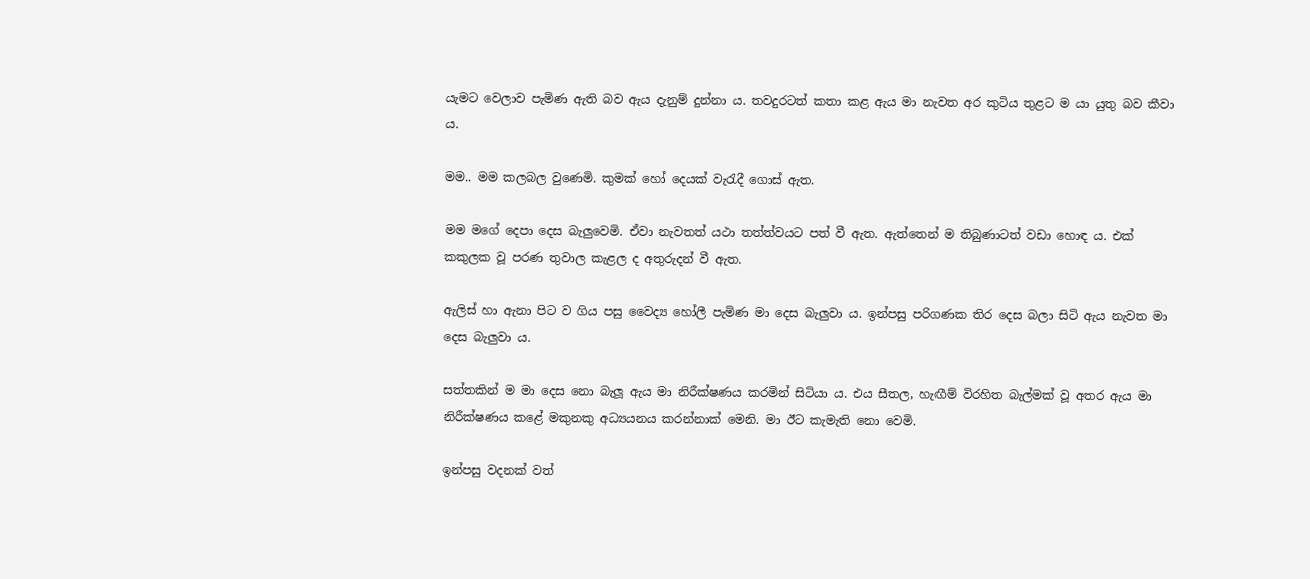යැමට වෙලාව පැමිණ ඇති බව ඇය දැනුම් දුන්නා ය. තවදුරටත් කතා කළ ඇය මා නැවත අර කුටිය තුළට ම යා යුතු බව කීවා ය.

මම.. මම කලබල වුණෙමි. කුමක්‌ හෝ දෙයක්‌ වැරැදී ගොස්‌ ඇත.

මම මගේ දෙපා දෙස බැලුවෙමි. ඒවා නැවතත් යථා තත්ත්වයට පත් වී ඇත. ඇත්තෙන් ම තිබුණාටත් වඩා හොඳ ය. එක්‌ කකුලක වූ පරණ තුවාල කැළල ද අතුරුදන් වී ඇත.

ඇලිස්‌ හා ඇනා පිට ව ගිය පසු වෛද්‍ය හෝලී පැමිණ මා දෙස බැලුවා ය. ඉන්පසු පරිගණක තිර දෙස බලා සිටි ඇය නැවත මා දෙස බැලුවා ය.

සත්තකින් ම මා දෙස නො බැලූ ඇය මා නිරීක්‌ෂණය කරමින් සිටියා ය. එය සීතල, හැඟීම් විරහිත බැල්මක්‌ වූ අතර ඇය මා නිරීක්‌ෂණය කළේ මකුනකු අධ්‍යයනය කරන්නාක්‌ මෙනි. මා ඊට කැමැති නො වෙමි.

ඉන්පසු වදනක්‌ වත්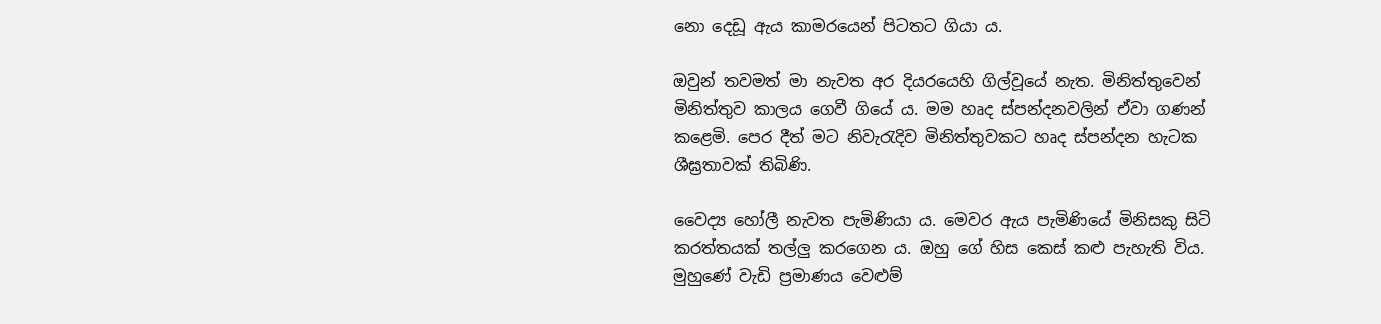නො දෙඩූ ඇය කාමරයෙන් පිටතට ගියා ය.

ඔවුන් තවමත් මා නැවත අර දියරයෙහි ගිල්වූයේ නැත. මිනිත්තුවෙන් මිනිත්තුව කාලය ගෙවී ගියේ ය. මම හෘද ස්‌පන්දනවලින් ඒවා ගණන් කළෙමි. පෙර දීත් මට නිවැරැදිව මිනිත්තුවකට හෘද ස්‌පන්දන හැටක ශීඝ්‍රතාවක්‌ තිබිණි.

වෛද්‍ය හෝලී නැවත පැමිණියා ය. මෙවර ඇය පැමිණියේ මිනිසකු සිටි කරත්තයක්‌ තල්ලු කරගෙන ය. ඔහු ගේ හිස කෙස්‌ කළු පැහැති විය. මුහුණේ වැඩි ප්‍රමාණය වෙළුම්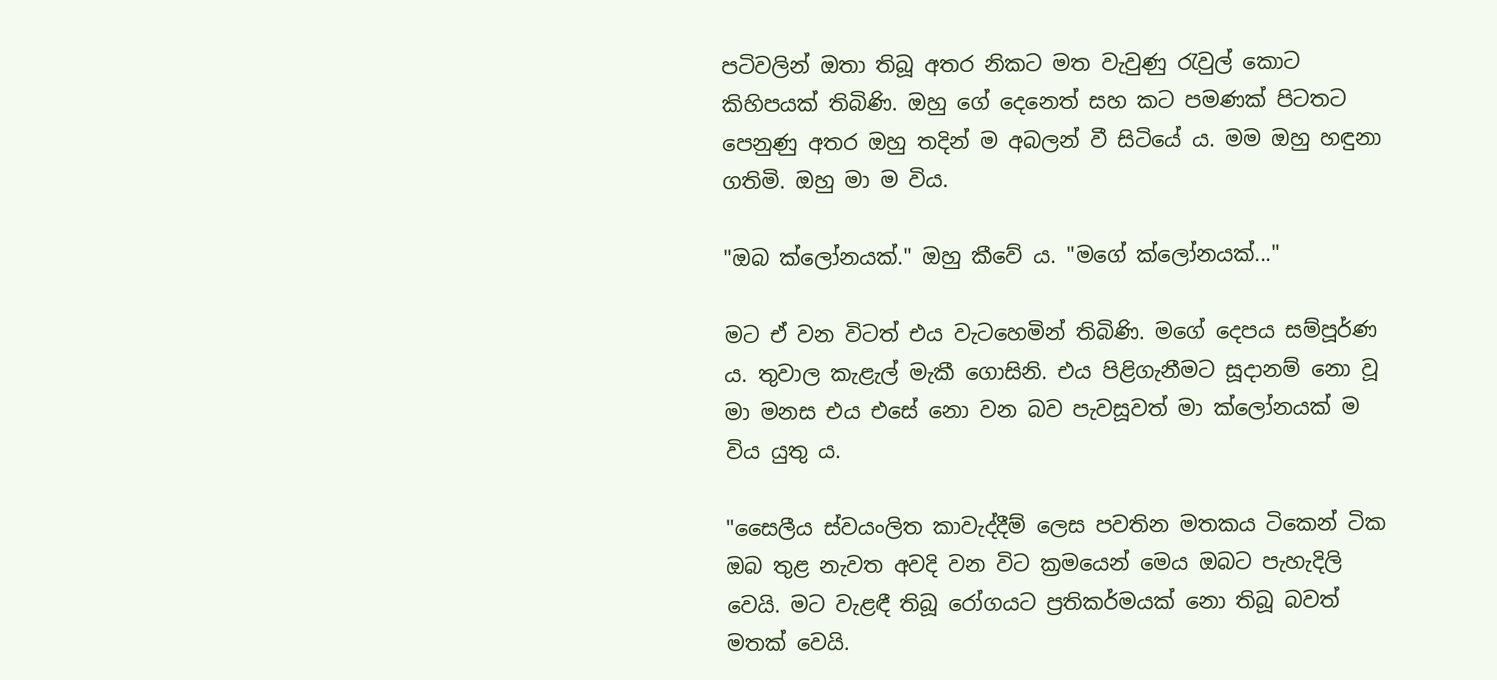පටිවලින් ඔතා තිබූ අතර නිකට මත වැවුණු රැවුල් කොට කිහිපයක්‌ තිබිණි. ඔහු ගේ දෙනෙත් සහ කට පමණක්‌ පිටතට පෙනුණු අතර ඔහු තදින් ම අබලන් වී සිටියේ ය. මම ඔහු හඳුනා ගතිමි. ඔහු මා ම විය.

"ඔබ ක්‌ලෝනයක්‌." ඔහු කීවේ ය. "මගේ ක්‌ලෝනයක්‌..."

මට ඒ වන විටත් එය වැටහෙමින් තිබිණි. මගේ දෙපය සම්පූර්ණ ය. තුවාල කැළැල් මැකී ගොසිනි. එය පිළිගැනීමට සූදානම් නො වූ මා මනස එය එසේ නො වන බව පැවසූවත් මා ක්‌ලෝනයක්‌ ම විය යුතු ය.

"සෛලීය ස්‌වයංලිත කාවැද්දීම් ලෙස පවතින මතකය ටිකෙන් ටික ඔබ තුළ නැවත අවදි වන විට ක්‍රමයෙන් මෙය ඔබට පැහැදිලි වෙයි. මට වැළඳී තිබූ රෝගයට ප්‍රතිකර්මයක්‌ නො තිබූ බවත් මතක්‌ වෙයි.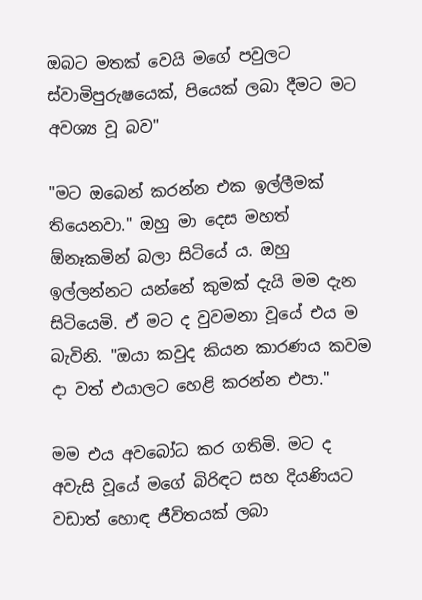ඔබට මතක්‌ වෙයි මගේ පවුලට ස්‌වාමිපුරුෂයෙක්‌, පියෙක්‌ ලබා දීමට මට අවශ්‍ය වූ බව"

"මට ඔබෙන් කරන්න එක ඉල්ලීමක්‌ තියෙනවා." ඔහු මා දෙස මහත් ඕනෑකමින් බලා සිටියේ ය. ඔහු ඉල්ලන්නට යන්නේ කුමක්‌ දැයි මම දැන සිටියෙමි. ඒ මට ද වුවමනා වූයේ එය ම බැවිනි. "ඔයා කවුද කියන කාරණය කවම දා වත් එයාලට හෙළි කරන්න එපා."

මම එය අවබෝධ කර ගතිමි. මට ද අවැසි වූයේ මගේ බිරිඳට සහ දියණියට වඩාත් හොඳ ජීවිතයක්‌ ලබා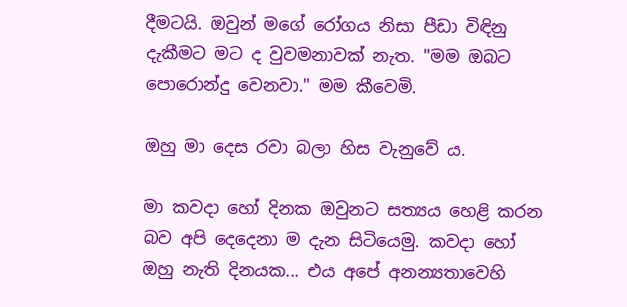දීමටයි. ඔවුන් මගේ රෝගය නිසා පීඩා විඳිනු දැකීමට මට ද වුවමනාවක්‌ නැත. "මම ඔබට පොරොන්දු වෙනවා." මම කීවෙමි.

ඔහු මා දෙස රවා බලා හිස වැනුවේ ය.

මා කවදා හෝ දිනක ඔවුනට සත්‍යය හෙළි කරන බව අපි දෙදෙනා ම දැන සිටියෙමු. කවදා හෝ ඔහු නැති දිනයක... එය අපේ අනන්‍යතාවෙහි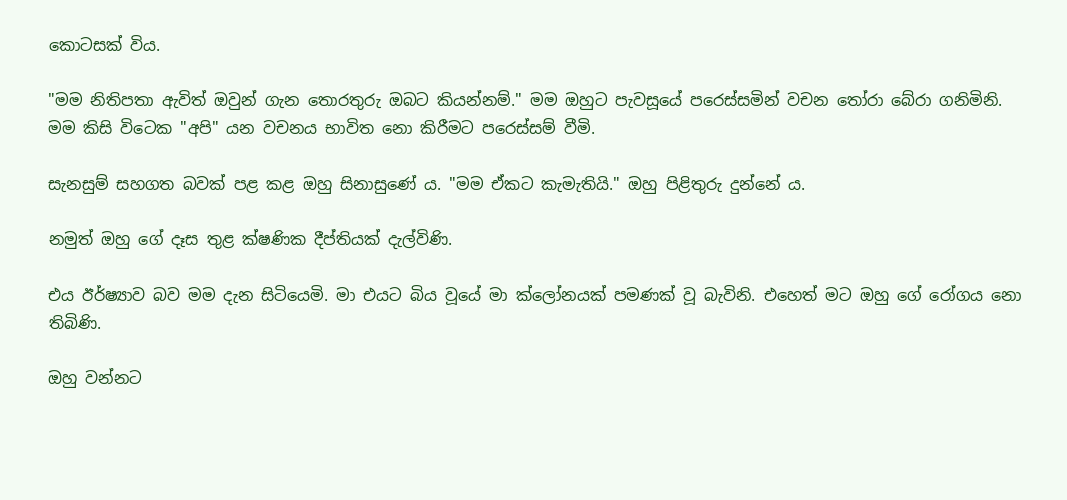කොටසක්‌ විය.

"මම නිතිපතා ඇවිත් ඔවුන් ගැන තොරතුරු ඔබට කියන්නම්." මම ඔහුට පැවසූයේ පරෙස්‌සමින් වචන තෝරා බේරා ගනිමිනි. මම කිසි විටෙක "අපි" යන වචනය භාවිත නො කිරීමට පරෙස්‌සම් වීමි.

සැනසුම් සහගත බවක්‌ පළ කළ ඔහු සිනාසුණේ ය. "මම ඒකට කැමැතියි." ඔහු පිළිතුරු දුන්නේ ය.

නමුත් ඔහු ගේ දෑස තුළ ක්‌ෂණික දීප්තියක්‌ දැල්විණි.

එය ඊර්ෂ්‍යාව බව මම දැන සිටියෙමි. මා එයට බිය වූයේ මා ක්‌ලෝනයක්‌ පමණක්‌ වූ බැවිනි. එහෙත් මට ඔහු ගේ රෝගය නො තිබිණි.

ඔහු වන්නට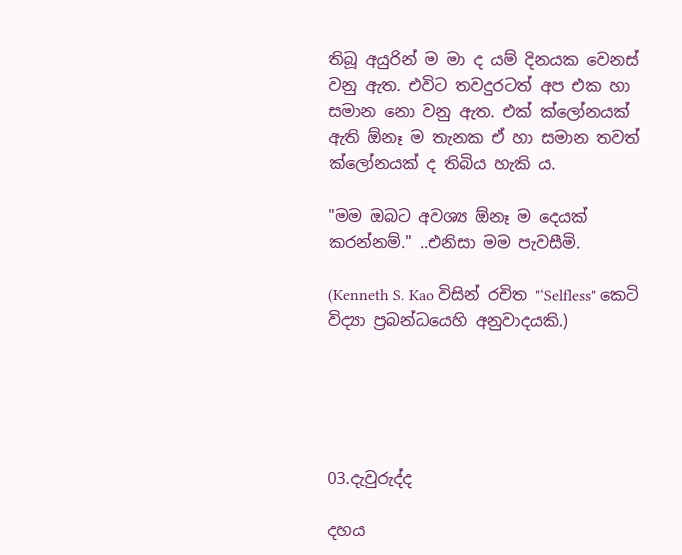තිබූ අයුරින් ම මා ද යම් දිනයක වෙනස්‌ වනු ඇත. එවිට තවදුරටත් අප එක හා සමාන නො වනු ඇත. එක්‌ ක්‌ලෝනයක්‌ ඇති ඕනෑ ම තැනක ඒ හා සමාන තවත් ක්‌ලෝනයක්‌ ද තිබිය හැකි ය.

"මම ඔබට අවශ්‍ය ඕනෑ ම දෙයක්‌ කරන්නම්." ..එනිසා මම පැවසීමි.

(Kenneth S. Kao විසින් රචිත "‘Selfless" කෙටි විද්‍යා ප්‍රබන්ධයෙහි අනුවාදයකි.)





03.දැවුරුද්ද

දහය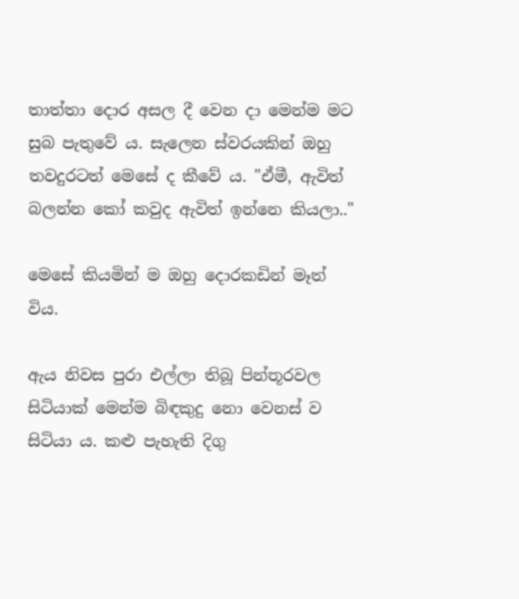තාත්තා දොර අසල දී වෙන දා මෙන්ම මට සුබ පැතුවේ ය. සැලෙන ස්‌වරයකින් ඔහු තවදුරටත් මෙසේ ද කීවේ ය. "ඒමී, ඇවිත් බලන්න කෝ කවුද ඇවිත් ඉන්නෙ කියලා.."

මෙසේ කියමින් ම ඔහු දොරකඩින් මෑත් විය.

ඇය නිවස පුරා එල්ලා තිබූ පින්තූරවල සිටියාක්‌ මෙන්ම බිඳකුදු නො වෙනස්‌ ව සිටියා ය. කළු පැහැති දිගු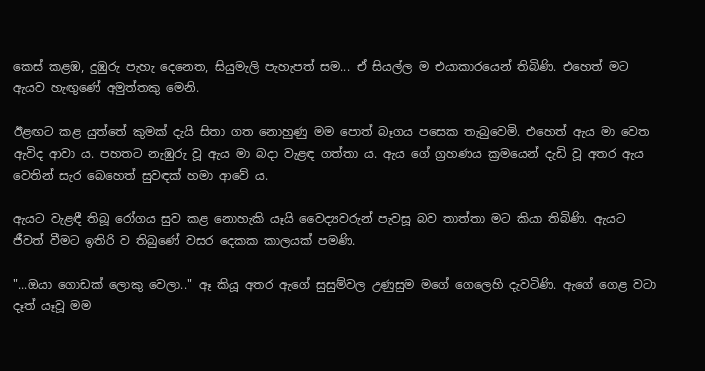කෙස්‌ කළඹ, දුඹුරු පැහැ දෙනෙත, සියුමැලි පැහැපත් සම... ඒ සියල්ල ම එයාකාරයෙන් තිබිණි. එහෙත් මට ඇයව හැඟුණේ අමුත්තකු මෙනි.

ඊළඟට කළ යුත්තේ කුමක්‌ දැයි සිතා ගත නොහුණු මම පොත් බෑගය පසෙක තැබුවෙමි. එහෙත් ඇය මා වෙත ඇවිද ආවා ය. පහතට නැඹුරු වූ ඇය මා බදා වැළඳ ගත්තා ය. ඇය ගේ ග්‍රහණය ක්‍රමයෙන් දැඩි වූ අතර ඇය වෙතින් සැර බෙහෙත් සුවඳක්‌ හමා ආවේ ය.

ඇයට වැළඳී තිබූ රෝගය සුව කළ නොහැකි යෑයි වෛද්‍යවරුන් පැවසූ බව තාත්තා මට කියා තිබිණි. ඇයට ජීවත් වීමට ඉතිරි ව තිබුණේ වසර දෙකක කාලයක්‌ පමණි.

"...ඔයා ගොඩක්‌ ලොකු වෙලා.." ඈ කියූ අතර ඇගේ සුසුම්වල උණුසුම මගේ ගෙලෙහි දැවටිණි. ඇගේ ගෙළ වටා දෑත් යෑවූ මම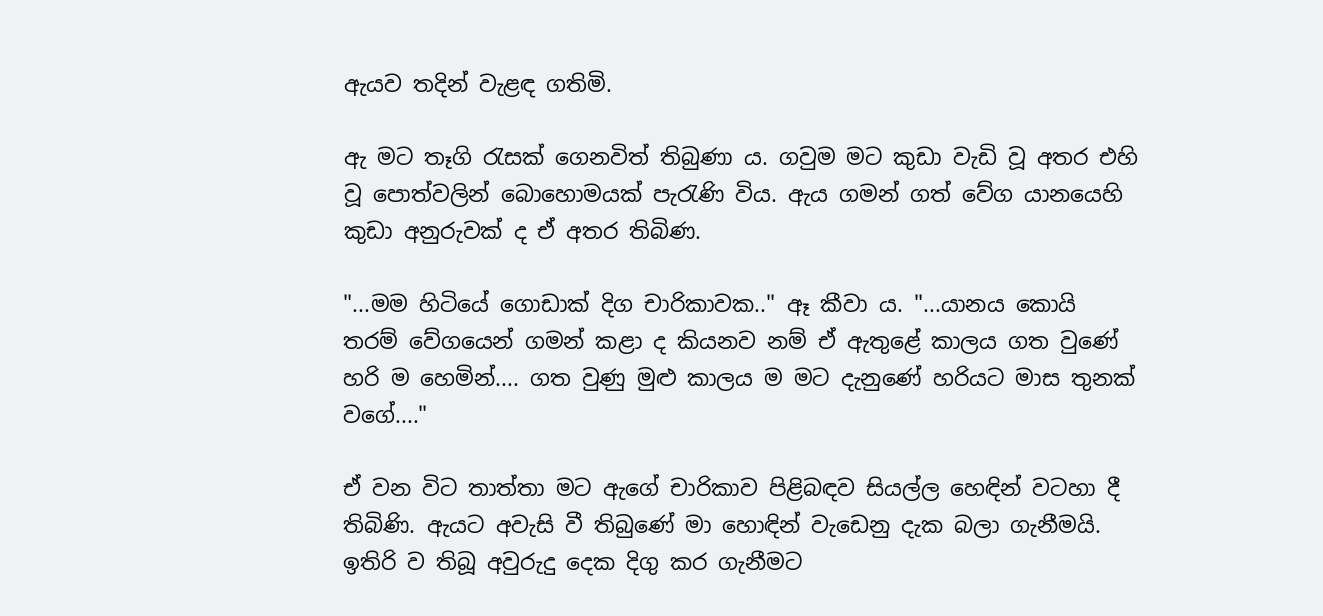ඇයව තදින් වැළඳ ගතිමි.

ඇ මට තෑගි රැසක්‌ ගෙනවිත් තිබුණා ය. ගවුම මට කුඩා වැඩි වූ අතර එහි වූ පොත්වලින් බොහොමයක්‌ පැරැණි විය. ඇය ගමන් ගත් වේග යානයෙහි කුඩා අනුරුවක්‌ ද ඒ අතර තිබිණ.

"...මම හිටියේ ගොඩාක්‌ දිග චාරිකාවක.." ඈ කීවා ය. "...යානය කොයි තරම් වේගයෙන් ගමන් කළා ද කියනව නම් ඒ ඇතුළේ කාලය ගත වුණේ හරි ම හෙමින්.... ගත වුණු මුළු කාලය ම මට දැනුණේ හරියට මාස තුනක්‌ වගේ...."

ඒ වන විට තාත්තා මට ඇගේ චාරිකාව පිළිබඳව සියල්ල හෙඳින් වටහා දී තිබිණි. ඇයට අවැසි වී තිබුණේ මා හොඳින් වැඩෙනු දැක බලා ගැනීමයි. ඉතිරි ව තිබූ අවුරුදු දෙක දිගු කර ගැනීමට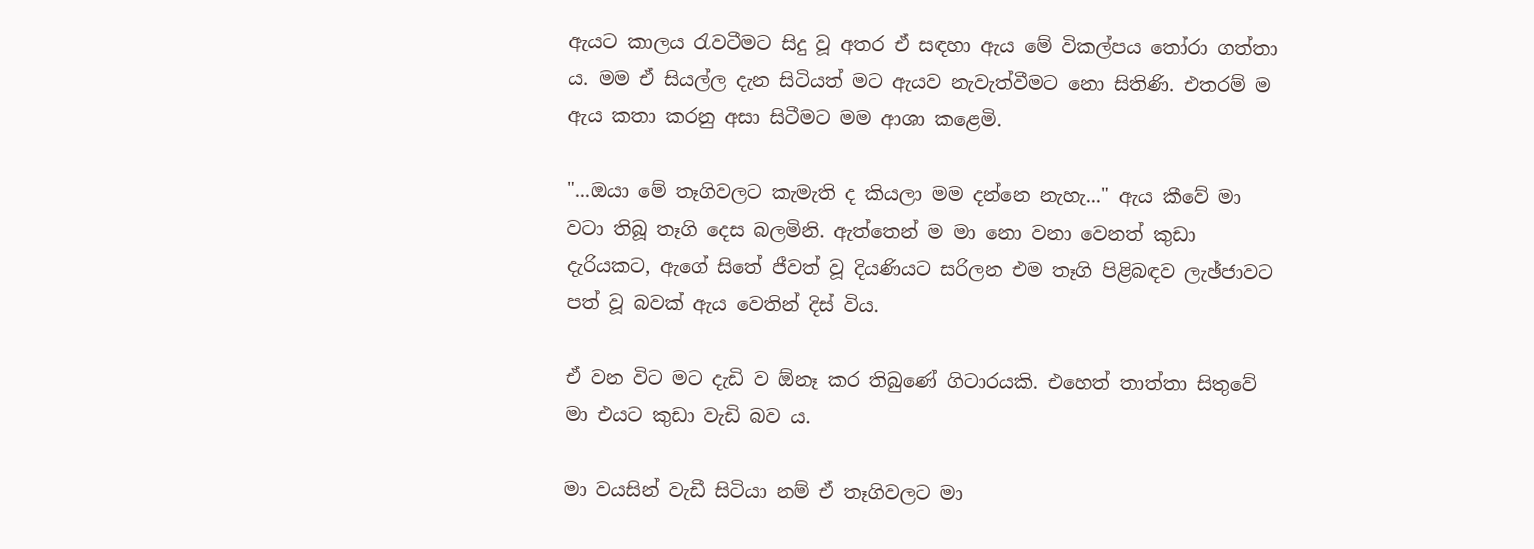ඇයට කාලය රැවටීමට සිදු වූ අතර ඒ සඳහා ඇය මේ විකල්පය තෝරා ගත්තා ය. මම ඒ සියල්ල දැන සිටියත් මට ඇයව නැවැත්වීමට නො සිතිණි. එතරම් ම ඇය කතා කරනු අසා සිටීමට මම ආශා කළෙමි.

"...ඔයා මේ තෑගිවලට කැමැති ද කියලා මම දන්නෙ නැහැ..." ඇය කීවේ මා වටා තිබූ තෑගි දෙස බලමිනි. ඇත්තෙන් ම මා නො වනා වෙනත් කුඩා දැරියකට, ඇගේ සිතේ ජීවත් වූ දියණියට සරිලන එම තෑගි පිළිබඳව ලැඡ්ජාවට පත් වූ බවක්‌ ඇය වෙතින් දිස්‌ විය.

ඒ වන විට මට දැඩි ව ඕනෑ කර තිබුණේ ගිටාරයකි. එහෙත් තාත්තා සිතුවේ මා එයට කුඩා වැඩි බව ය.

මා වයසින් වැඩී සිටියා නම් ඒ තෑගිවලට මා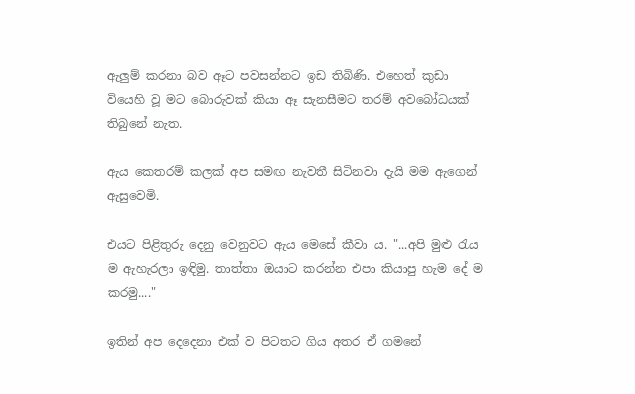ඇලුම් කරනා බව ඈට පවසන්නට ඉඩ තිබිණි. එහෙත් කුඩා වියෙහි වූ මට බොරුවක්‌ කියා ඈ සැනසීමට තරම් අවබෝධයක්‌ තිබුනේ නැත.

ඇය කෙතරම් කලක්‌ අප සමඟ නැවතී සිටිනවා දැයි මම ඇගෙන් ඇසුවෙමි.

එයට පිළිතුරු දෙනු වෙනුවට ඇය මෙසේ කීවා ය. "...අපි මුළු රැය ම ඇහැරලා ඉඳිමු. තාත්තා ඔයාට කරන්න එපා කියාපු හැම දේ ම කරමු...."

ඉතින් අප දෙදෙනා එක්‌ ව පිටතට ගිය අතර ඒ ගමනේ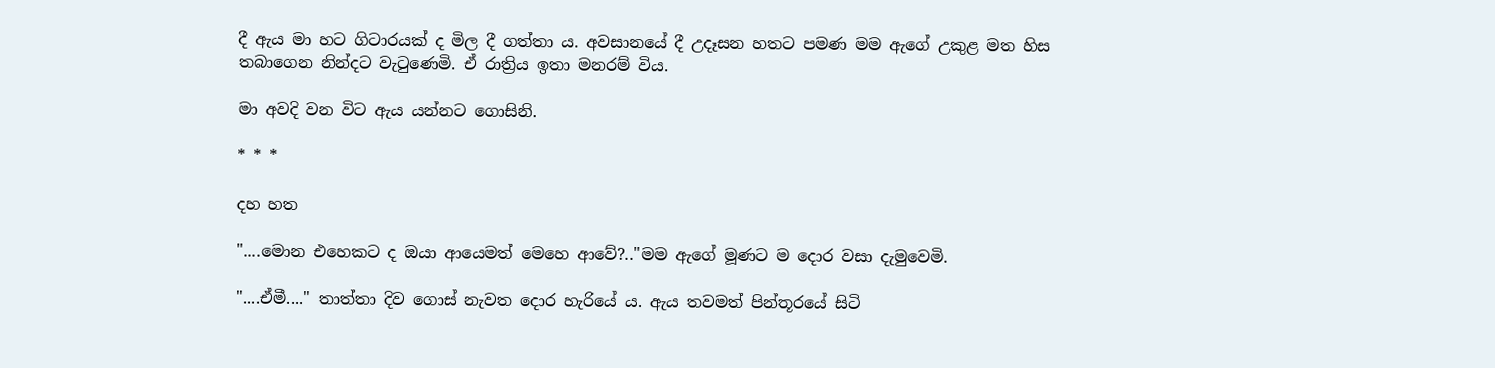දී ඇය මා හට ගිටාරයක්‌ ද මිල දී ගත්තා ය. අවසානයේ දී උදෑසන හතට පමණ මම ඇගේ උකුළ මත හිස තබාගෙන නින්දට වැටුණෙමි. ඒ රාත්‍රිය ඉතා මනරම් විය.

මා අවදි වන විට ඇය යන්නට ගොසිනි.

* * *

දහ හත

"....මොන එහෙකට ද ඔයා ආයෙමත් මෙහෙ ආවේ?.."මම ඇගේ මූණට ම දොර වසා දැමුවෙමි.

"....ඒමී...." තාත්තා දිව ගොස්‌ නැවත දොර හැරියේ ය. ඇය තවමත් පින්තූරයේ සිටි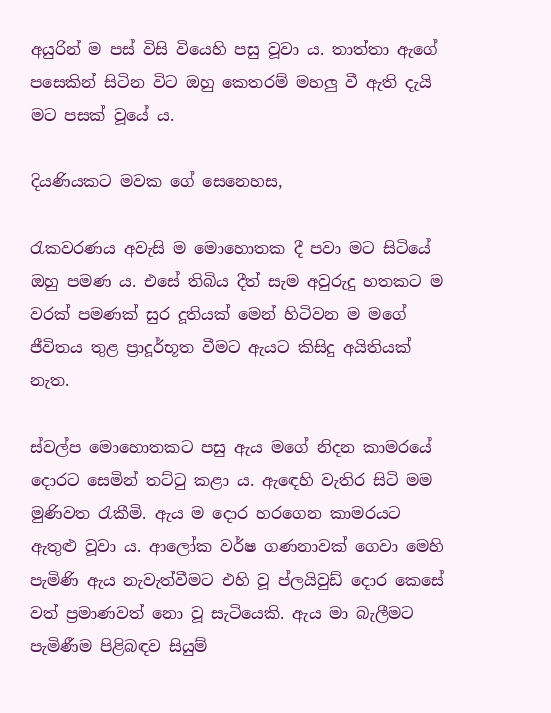අයුරින් ම පස්‌ විසි වියෙහි පසු වූවා ය. තාත්තා ඇගේ පසෙකින් සිටින විට ඔහු කෙතරම් මහලු වී ඇති දැයි මට පසක්‌ වූයේ ය.

දියණියකට මවක ගේ සෙනෙහස,

රැකවරණය අවැසි ම මොහොතක දී පවා මට සිටියේ ඔහු පමණ ය. එසේ තිබිය දීත් සැම අවුරුදු හතකට ම වරක්‌ පමණක්‌ සුර දූතියක්‌ මෙන් හිටිවන ම මගේ ජීවිතය තුළ ප්‍රාදූර්භූත වීමට ඇයට කිසිදු අයිතියක්‌ නැත.

ස්‌වල්ප මොහොතකට පසු ඇය මගේ නිදන කාමරයේ දොරට සෙමින් තට්‌ටු කළා ය. ඇඳෙහි වැතිර සිටි මම මුණිවත රැකීමි. ඇය ම දොර හරගෙන කාමරයට ඇතුළු වූවා ය. ආලෝක වර්ෂ ගණනාවක්‌ ගෙවා මෙහි පැමිණි ඇය නැවැත්වීමට එහි වූ ප්ලයිවුඩ් දොර කෙසේ වත් ප්‍රමාණවත් නො වූ සැටියෙකි. ඇය මා බැලීමට පැමිණීම පිළිබඳව සියුම්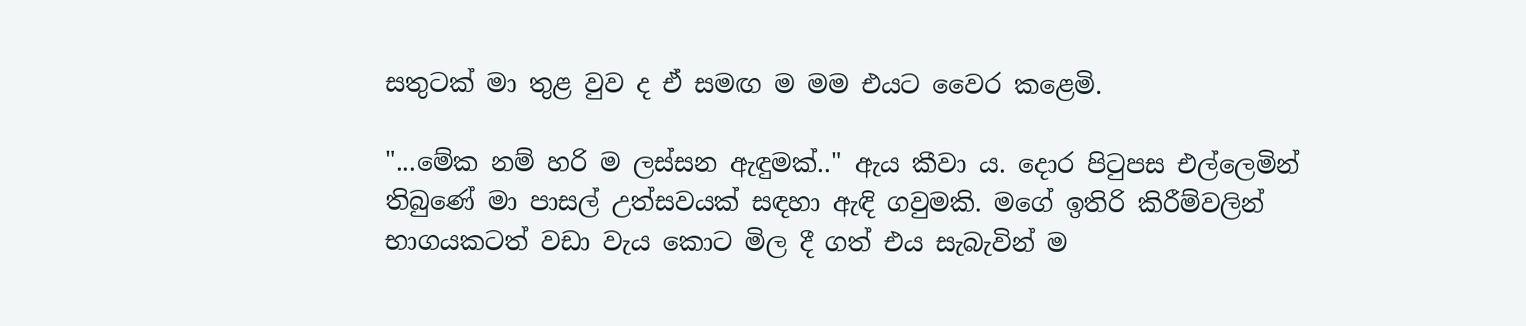සතුටක්‌ මා තුළ වුව ද ඒ සමඟ ම මම එයට වෛර කළෙමි.

"...මේක නම් හරි ම ලස්‌සන ඇඳුමක්‌.." ඇය කීවා ය. දොර පිටුපස එල්ලෙමින් තිබුණේ මා පාසල් උත්සවයක්‌ සඳහා ඇඳි ගවුමකි. මගේ ඉතිරි කිරීම්වලින් භාගයකටත් වඩා වැය කොට මිල දී ගත් එය සැබැවින් ම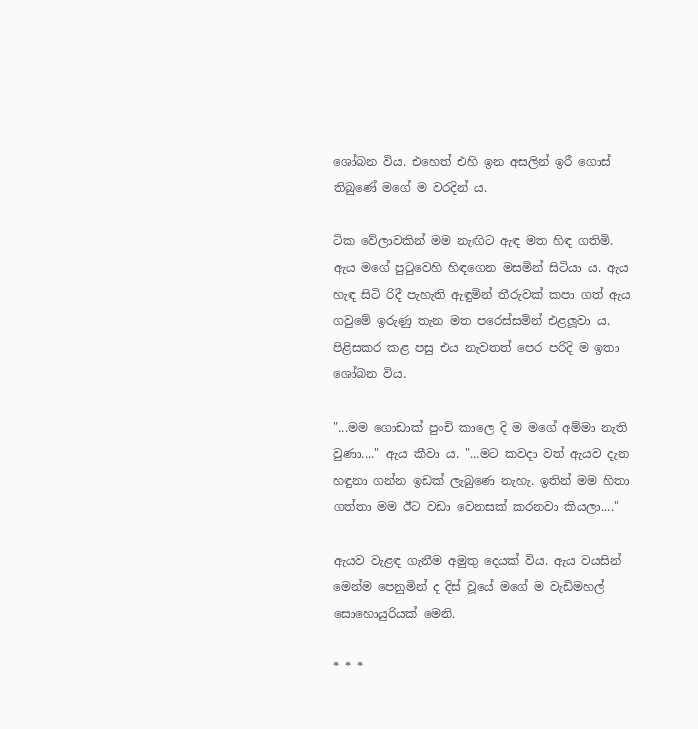ශෝබන විය. එහෙත් එහි ඉන අසලින් ඉරී ගොස්‌ තිබුණේ මගේ ම වරදින් ය.

ටික වේලාවකින් මම නැඟිට ඇඳ මත හිඳ ගතිමි. ඇය මගේ පුටුවෙහි හිඳගෙන මසමින් සිටියා ය. ඇය හැඳ සිටි රිදී පැහැති ඇඳුමින් තීරුවක්‌ කපා ගත් ඇය ගවුමේ ඉරුණු තැන මත පරෙස්‌සමින් එළලූවා ය. පිළිසකර කළ පසු එය නැවතත් පෙර පරිදි ම ඉතා ශෝබන විය.

"...මම ගොඩාක්‌ පුංචි කාලෙ දි ම මගේ අම්මා නැති වුණා...." ඇය කීවා ය. "...මට කවදා වත් ඇයව දැන හඳුනා ගන්න ඉඩක්‌ ලැබුණෙ නැහැ. ඉතින් මම හිතා ගත්තා මම ඊට වඩා වෙනසක්‌ කරනවා කියලා...."

ඇයව වැළඳ ගැනීම අමුතු දෙයක්‌ විය. ඇය වයසින් මෙන්ම පෙනුමින් ද දිස්‌ වූයේ මගේ ම වැඩිමහල් සොහොයුරියක්‌ මෙනි.

* * *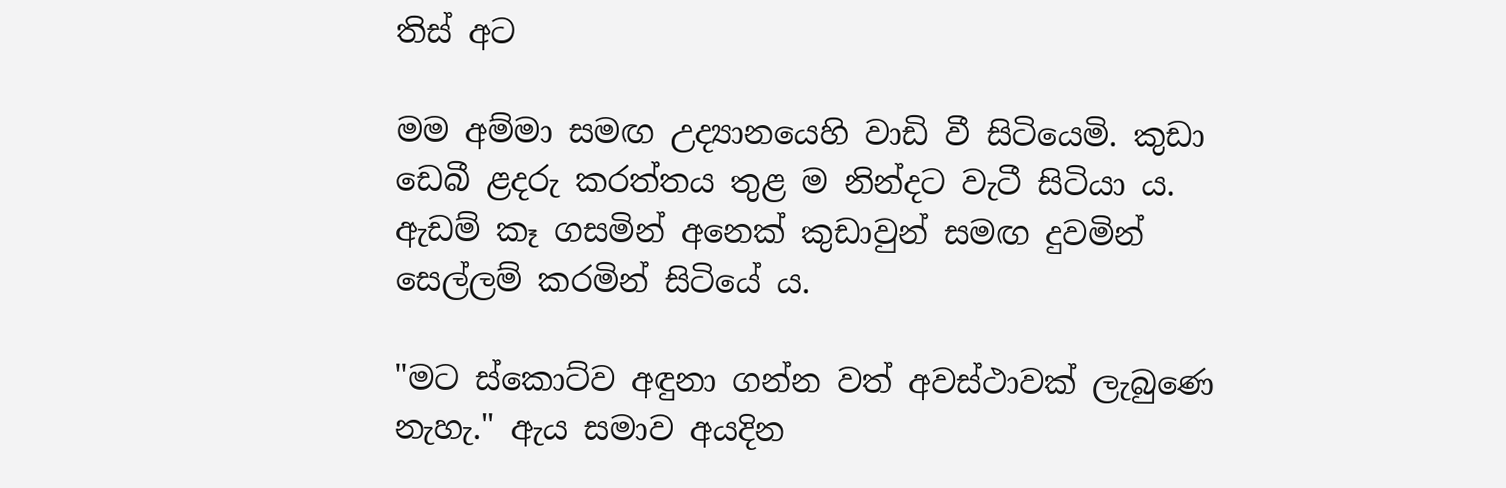තිස්‌ අට

මම අම්මා සමඟ උද්‍යානයෙහි වාඩි වී සිටියෙමි. කුඩා ඩෙබී ළදරු කරත්තය තුළ ම නින්දට වැටී සිටියා ය. ඇඩම් කෑ ගසමින් අනෙක්‌ කුඩාවුන් සමඟ දුවමින් සෙල්ලම් කරමින් සිටියේ ය.

"මට ස්‌කොට්‌ව අඳුනා ගන්න වත් අවස්‌ථාවක්‌ ලැබුණෙ නැහැ." ඇය සමාව අයදින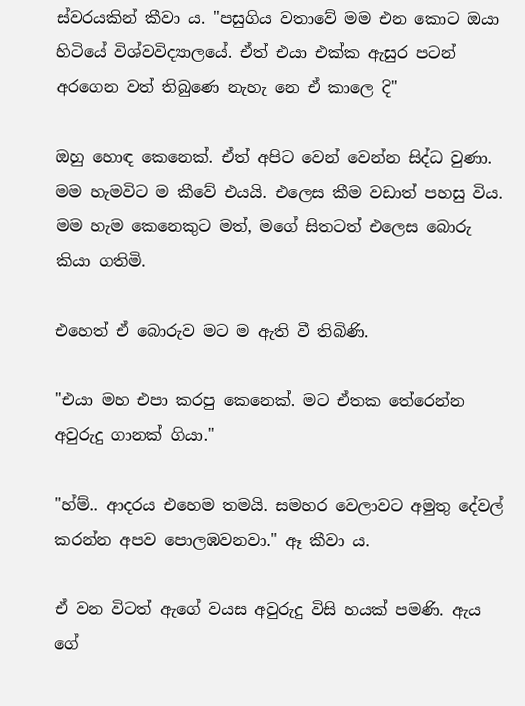ස්‌වරයකින් කීවා ය. "පසුගිය වතාවේ මම එන කොට ඔයා හිටියේ විශ්වවිද්‍යාලයේ. ඒත් එයා එක්‌ක ඇසුර පටන් අරගෙන වත් තිබුණෙ නැහැ නෙ ඒ කාලෙ දි"

ඔහු හොඳ කෙනෙක්‌. ඒත් අපිට වෙන් වෙන්න සිද්ධ වුණා. මම හැමවිට ම කීවේ එයයි. එලෙස කීම වඩාත් පහසු විය. මම හැම කෙනෙකුට මත්, මගේ සිතටත් එලෙස බොරු කියා ගතිමි.

එහෙත් ඒ බොරුව මට ම ඇති වී තිබිණි.

"එයා මහ එපා කරපු කෙනෙක්‌. මට ඒතක තේරෙන්න අවුරුදු ගානක්‌ ගියා."

"හ්ම්.. ආදරය එහෙම තමයි. සමහර වෙලාවට අමුතු දේවල් කරන්න අපව පොලඹවනවා." ඈ කීවා ය.

ඒ වන විටත් ඇගේ වයස අවුරුදු විසි හයක්‌ පමණි. ඇය ගේ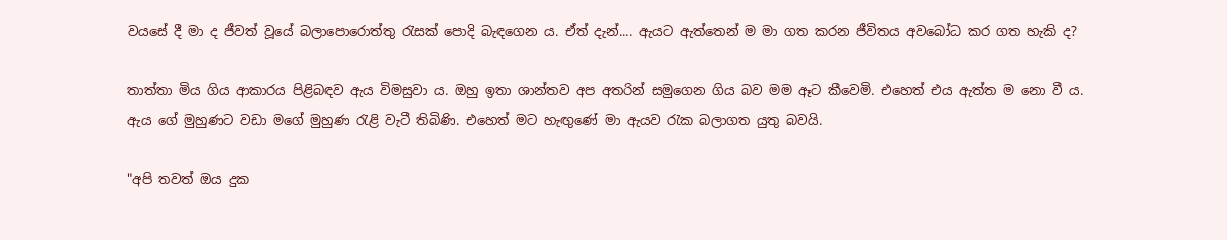වයසේ දී මා ද ජීවත් වූයේ බලාපොරොත්තු රැසක්‌ පොදි බැඳගෙන ය. ඒත් දැන්.... ඇයට ඇත්තෙන් ම මා ගත කරන ජීවිතය අවබෝධ කර ගත හැකි ද?

තාත්තා මිය ගිය ආකාරය පිළිබඳව ඇය විමසුවා ය. ඔහු ඉතා ශාන්තව අප අතරින් සමුගෙන ගිය බව මම ඈට කීවෙමි. එහෙත් එය ඇත්ත ම නො වී ය. ඇය ගේ මුහුණට වඩා මගේ මුහුණ රැළි වැටී තිබිණි. එහෙත් මට හැඟුණේ මා ඇයව රැක බලාගත යුතු බවයි.

"අපි තවත් ඔය දුක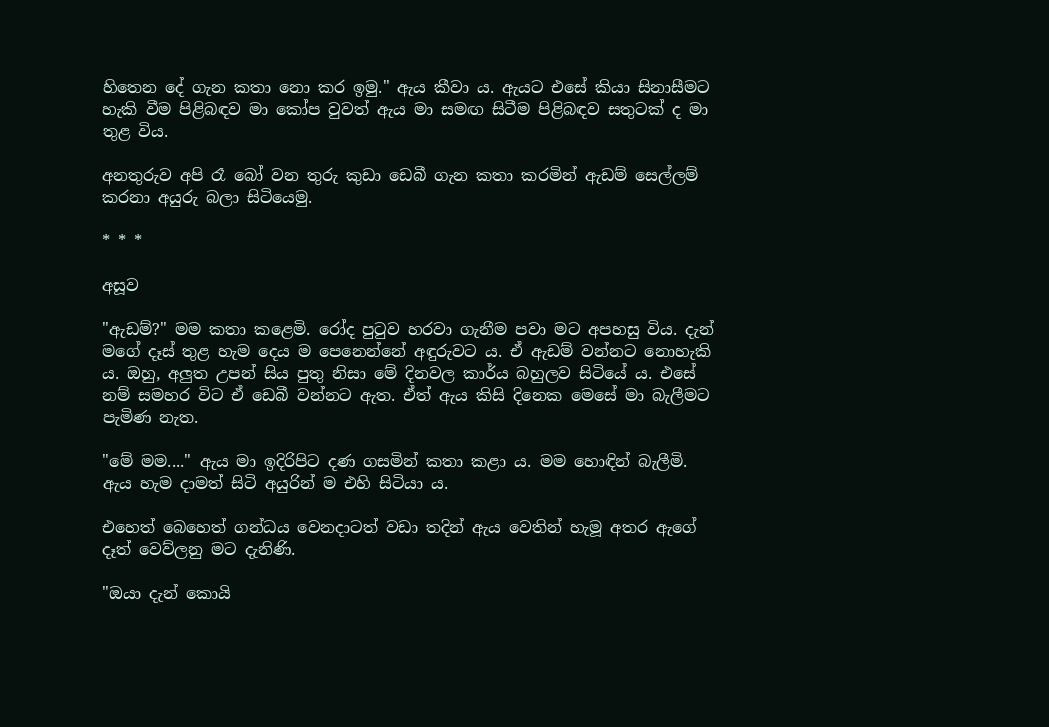හිතෙන දේ ගැන කතා නො කර ඉමු." ඇය කීවා ය. ඇයට එසේ කියා සිනාසීමට හැකි වීම පිළිබඳව මා කෝප වුවත් ඇය මා සමඟ සිටීම පිළිබඳව සතුටක්‌ ද මා තුළ විය.

අනතුරුව අපි රෑ බෝ වන තුරු කුඩා ඩෙබී ගැන කතා කරමින් ඇඩම් සෙල්ලම් කරනා අයුරු බලා සිටියෙමු.

* * *

අසූව

"ඇඩම්?" මම කතා කළෙමි. රෝද පුටුව හරවා ගැනීම පවා මට අපහසු විය. දැන් මගේ දෑස්‌ තුළ හැම දෙය ම පෙනෙන්නේ අඳුරුවට ය. ඒ ඇඩම් වන්නට නොහැකි ය. ඔහු, අලුත උපන් සිය පුතු නිසා මේ දිනවල කාර්ය බහුලව සිටියේ ය. එසේ නම් සමහර විට ඒ ඩෙබී වන්නට ඇත. ඒත් ඇය කිසි දිනෙක මෙසේ මා බැලීමට පැමිණ නැත.

"මේ මම...." ඇය මා ඉදිරිපිට දණ ගසමින් කතා කළා ය. මම හොඳින් බැලීමි. ඇය හැම දාමත් සිටි අයුරින් ම එහි සිටියා ය.

එහෙත් බෙහෙත් ගන්ධය වෙනදාටත් වඩා තදින් ඇය වෙතින් හැමූ අතර ඇගේ දෑත් වෙව්ලනු මට දැනිණි.

"ඔයා දැන් කොයි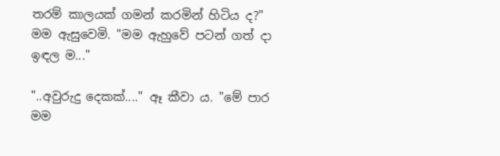තරම් කාලයක්‌ ගමන් කරමින් හිටිය ද?" මම ඇසුවෙමි. "මම ඇහුවේ පටන් ගත් දා ඉඳල ම..."

"..අවුරුදු දෙකක්‌...." ඈ කීවා ය. "මේ පාර මම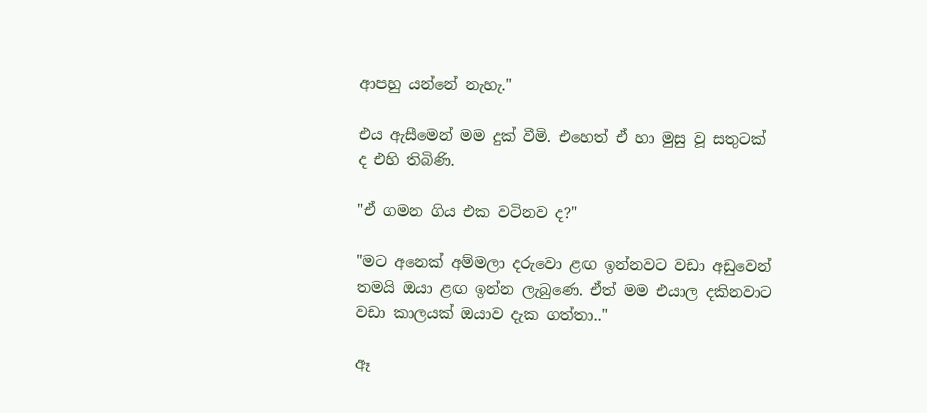ආපහු යන්නේ නැහැ."

එය ඇසීමෙන් මම දුක්‌ වීමි. එහෙත් ඒ හා මුසු වූ සතුටක්‌ ද එහි තිබිණි.

"ඒ ගමන ගිය එක වටිනව ද?"

"මට අනෙක්‌ අම්මලා දරුවො ළඟ ඉන්නවට වඩා අඩුවෙන් තමයි ඔයා ළඟ ඉන්න ලැබුණෙ. ඒත් මම එයාල දකිනවාට වඩා කාලයක්‌ ඔයාව දැක ගත්තා.."

ඈ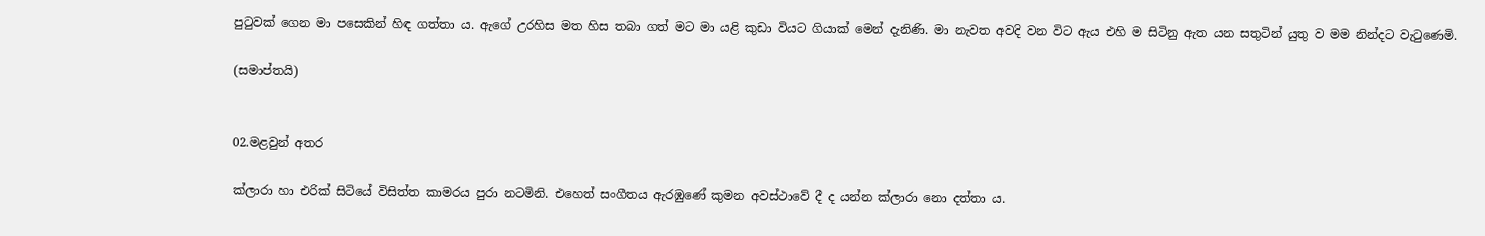පුටුවක්‌ ගෙන මා පසෙකින් හිඳ ගත්තා ය. ඇගේ උරහිස මත හිස තබා ගත් මට මා යළි කුඩා වියට ගියාක්‌ මෙන් දැනිණි. මා නැවත අවදි වන විට ඇය එහි ම සිටිනු ඇත යන සතුටින් යුතු ව මම නින්දට වැටුණෙමි.

(සමාප්තයි)


02.මළවුන් අතර

ක්‌ලාරා හා එරික්‌ සිටියේ විසිත්ත කාමරය පුරා නටමිනි. එහෙත් සංගීතය ඇරඹුණේ කුමන අවස්‌ථාවේ දී ද යන්න ක්‌ලාරා නො දත්තා ය.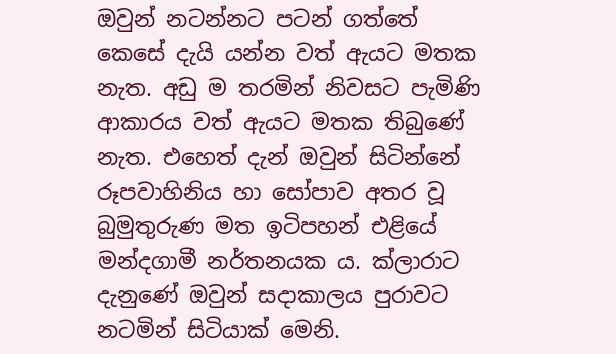ඔවුන් නටන්නට පටන් ගත්තේ කෙසේ දැයි යන්න වත් ඇයට මතක නැත. අඩු ම තරමින් නිවසට පැමිණි ආකාරය වත් ඇයට මතක තිබුණේ නැත. එහෙත් දැන් ඔවුන් සිටින්නේ රූපවාහිනිය හා සෝපාව අතර වූ බුමුතුරුණ මත ඉටිපහන් එළියේ මන්දගාමී නර්තනයක ය. ක්‌ලාරාට දැනුණේ ඔවුන් සදාකාලය පුරාවට නටමින් සිටියාක්‌ මෙනි.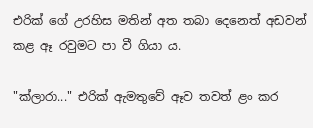එරික්‌ ගේ උරහිස මතින් අත තබා දෙනෙත් අඩවන් කළ ඈ රවුමට පා වී ගියා ය.

"ක්‌ලාරා..." එරික්‌ ඇමතුවේ ඈව තවත් ළං කර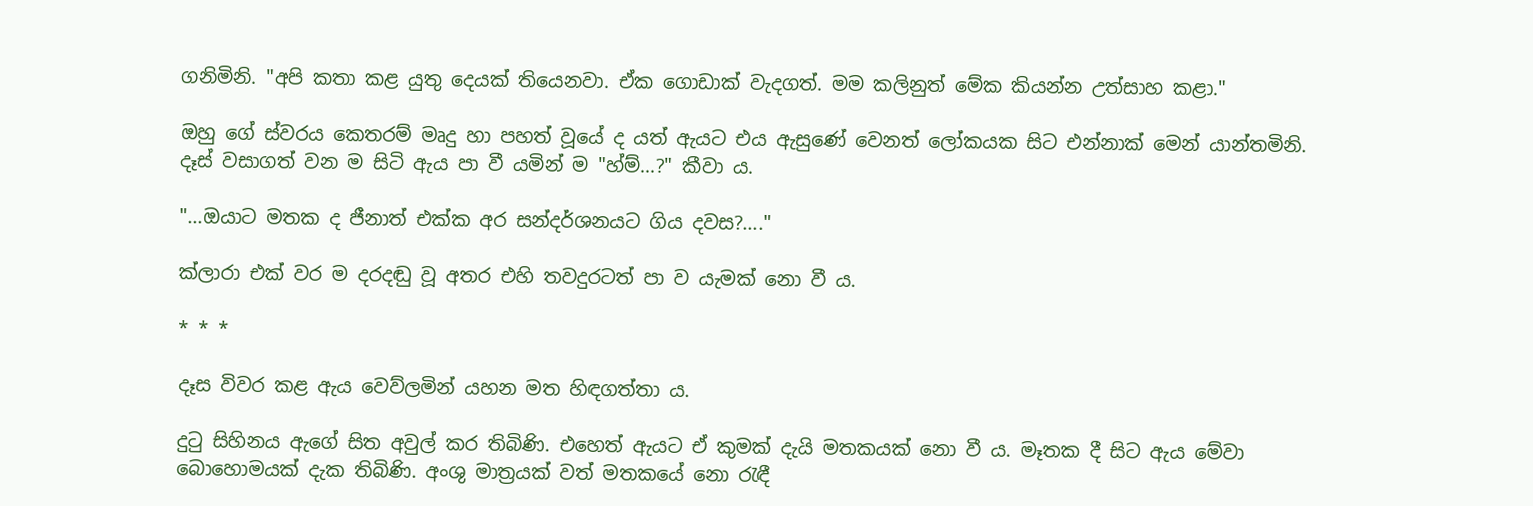ගනිමිනි. "අපි කතා කළ යුතු දෙයක්‌ තියෙනවා. ඒක ගොඩාක්‌ වැදගත්. මම කලිනුත් මේක කියන්න උත්සාහ කළා."

ඔහු ගේ ස්‌වරය කෙතරම් මෘදු හා පහත් වූයේ ද යත් ඇයට එය ඇසුණේ වෙනත් ලෝකයක සිට එන්නාක්‌ මෙන් යාන්තමිනි. දෑස්‌ වසාගත් වන ම සිටි ඇය පා වී යමින් ම "හ්ම්...?" කීවා ය.

"...ඔයාට මතක ද ජීනාත් එක්‌ක අර සන්දර්ශනයට ගිය දවස?...."

ක්‌ලාරා එක්‌ වර ම දරදඬු වූ අතර එහි තවදුරටත් පා ව යැමක්‌ නො වී ය.

* * *

දෑස විවර කළ ඇය වෙව්ලමින් යහන මත හිඳගත්තා ය.

දුටු සිහිනය ඇගේ සිත අවුල් කර තිබිණි. එහෙත් ඇයට ඒ කුමක්‌ දැයි මතකයක්‌ නො වී ය. මෑතක දී සිට ඇය මේවා බොහොමයක්‌ දැක තිබිණි. අංශු මාත්‍රයක්‌ වත් මතකයේ නො රැඳී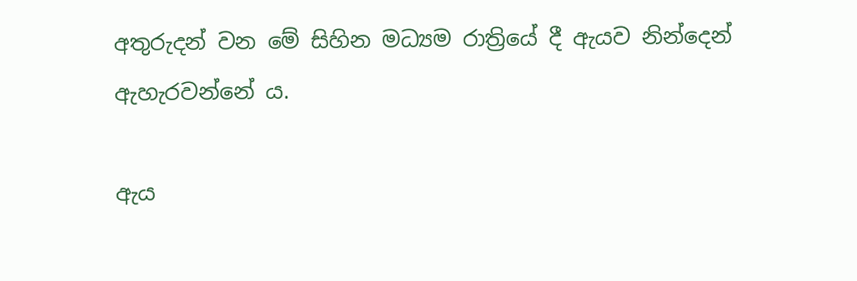අතුරුදන් වන මේ සිහින මධ්‍යම රාත්‍රියේ දී ඇයව නින්දෙන් ඇහැරවන්නේ ය.

ඇය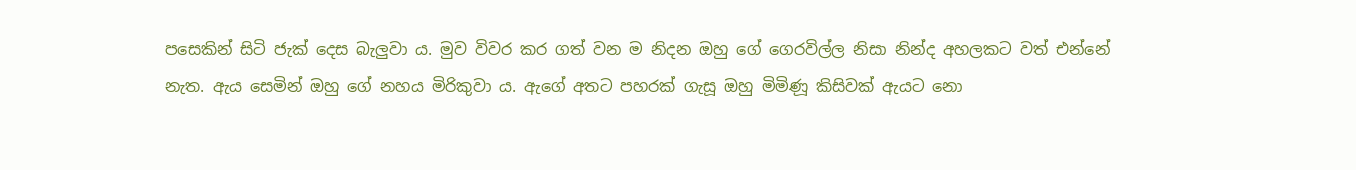පසෙකින් සිටි ජැක්‌ දෙස බැලුවා ය. මුව විවර කර ගත් වන ම නිදන ඔහු ගේ ගෙරවිල්ල නිසා නින්ද අහලකට වත් එන්නේ නැත. ඇය සෙමින් ඔහු ගේ නහය මිරිකුවා ය. ඇගේ අතට පහරක්‌ ගැසූ ඔහු මිමිණූ කිසිවක්‌ ඇයට නො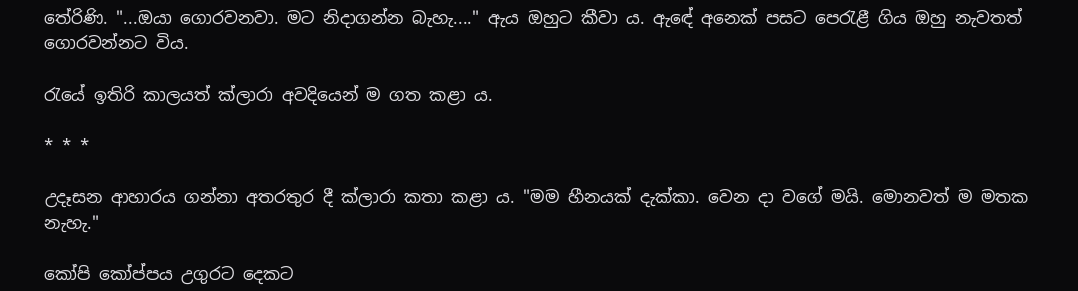තේරිණි. "...ඔයා ගොරවනවා. මට නිදාගන්න බැහැ...." ඇය ඔහුට කීවා ය. ඇඳේ අනෙක්‌ පසට පෙරැළී ගිය ඔහු නැවතත් ගොරවන්නට විය.

රැයේ ඉතිරි කාලයත් ක්‌ලාරා අවදියෙන් ම ගත කළා ය.

* * *

උදෑසන ආහාරය ගන්නා අතරතුර දී ක්‌ලාරා කතා කළා ය. "මම හීනයක්‌ දැක්‌කා. වෙන දා වගේ මයි. මොනවත් ම මතක නැහැ."

කෝපි කෝප්පය උගුරට දෙකට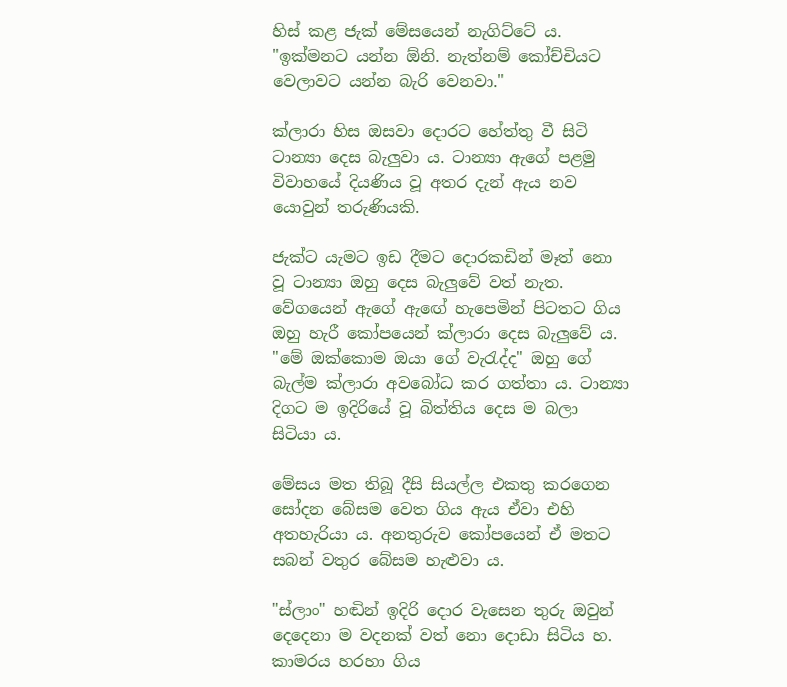හිස්‌ කළ ජැක්‌ මේසයෙන් නැගිට්‌ටේ ය. "ඉක්‌මනට යන්න ඕනි. නැත්නම් කෝච්චියට වෙලාවට යන්න බැරි වෙනවා."

ක්‌ලාරා හිස ඔසවා දොරට හේත්තු වී සිටි ටාන්‍යා දෙස බැලුවා ය. ටාන්‍යා ඇගේ පළමු විවාහයේ දියණිය වූ අතර දැන් ඇය නව යොවුන් තරුණියකි.

ජැක්‌ට යැමට ඉඩ දීමට දොරකඩින් මෑත් නො වූ ටාන්‍යා ඔහු දෙස බැලුවේ වත් නැත. වේගයෙන් ඇගේ ඇඟේ හැපෙමින් පිටතට ගිය ඔහු හැරී කෝපයෙන් ක්‌ලාරා දෙස බැලුවේ ය. "මේ ඔක්‌කොම ඔයා ගේ වැරැද්ද" ඔහු ගේ බැල්ම ක්‌ලාරා අවබෝධ කර ගත්තා ය. ටාන්‍යා දිගට ම ඉදිරියේ වූ බිත්තිය දෙස ම බලා සිටියා ය.

මේසය මත තිබූ දීසි සියල්ල එකතු කරගෙන සෝදන බේසම වෙත ගිය ඇය ඒවා එහි අතහැරියා ය. අනතුරුව කෝපයෙන් ඒ මතට සබන් වතුර බේසම හැළුවා ය.

"ස්‌ලාං" හඬින් ඉදිරි දොර වැසෙන තුරු ඔවුන් දෙදෙනා ම වදනක්‌ වත් නො දොඩා සිටිය හ. කාමරය හරහා ගිය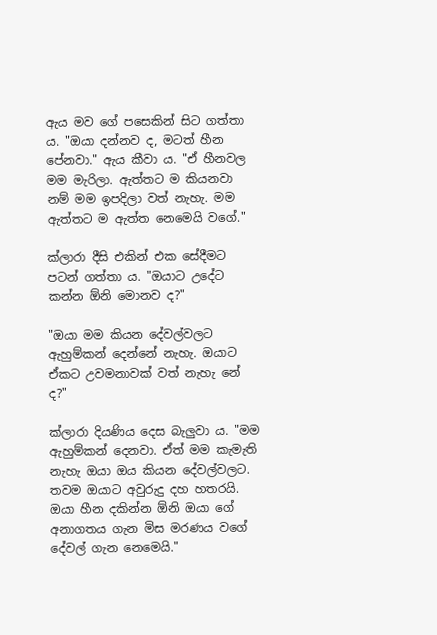ඇය මව ගේ පසෙකින් සිට ගත්තා ය. "ඔයා දන්නව ද, මටත් හීන පේනවා." ඇය කීවා ය. "ඒ හීනවල මම මැරිලා. ඇත්තට ම කියනවා නම් මම ඉපදිලා වත් නැහැ. මම ඇත්තට ම ඇත්ත නෙමෙයි වගේ."

ක්‌ලාරා දීසි එකින් එක සේදීමට පටන් ගත්තා ය. "ඔයාට උදේට කන්න ඕනි මොනව ද?"

"ඔයා මම කියන දේවල්වලට ඇහුම්කන් දෙන්නේ නැහැ. ඔයාට ඒකට උවමනාවක්‌ වත් නැහැ නේ ද?"

ක්‌ලාරා දියණිය දෙස බැලුවා ය. "මම ඇහුම්කන් දෙනවා. ඒත් මම කැමැති නැහැ ඔයා ඔය කියන දේවල්වලට. තවම ඔයාට අවුරුදු දහ හතරයි. ඔයා හීන දකින්න ඕනි ඔයා ගේ අනාගතය ගැන මිස මරණය වගේ දේවල් ගැන නෙමෙයි."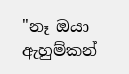"නෑ ඔයා ඇහුම්කන්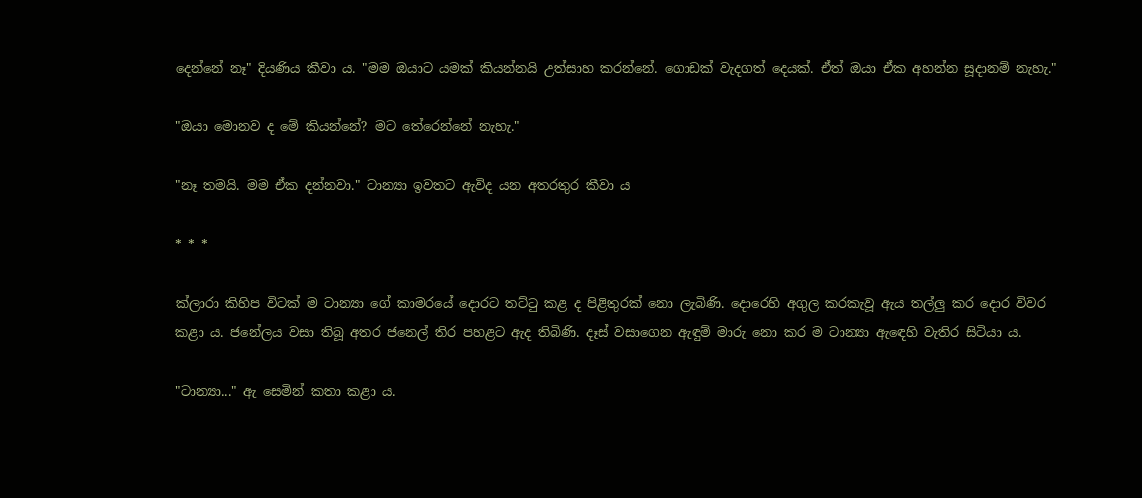දෙන්නේ නෑ" දියණිය කීවා ය. "මම ඔයාට යමක්‌ කියන්නයි උත්සාහ කරන්නේ. ගොඩක්‌ වැදගත් දෙයක්‌. ඒත් ඔයා ඒක අහන්න සූදානම් නැහැ."

"ඔයා මොනව ද මේ කියන්නේ? මට තේරෙන්නේ නැහැ."

"නෑ තමයි. මම ඒක දන්නවා." ටාන්‍යා ඉවතට ඇවිද යන අතරතුර කීවා ය

* * *

ක්‌ලාරා කිහිප විටක්‌ ම ටාන්‍යා ගේ කාමරයේ දොරට තට්‌ටු කළ ද පිළිතුරක්‌ නො ලැබිණි. දොරෙහි අගුල කරකැවූ ඇය තල්ලු කර දොර විවර කළා ය. ජනේලය වසා තිබූ අතර ජනෙල් තිර පහළට ඇද තිබිණි. දෑස්‌ වසාගෙන ඇඳුම් මාරු නො කර ම ටාන්‍යා ඇඳෙහි වැතිර සිටියා ය.

"ටාන්‍යා..." ඇ සෙමින් කතා කළා ය.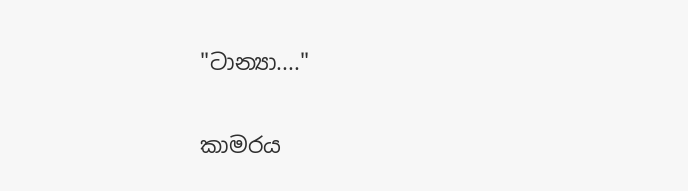"ටාන්‍යා...."

කාමරය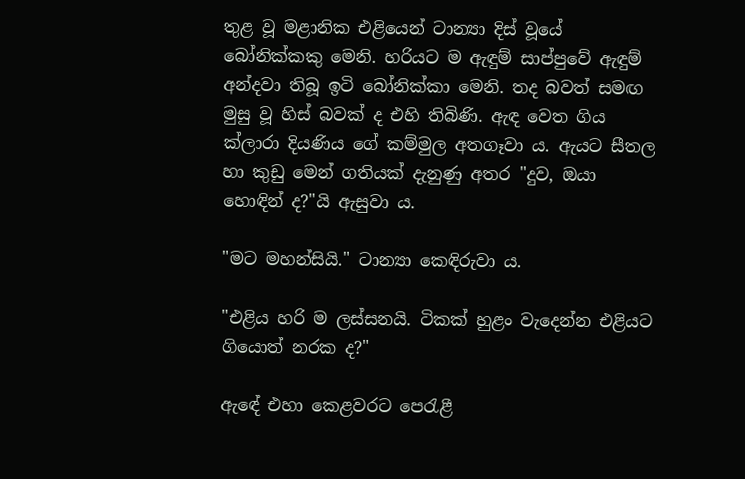තුළ වූ මළානික එළියෙන් ටාන්‍යා දිස්‌ වූයේ බෝනික්‌කකු මෙනි. හරියට ම ඇඳුම් සාප්පුවේ ඇඳුම් අන්දවා තිබූ ඉටි බෝනික්‌කා මෙනි. තද බවත් සමඟ මුසු වූ හිස්‌ බවක්‌ ද එහි තිබිණි. ඇඳ වෙත ගිය ක්‌ලාරා දියණිය ගේ කම්මුල අතගෑවා ය. ඇයට සීතල හා කුඩු මෙන් ගතියක්‌ දැනුණු අතර "දුව, ඔයා හොඳින් ද?"යි ඇසුවා ය.

"මට මහන්සියි." ටාන්‍යා කෙඳිරුවා ය.

"එළිය හරි ම ලස්‌සනයි. ටිකක්‌ හුළං වැදෙන්න එළියට ගියොත් නරක ද?"

ඇඳේ එහා කෙළවරට පෙරැළී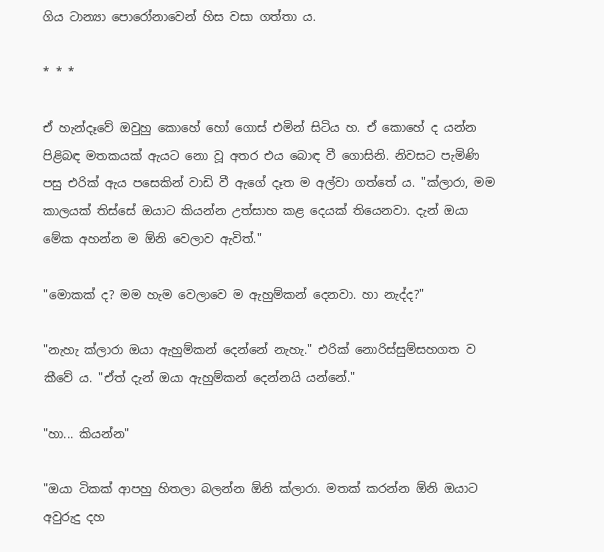ගිය ටාන්‍යා පොරෝනාවෙන් හිස වසා ගත්තා ය.

* * *

ඒ හැන්දෑවේ ඔවුහු කොහේ හෝ ගොස්‌ එමින් සිටිය හ. ඒ කොහේ ද යන්න පිළිබඳ මතකයක්‌ ඇයට නො වූ අතර එය බොඳ වී ගොසිනි. නිවසට පැමිණි පසු එරික්‌ ඇය පසෙකින් වාඩි වී ඇගේ දෑත ම අල්වා ගත්තේ ය. "ක්‌ලාරා, මම කාලයක්‌ තිස්‌සේ ඔයාට කියන්න උත්සාහ කළ දෙයක්‌ තියෙනවා. දැන් ඔයා මේක අහන්න ම ඕනි වෙලාව ඇවිත්."

"මොකක්‌ ද? මම හැම වෙලාවෙ ම ඇහුම්කන් දෙනවා. හා නැද්ද?"

"නැහැ ක්‌ලාරා ඔයා ඇහුම්කන් දෙන්නේ නැහැ." එරික්‌ නොරිස්‌සුම්සහගත ව කීවේ ය. "ඒත් දැන් ඔයා ඇහුම්කන් දෙන්නයි යන්නේ."

"හා... කියන්න"

"ඔයා ටිකක්‌ ආපහු හිතලා බලන්න ඕනි ක්‌ලාරා. මතක්‌ කරන්න ඕනි ඔයාට අවුරුදු දහ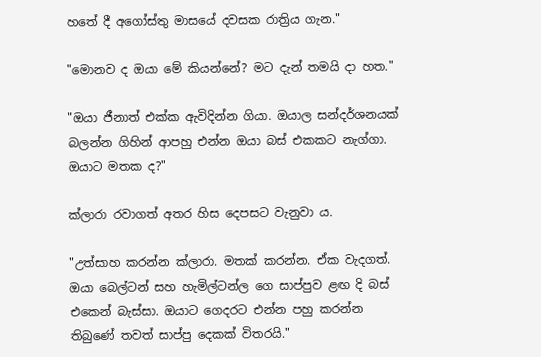හතේ දී අගෝස්‌තු මාසයේ දවසක රාත්‍රිය ගැන."

"මොනව ද ඔයා මේ කියන්නේ? මට දැන් තමයි දා හත."

"ඔයා ජීනාත් එක්‌ක ඇවිදින්න ගියා. ඔයාල සන්දර්ශනයක්‌ බලන්න ගිහින් ආපහු එන්න ඔයා බස්‌ එකකට නැග්ගා. ඔයාට මතක ද?"

ක්‌ලාරා රවාගත් අතර හිස දෙපසට වැනුවා ය.

"උත්සාහ කරන්න ක්‌ලාරා. මතක්‌ කරන්න. ඒක වැදගත්. ඔයා බෙල්ටන් සහ හැමිල්ටන්ල ගෙ සාප්පුව ළඟ දි බස්‌ එකෙන් බැස්‌සා. ඔයාට ගෙදරට එන්න පහු කරන්න තිබුණේ තවත් සාප්පු දෙකක්‌ විතරයි."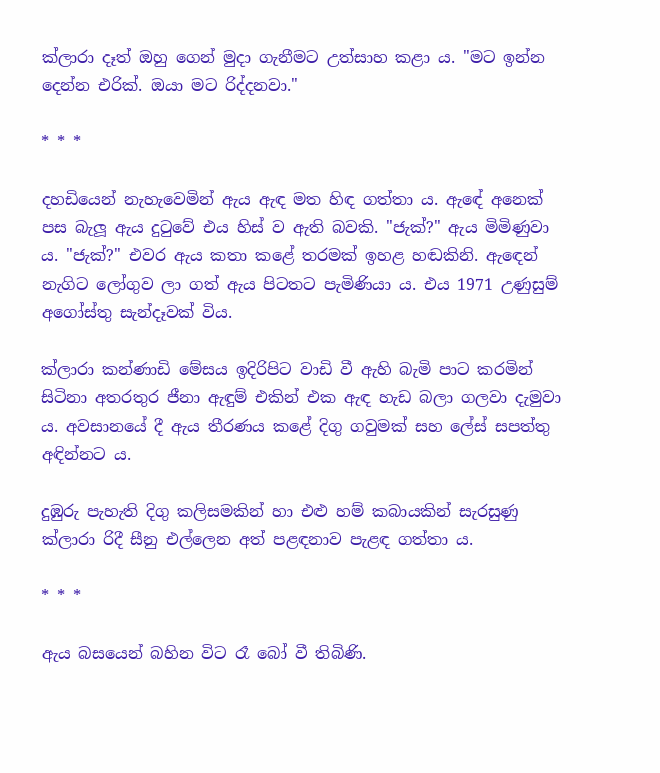ක්‌ලාරා දෑත් ඔහු ගෙන් මුදා ගැනීමට උත්සාහ කළා ය. "මට ඉන්න දෙන්න එරික්‌. ඔයා මට රිද්දනවා."

* * *

දහඩියෙන් නැහැවෙමින් ඇය ඇඳ මත හිඳ ගත්තා ය. ඇඳේ අනෙක්‌ පස බැලූ ඇය දුටුවේ එය හිස්‌ ව ඇති බවකි. "ජැක්‌?" ඇය මිමිණුවා ය. "ජැක්‌?" එවර ඇය කතා කළේ තරමක්‌ ඉහළ හඬකිනි. ඇඳෙන් නැගිට ලෝගුව ලා ගත් ඇය පිටතට පැමිණියා ය. එය 1971 උණුසුම් අගෝස්‌තු සැන්දෑවක්‌ විය.

ක්‌ලාරා කන්ණාඩි මේසය ඉදිරිපිට වාඩි වී ඇහි බැමි පාට කරමින් සිටිනා අතරතුර ජීනා ඇඳුම් එකින් එක ඇඳ හැඩ බලා ගලවා දැමුවා ය. අවසානයේ දී ඇය තීරණය කළේ දිගු ගවුමක්‌ සහ ලේස්‌ සපත්තු අඳින්නට ය.

දුඹුරු පැහැති දිගු කලිසමකින් හා එළු හම් කබායකින් සැරසුණු ක්‌ලාරා රිදී සීනු එල්ලෙන අත් පළඳනාව පැළඳ ගත්තා ය.

* * *

ඇය බසයෙන් බහින විට රෑ බෝ වී තිබිණි.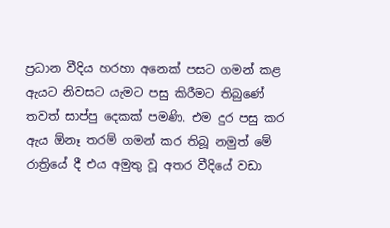ප්‍රධාන වීදිය හරහා අනෙක්‌ පසට ගමන් කළ ඇයට නිවසට යැමට පසු කිරීමට තිබුණේ තවත් සාප්පු දෙකක්‌ පමණි. එම දුර පසු කර ඇය ඕනෑ තරම් ගමන් කර තිබූ නමුත් මේ රාත්‍රියේ දී එය අමුතු වූ අතර වීදියේ වඩා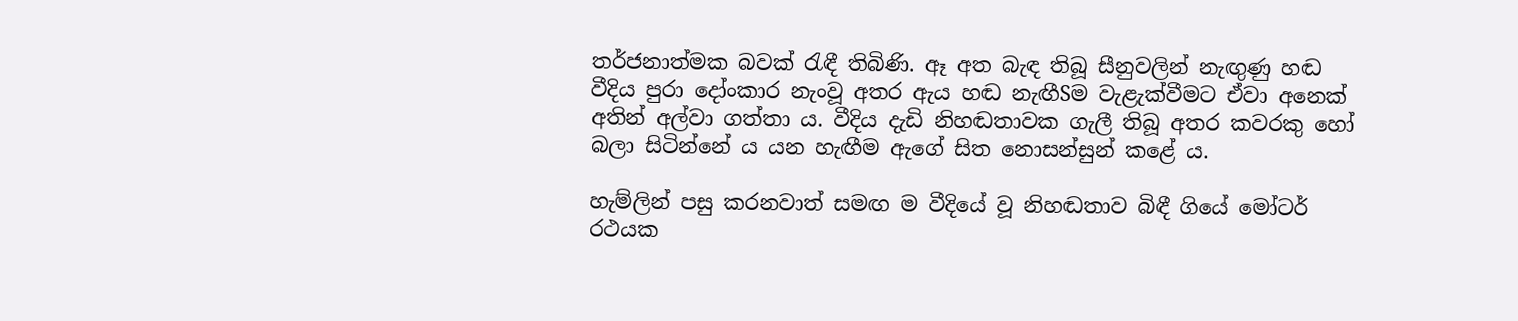තර්ජනාත්මක බවක්‌ රැඳී තිබිණි. ඈ අත බැඳ තිබූ සීනුවලින් නැඟුණු හඬ වීදිය පුරා දෝංකාර නැංවූ අතර ඇය හඬ නැඟීSම වැළැක්‌වීමට ඒවා අනෙක්‌ අතින් අල්වා ගත්තා ය. වීදිය දැඩි නිහඬතාවක ගැලී තිබූ අතර කවරකු හෝ බලා සිටින්නේ ය යන හැඟීම ඇගේ සිත නොසන්සුන් කළේ ය.

හැම්ලින් පසු කරනවාත් සමඟ ම වීදියේ වූ නිහඬතාව බිඳී ගියේ මෝටර් රථයක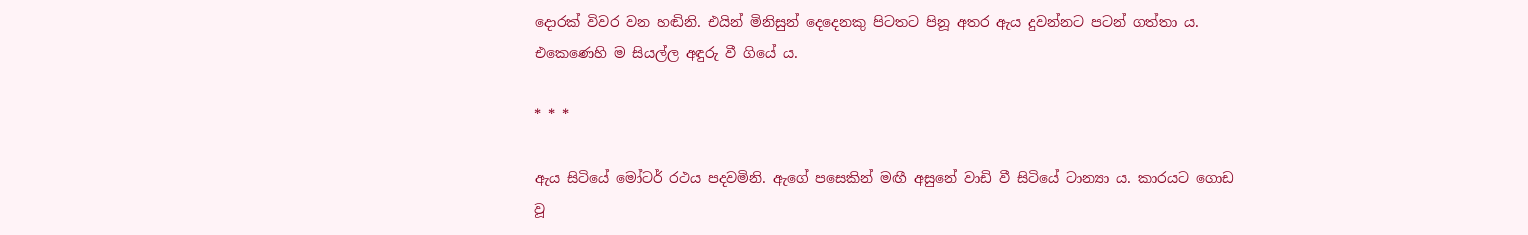දොරක්‌ විවර වන හඬිනි. එයින් මිනිසුන් දෙදෙනකු පිටතට පිනූ අතර ඇය දුවන්නට පටන් ගත්තා ය. එකෙණෙහි ම සියල්ල අඳුරු වී ගියේ ය.

* * *

ඇය සිටියේ මෝටර් රථය පදවමිනි. ඇගේ පසෙකින් මඟී අසුනේ වාඩි වී සිටියේ ටාන්‍යා ය. කාරයට ගොඩ වූ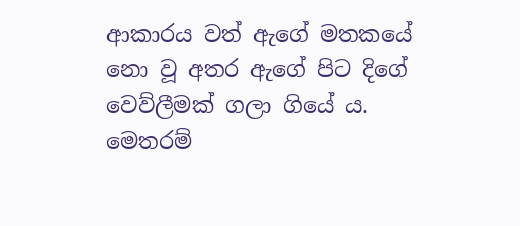ආකාරය වත් ඇගේ මතකයේ නො වූ අතර ඇගේ පිට දිගේ වෙව්ලීමක්‌ ගලා ගියේ ය. මෙතරම්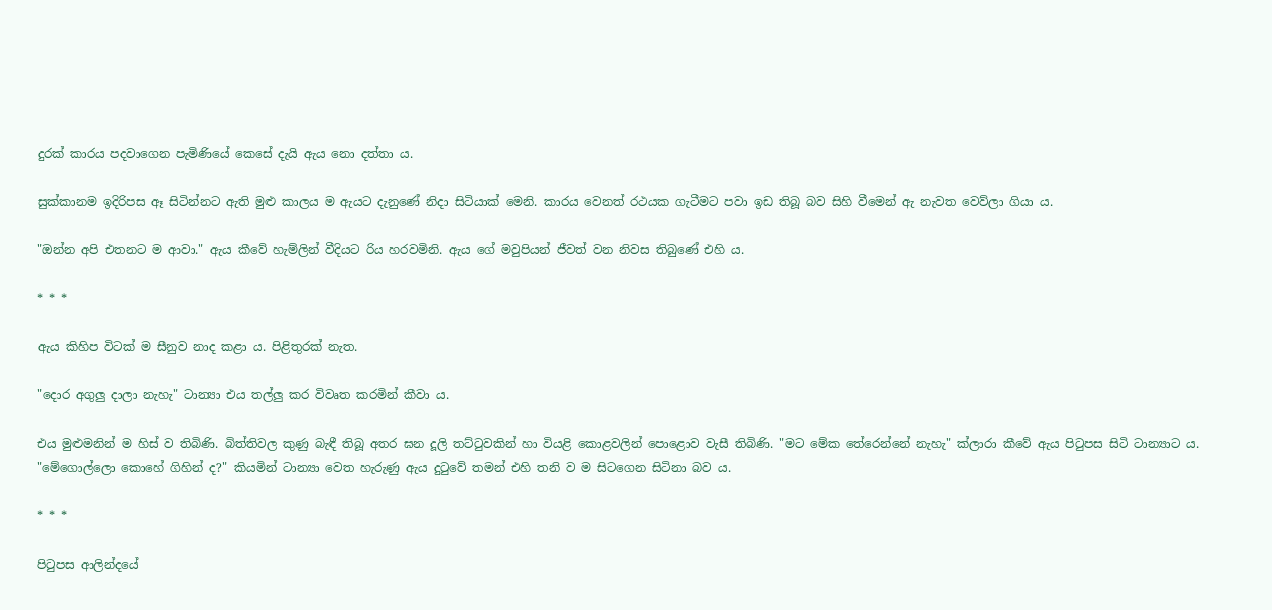දුරක්‌ කාරය පදවාගෙන පැමිණියේ කෙසේ දැයි ඇය නො දත්තා ය.

සුක්‌කානම ඉදිරිපස ඈ සිටින්නට ඇති මුළු කාලය ම ඇයට දැනුණේ නිදා සිටියාක්‌ මෙනි. කාරය වෙනත් රථයක ගැටීමට පවා ඉඩ තිබූ බව සිහි වීමෙන් ඇ නැවත වෙව්ලා ගියා ය.

"ඔන්න අපි එතනට ම ආවා." ඇය කීවේ හැම්ලින් වීදියට රිය හරවමිනි. ඇය ගේ මවුපියන් ජීවත් වන නිවස තිබුණේ එහි ය.

* * *

ඇය කිහිප විටක්‌ ම සීනුව නාද කළා ය. පිළිතුරක්‌ නැත.

"දොර අගුලු දාලා නැහැ" ටාන්‍යා එය තල්ලු කර විවෘත කරමින් කීවා ය.

එය මුළුමනින් ම හිස්‌ ව තිබිණි. බිත්තිවල කුණු බැඳී තිබූ අතර ඝන දූලි තට්‌ටුවකින් හා වියළි කොළවලින් පොළොව වැසී තිබිණි. "මට මේක තේරෙන්නේ නැහැ" ක්‌ලාරා කීවේ ඇය පිටුපස සිටි ටාන්‍යාට ය. "මේගොල්ලො කොහේ ගිහින් ද?" කියමින් ටාන්‍යා වෙත හැරුණු ඇය දුටුවේ තමන් එහි තනි ව ම සිටගෙන සිටිනා බව ය.

* * *

පිටුපස ආලින්දයේ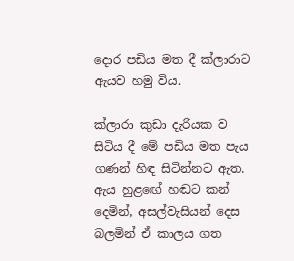දොර පඩිය මත දී ක්‌ලාරාට ඇයව හමු විය.

ක්‌ලාරා කුඩා දැරියක ව සිටිය දී මේ පඩිය මත පැය ගණන් හිඳ සිටින්නට ඇත. ඇය හුළඟේ හඬට කන් දෙමින්, අසල්වැසියන් දෙස බලමින් ඒ කාලය ගත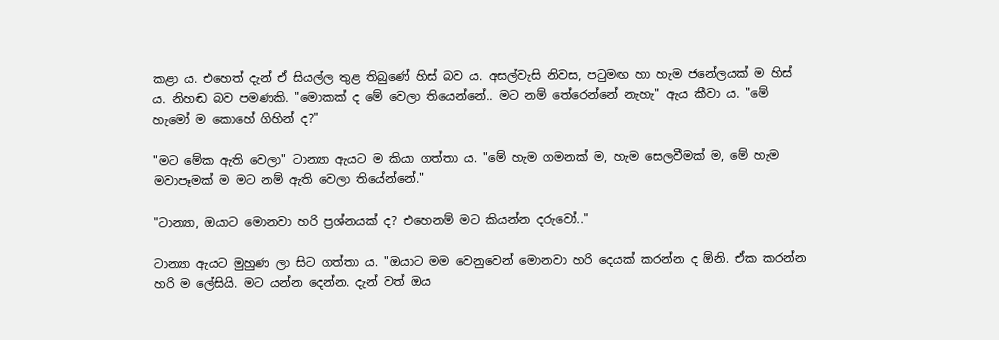කළා ය. එහෙත් දැන් ඒ සියල්ල තුළ තිබුණේ හිස්‌ බව ය. අසල්වැසි නිවස, පටුමඟ හා හැම ජනේලයක්‌ ම හිස්‌ ය. නිහඬ බව පමණකි. "මොකක්‌ ද මේ වෙලා තියෙන්නේ.. මට නම් තේරෙන්නේ නැහැ" ඇය කීවා ය. "මේ හැමෝ ම කොහේ ගිහින් ද?"

"මට මේක ඇති වෙලා" ටාන්‍යා ඇයට ම කියා ගත්තා ය. "මේ හැම ගමනක්‌ ම, හැම සෙලවීමක්‌ ම, මේ හැම මවාපෑමක්‌ ම මට නම් ඇති වෙලා තියේන්නේ."

"ටාන්‍යා, ඔයාට මොනවා හරි ප්‍රශ්නයක්‌ ද? එහෙනම් මට කියන්න දරුවෝ.."

ටාන්‍යා ඇයට මුහුණ ලා සිට ගත්තා ය. "ඔයාට මම වෙනුවෙන් මොනවා හරි දෙයක්‌ කරන්න ද ඕනි. ඒක කරන්න හරි ම ලේසියි. මට යන්න දෙන්න. දැන් වත් ඔය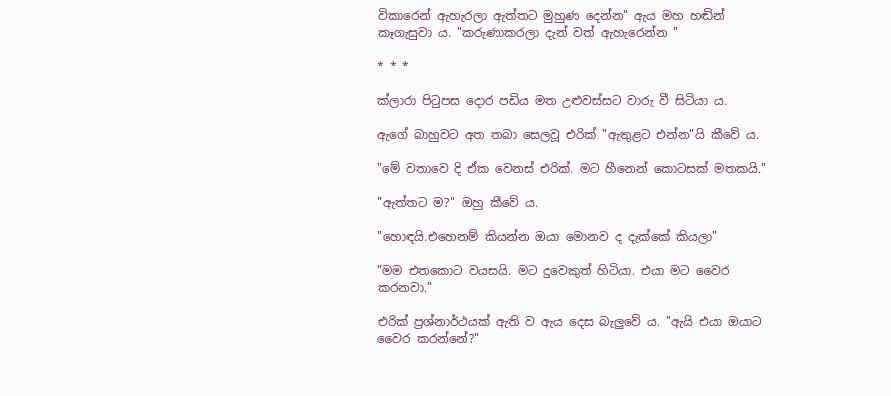විකාරෙන් ඇහැරලා ඇත්තට මුහුණ දෙන්න" ඇය මහ හඬින් කෑගැසුවා ය. "කරුණාකරලා දැන් වත් ඇහැරෙන්න "

* * *

ක්‌ලාරා පිටුපස දොර පඩිය මත උළුවස්‌සට වාරු වී සිටියා ය.

ඇගේ බාහුවට අත තබා සෙලවූ එරික්‌ "ඇතුළට එන්න"යි කීවේ ය.

"මේ වතාවෙ දි ඒක වෙනස්‌ එරික්‌. මට හීනෙන් කොටසක්‌ මතකයි."

"ඇත්තට ම?" ඔහු කීවේ ය.

"හොඳයි.එහෙනම් කියන්න ඔයා මොනව ද දැක්‌කේ කියලා"

"මම එතකොට වයසයි. මට දුවෙකුත් හිටියා. එයා මට වෛර කරනවා."

එරික්‌ ප්‍රශ්නාර්ථයක්‌ ඇති ව ඇය දෙස බැලුවේ ය. "ඇයි එයා ඔයාට වෛර කරන්නේ?"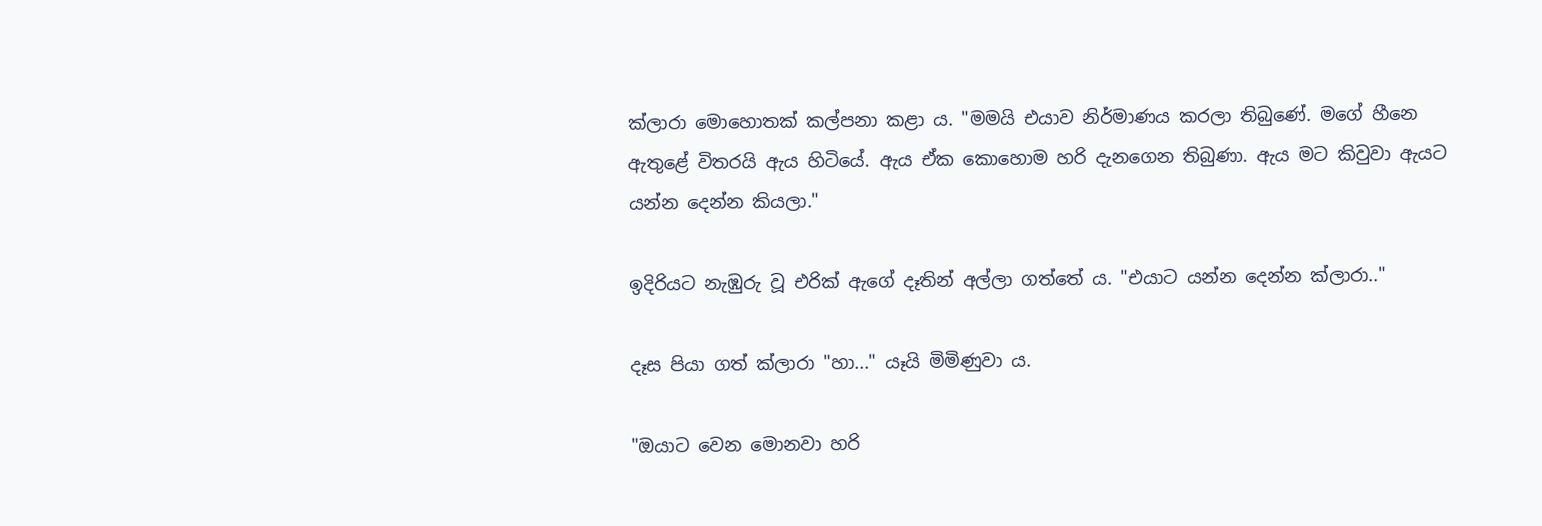ක්‌ලාරා මොහොතක්‌ කල්පනා කළා ය. "මමයි එයාව නිර්මාණය කරලා තිබුණේ. මගේ හීනෙ ඇතුළේ විතරයි ඇය හිටියේ. ඇය ඒක කොහොම හරි දැනගෙන තිබුණා. ඇය මට කිවුවා ඇයට යන්න දෙන්න කියලා."

ඉදිරියට නැඹුරු වූ එරික්‌ ඇගේ දෑතින් අල්ලා ගත්තේ ය. "එයාට යන්න දෙන්න ක්‌ලාරා.."

දෑස පියා ගත් ක්‌ලාරා "හා..." යෑයි මිමිණුවා ය.

"ඔයාට වෙන මොනවා හරි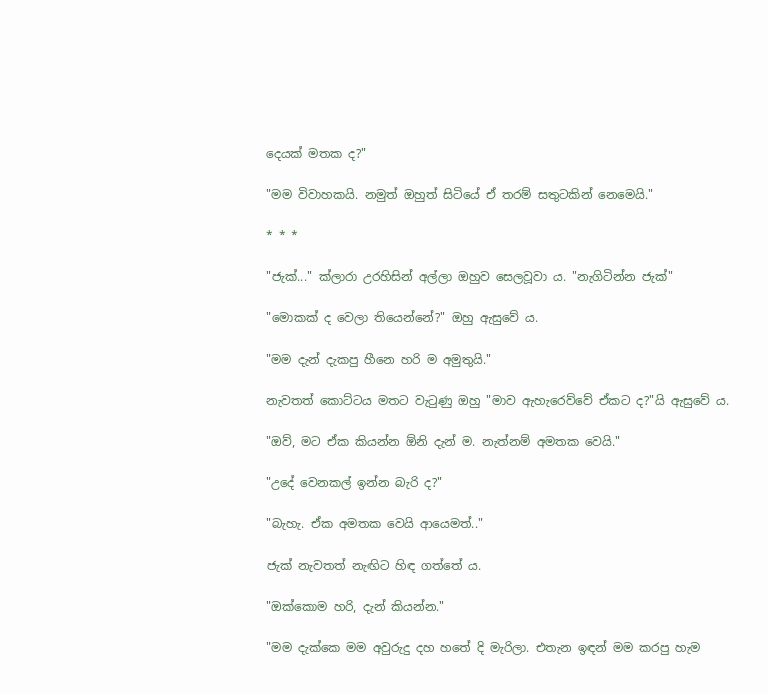දෙයක්‌ මතක ද?"

"මම විවාහකයි. නමුත් ඔහුත් සිටියේ ඒ තරම් සතුටකින් නෙමෙයි."

* * *

"ජැක්‌..." ක්‌ලාරා උරහිසින් අල්ලා ඔහුව සෙලවූවා ය. "නැගිටින්න ජැක්‌"

"මොකක්‌ ද වෙලා තියෙන්නේ?" ඔහු ඇසුවේ ය.

"මම දැන් දැකපු හීනෙ හරි ම අමුතුයි."

නැවතත් කොට්‌ටය මතට වැටුණු ඔහු "මාව ඇහැරෙව්වේ ඒකට ද?"යි ඇසුවේ ය.

"ඔව්, මට ඒක කියන්න ඕනි දැන් ම. නැත්නම් අමතක වෙයි."

"උදේ වෙනකල් ඉන්න බැරි ද?"

"බැහැ. ඒක අමතක වෙයි ආයෙමත්.."

ජැක්‌ නැවතත් නැඟිට හිඳ ගත්තේ ය.

"ඔක්‌කොම හරි, දැන් කියන්න."

"මම දැක්‌කෙ මම අවුරුදු දහ හතේ දි මැරිලා. එතැන ඉඳන් මම කරපු හැම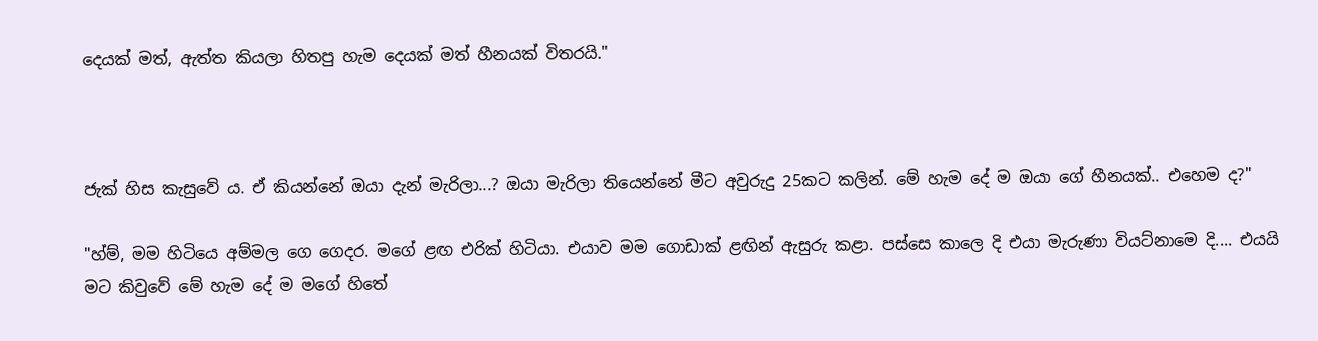දෙයක්‌ මත්, ඇත්ත කියලා හිතපු හැම දෙයක්‌ මත් හීනයක්‌ විතරයි."



ජැක්‌ හිස කැසුවේ ය. ඒ කියන්නේ ඔයා දැන් මැරිලා...? ඔයා මැරිලා තියෙන්නේ මීට අවුරුදු 25කට කලින්. මේ හැම දේ ම ඔයා ගේ හීනයක්‌.. එහෙම ද?"

"හ්ම්, මම හිටියෙ අම්මල ගෙ ගෙදර. මගේ ළඟ එරික්‌ හිටියා. එයාව මම ගොඩාක්‌ ළඟින් ඇසුරු කළා. පස්‌සෙ කාලෙ දි එයා මැරුණා වියට්‌නාමෙ දි.... එයයි මට කිවුවේ මේ හැම දේ ම මගේ හිතේ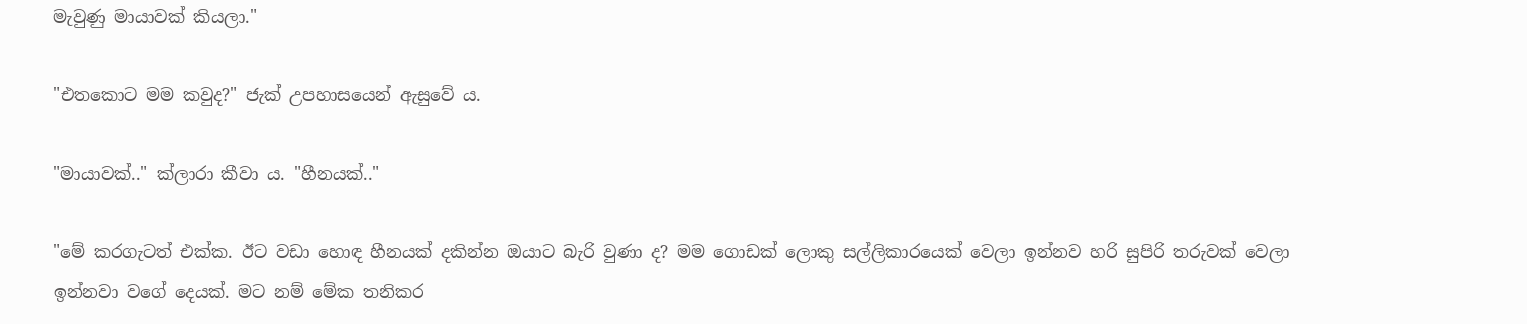මැවුණු මායාවක්‌ කියලා."

"එතකොට මම කවුද?" ජැක්‌ උපහාසයෙන් ඇසුවේ ය.

"මායාවක්‌.." ක්‌ලාරා කීවා ය. "හීනයක්‌.."

"මේ කරගැටත් එක්‌ක. ඊට වඩා හොඳ හීනයක්‌ දකින්න ඔයාට බැරි වුණා ද? මම ගොඩක්‌ ලොකු සල්ලිකාරයෙක්‌ වෙලා ඉන්නව හරි සුපිරි තරුවක්‌ වෙලා ඉන්නවා වගේ දෙයක්‌. මට නම් මේක තනිකර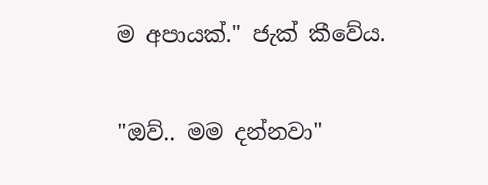ම අපායක්‌." ජැක්‌ කීවේය.

"ඔව්.. මම දන්නවා"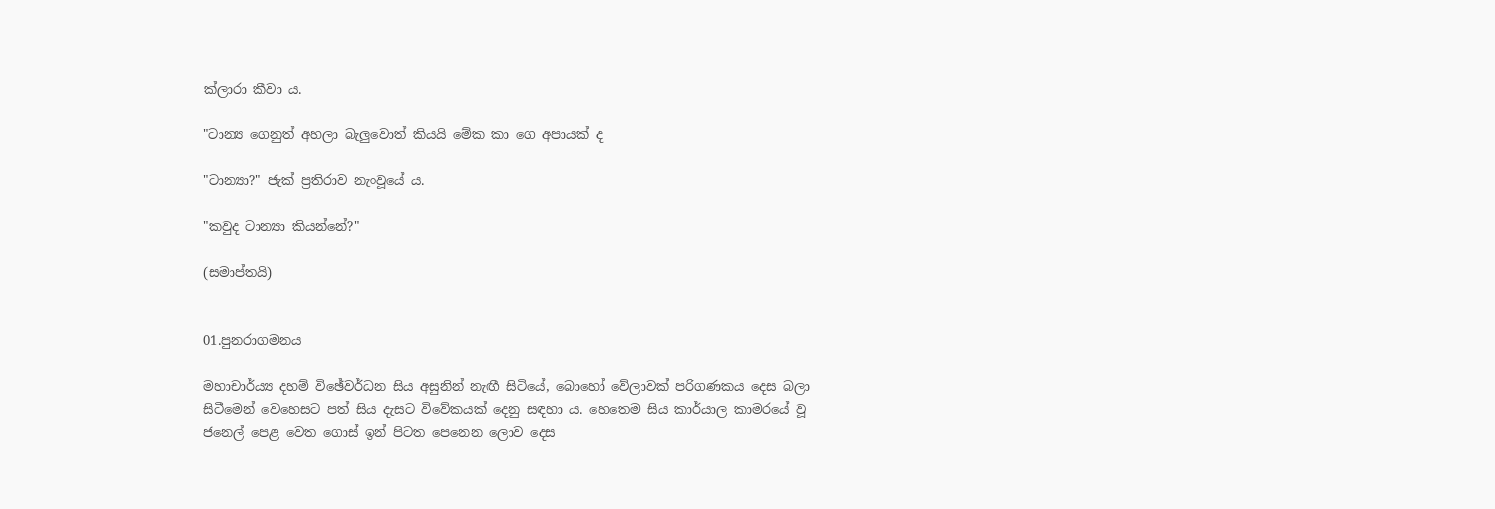ක්‌ලාරා කීවා ය.

"ටාන්‍ය ගෙනුත් අහලා බැලුවොත් කියයි මේක කා ගෙ අපායක්‌ ද

"ටාන්‍යා?" ජැක්‌ ප්‍රතිරාව නැංවූයේ ය.

"කවුද ටාන්‍යා කියන්නේ?"

(සමාප්තයි)


01.පුනරාගමනය

මහාචාර්ය්‍ය දහම් විඡේවර්ධන සිය අසුනින් නැඟී සිටියේ, බොහෝ වේලාවක්‌ පරිගණකය දෙස බලා සිටීමෙන් වෙහෙසට පත් සිය දැසට විවේකයක්‌ දෙනු සඳහා ය. හෙතෙම සිය කාර්යාල කාමරයේ වූ ජනෙල් පෙළ වෙත ගොස්‌ ඉන් පිටත පෙනෙන ලොව දෙස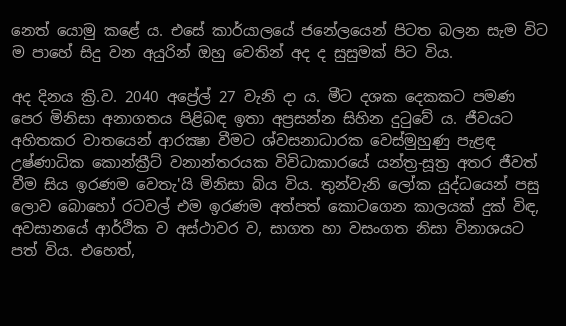නෙත් යොමු කළේ ය. එසේ කාර්යාලයේ ජනේලයෙන් පිටත බලන සැම විට ම පාහේ සිදු වන අයුරින් ඔහු වෙතින් අද ද සුසුමක්‌ පිට විය.

අද දිනය ක්‍රි.ව. 2040 අප්‍රේල් 27 වැනි දා ය. මීට දශක දෙකකට පමණ පෙර මිනිසා අනාගතය පිළිබඳ ඉතා අප්‍රසන්න සිහින දුටුවේ ය. ජීවයට අහිතකර වාතයෙන් ආරක්‍ෂා වීමට ශ්වසනාධාරක වෙස්‌මුහුණු පැළඳ උෂ්ණාධික කොන්ක්‍රීට්‌ වනාන්තරයක විවිධාකාරයේ යන්ත්‍ර-සූත්‍ර අතර ජීවත් වීම සිය ඉරණම වෙතැ'යි මිනිසා බිය විය. තුන්වැනි ලෝක යුද්ධයෙන් පසු ලොව බොහෝ රටවල් එම ඉරණම අත්පත් කොටගෙන කාලයක්‌ දුක්‌ විඳ, අවසානයේ ආර්ථික ව අස්‌ථාවර ව, සාගත හා වසංගත නිසා විනාශයට පත් විය. එහෙත්,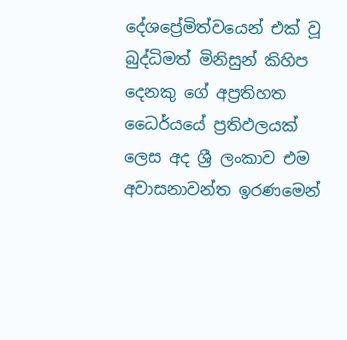දේශප්‍රේමිත්වයෙන් එක්‌ වූ බුද්ධිමත් මිනිසුන් කිහිප දෙනකු ගේ අප්‍රතිහත ධෛර්යයේ ප්‍රතිඵලයක්‌ ලෙස අද ශ්‍රී ලංකාව එම අවාසනාවන්ත ඉරණමෙන්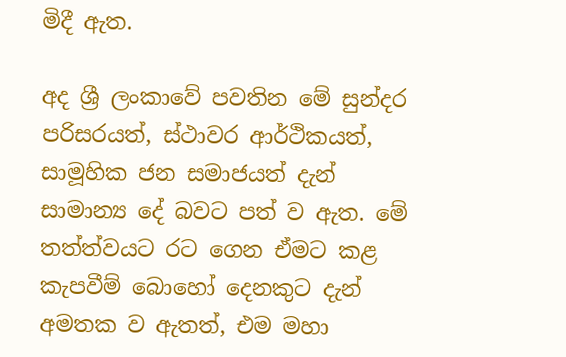මිදී ඇත.

අද ශ්‍රී ලංකාවේ පවතින මේ සුන්දර පරිසරයත්, ස්‌ථාවර ආර්ථිකයත්, සාමූහික ජන සමාජයත් දැන් සාමාන්‍ය දේ බවට පත් ව ඇත. මේ තත්ත්වයට රට ගෙන ඒමට කළ කැපවීම් බොහෝ දෙනකුට දැන් අමතක ව ඇතත්, එම මහා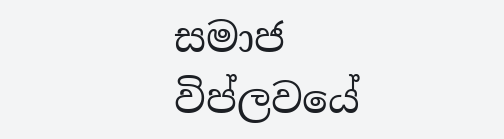සමාජ විප්ලවයේ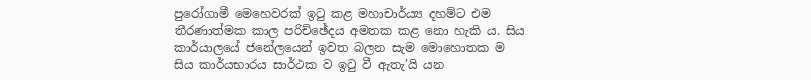පුරෝගාමී මෙහෙවරක්‌ ඉටු කළ මහාචාර්ය්‍ය දහම්ට එම තීරණාත්මක කාල පරිච්ඡේදය අමතක කළ නො හැකි ය. සිය කාර්යාලයේ ජනේලයෙන් ඉවත බලන සැම මොහොතක ම සිය කාර්යභාරය සාර්ථක ව ඉටු වී ඇතැ'යි යන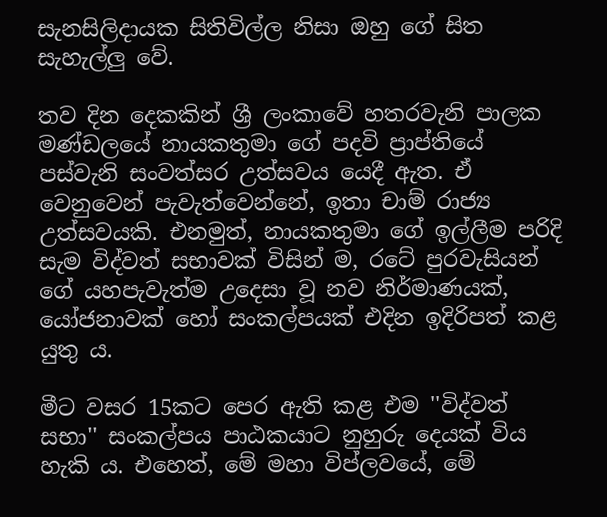සැනසිලිදායක සිතිවිල්ල නිසා ඔහු ගේ සිත සැහැල්ලු වේ.

තව දින දෙකකින් ශ්‍රී ලංකාවේ හතරවැනි පාලක මණ්‌ඩලයේ නායකතුමා ගේ පදවි ප්‍රාප්තියේ පස්‌වැනි සංවත්සර උත්සවය යෙදී ඇත. ඒ වෙනුවෙන් පැවැත්වෙන්නේ, ඉතා චාම් රාජ්‍ය උත්සවයකි. එනමුත්, නායකතුමා ගේ ඉල්ලීම පරිදි සැම විද්වත් සභාවක්‌ විසින් ම, රටේ පුරවැසියන් ගේ යහපැවැත්ම උදෙසා වූ නව නිර්මාණයක්‌, යෝජනාවක්‌ හෝ සංකල්පයක්‌ එදින ඉදිරිපත් කළ යුතු ය.

මීට වසර 15කට පෙර ඇති කළ එම ''විද්වත් සභා'' සංකල්පය පාඨකයාට නුහුරු දෙයක්‌ විය හැකි ය. එහෙත්, මේ මහා විප්ලවයේ, මේ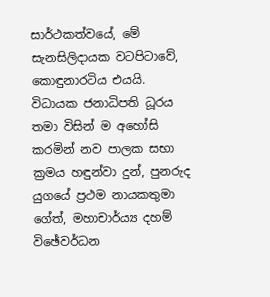සාර්ථකත්වයේ, මේ සැනසිලිදායක වටපිටාවේ, කොඳුනාරටිය එයයි. විධායක ජනාධිපති ධූරය තමා විසින් ම අහෝසි කරමින් නව පාලක සභා ක්‍රමය හඳුන්වා දුන්, පුනරුද යුගයේ ප්‍රථම නායකතුමා ගේත්, මහාචාර්ය්‍ය දහම් විඡේවර්ධන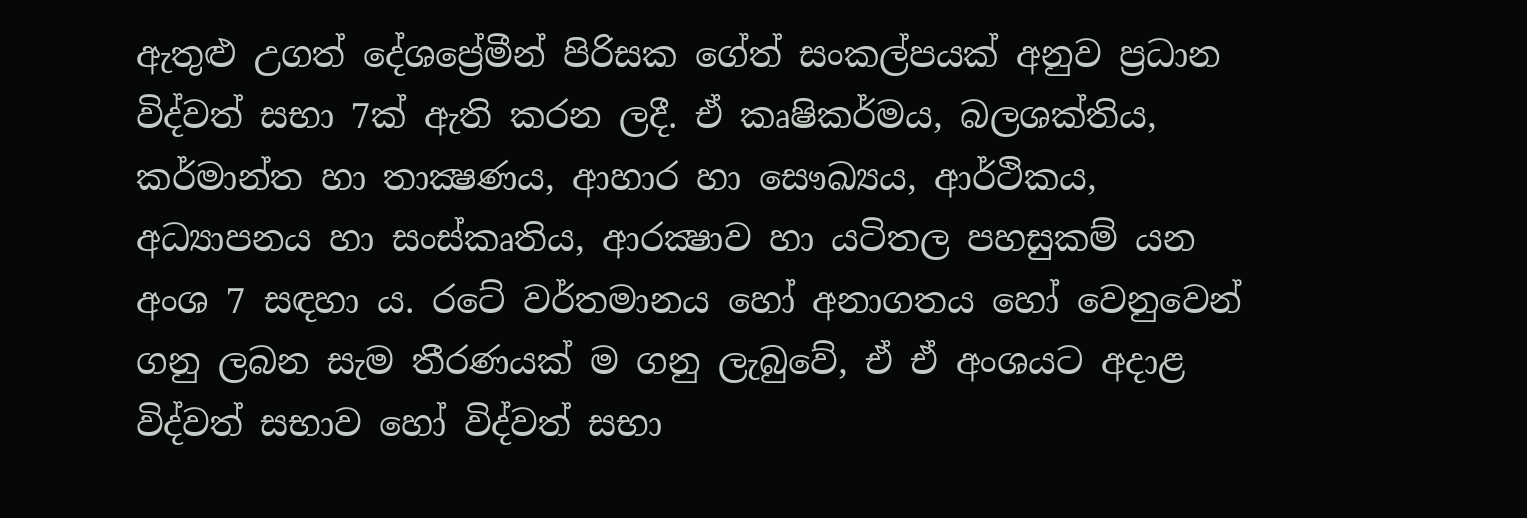ඇතුළු උගත් දේශප්‍රේමීන් පිරිසක ගේත් සංකල්පයක්‌ අනුව ප්‍රධාන විද්වත් සභා 7ක්‌ ඇති කරන ලදී. ඒ කෘෂිකර්මය, බලශක්‌තිය, කර්මාන්ත හා තාක්‍ෂණය, ආහාර හා සෞඛ්‍යය, ආර්ථිකය, අධ්‍යාපනය හා සංස්‌කෘතිය, ආරක්‍ෂාව හා යටිතල පහසුකම් යන අංශ 7 සඳහා ය. රටේ වර්තමානය හෝ අනාගතය හෝ වෙනුවෙන් ගනු ලබන සැම තීරණයක්‌ ම ගනු ලැබුවේ, ඒ ඒ අංශයට අදාළ විද්වත් සභාව හෝ විද්වත් සභා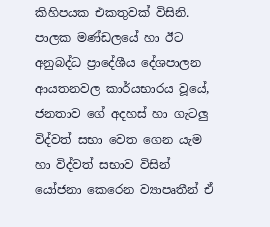කිහිපයක එකතුවක්‌ විසිනි. පාලක මණ්‌ඩලයේ හා ඊට අනුබද්ධ ප්‍රාදේශීය දේශපාලන ආයතනවල කාර්යභාරය වූයේ, ජනතාව ගේ අදහස්‌ හා ගැටලු විද්වත් සභා වෙත ගෙන යැම හා විද්වත් සභාව විසින් යෝජනා කෙරෙන ව්‍යාපෘතීන් ඒ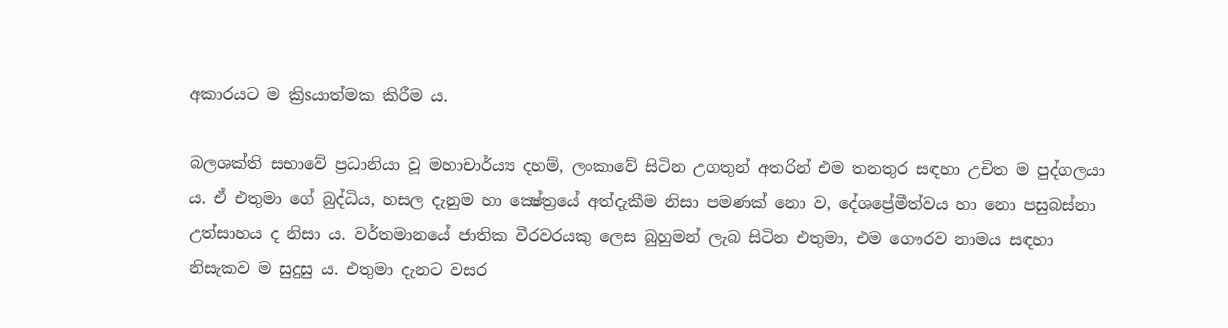අකාරයට ම ක්‍රිsයාත්මක කිරීම ය.

බලශක්‌ති සභාවේ ප්‍රධානියා වූ මහාචාර්ය්‍ය දහම්, ලංකාවේ සිටින උගතුන් අතරින් එම තනතුර සඳහා උචිත ම පුද්ගලයා ය. ඒ එතුමා ගේ බුද්ධිය, හසල දැනුම හා ක්‍ෂේත්‍රයේ අත්දැකීම නිසා පමණක්‌ නො ව, දේශප්‍රේමීත්වය හා නො පසුබස්‌නා උත්සාහය ද නිසා ය. වර්තමානයේ ජාතික වීරවරයකු ලෙස බුහුමන් ලැබ සිටින එතුමා, එම ගෞරව නාමය සඳහා නිසැකව ම සුදුසු ය. එතුමා දැනට වසර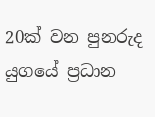20ක්‌ වන පුනරුද යුගයේ ප්‍රධාන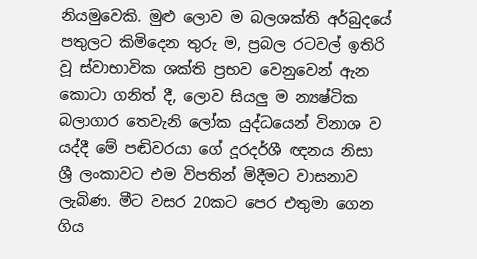නියමුවෙකි. මුළු ලොව ම බලශක්‌ති අර්බුදයේ පතුලට කිමිදෙන තුරු ම, ප්‍රබල රටවල් ඉතිරි වූ ස්‌වාභාවික ශක්‌ති ප්‍රභව වෙනුවෙන් ඇන කොටා ගනිත් දී, ලොව සියලු ම න්‍යෂ්ටික බලාගාර තෙවැනි ලෝක යුද්ධයෙන් විනාශ ව යද්දී මේ පඬිවරයා ගේ දූරදර්ශී ඥනය නිසා ශ්‍රී ලංකාවට එම විපතින් මිදීමට වාසනාව ලැබිණ. මීට වසර 20කට පෙර එතුමා ගෙන ගිය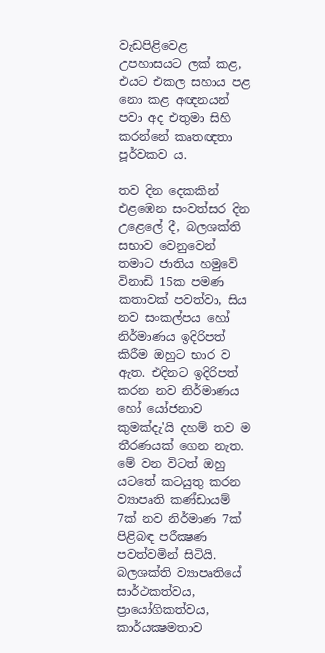වැඩපිළිවෙළ උපහාසයට ලක්‌ කළ, එයට එකල සහාය පළ නො කළ අඥනයන් පවා අද එතුමා සිහි කරන්නේ කෘතඥතා පූර්වකව ය.

තව දින දෙකකින් එළඹෙන සංවත්සර දින උළෙලේ දී, බලශක්‌ති සභාව වෙනුවෙන් තමාට ජාතිය හමුවේ විනාඩි 15ක පමණ කතාවක්‌ පවත්වා, සිය නව සංකල්පය හෝ නිර්මාණය ඉදිරිපත් කිරීම ඔහුට භාර ව ඇත. එදිනට ඉදිරිපත් කරන නව නිර්මාණය හෝ යෝජනාව කුමක්‌දැ'යි දහම් තව ම තීරණයක්‌ ගෙන නැත. මේ වන විටත් ඔහු යටතේ කටයුතු කරන ව්‍යාපෘති කණ්‌ඩායම් 7ක්‌ නව නිර්මාණ 7ක්‌ පිළිබඳ පරීක්‍ෂණ පවත්වමින් සිටියි. බලශක්‌ති ව්‍යාපෘතියේ සාර්ථකත්වය, ප්‍රායෝගිකත්වය, කාර්යක්‍ෂමතාව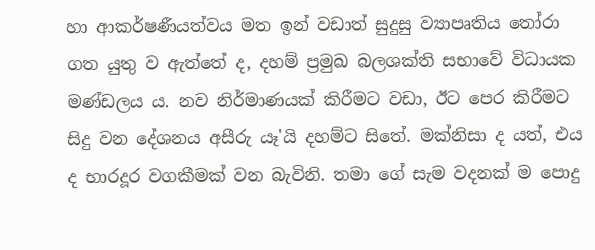හා ආකර්ෂණීයත්වය මත ඉන් වඩාත් සුදුසු ව්‍යාපෘතිය තෝරා ගත යුතු ව ඇත්තේ ද, දහම් ප්‍රමුඛ බලශක්‌ති සභාවේ විධායක මණ්‌ඩලය ය. නව නිර්මාණයක්‌ කිරීමට වඩා, ඊට පෙර කිරීමට සිදු වන දේශනය අසීරු යෑ'යි දහම්ට සිතේ. මක්‌නිසා ද යත්, එය ද භාරදූර වගකීමක්‌ වන බැවිනි. තමා ගේ සැම වදනක්‌ ම පොදු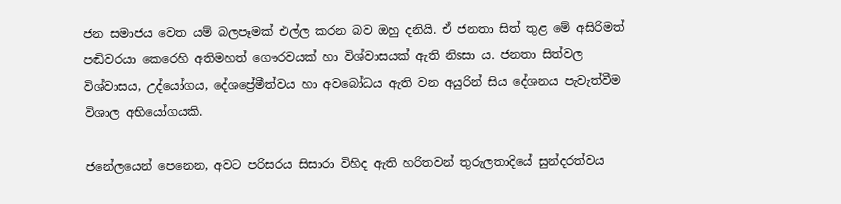ජන සමාජය වෙත යම් බලපෑමක්‌ එල්ල කරන බව ඔහු දනියි. ඒ ජනතා සිත් තුළ මේ අසිරිමත් පඬිවරයා කෙරෙහි අතිමහත් ගෞරවයක්‌ හා විශ්වාසයක්‌ ඇති නිsසා ය. ජනතා සිත්වල විශ්වාසය, උද්යෝගය, දේශප්‍රේමීත්වය හා අවබෝධය ඇති වන අයුරින් සිය දේශනය පැවැත්වීම විශාල අභියෝගයකි.

ජනේලයෙන් පෙනෙන, අවට පරිසරය සිසාරා විහිද ඇති හරිතවන් තුරුලතාදියේ සුන්දරත්වය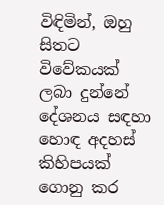විඳිමින්, ඔහු සිතට විවේකයක්‌ ලබා දුන්නේ දේශනය සඳහා හොඳ අදහස්‌ කිහිපයක්‌ ගොනු කර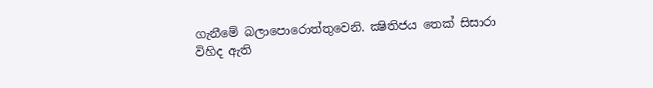ගැනීමේ බලාපොරොත්තුවෙනි. ක්‍ෂිතිජය තෙක්‌ සිසාරා විහිද ඇති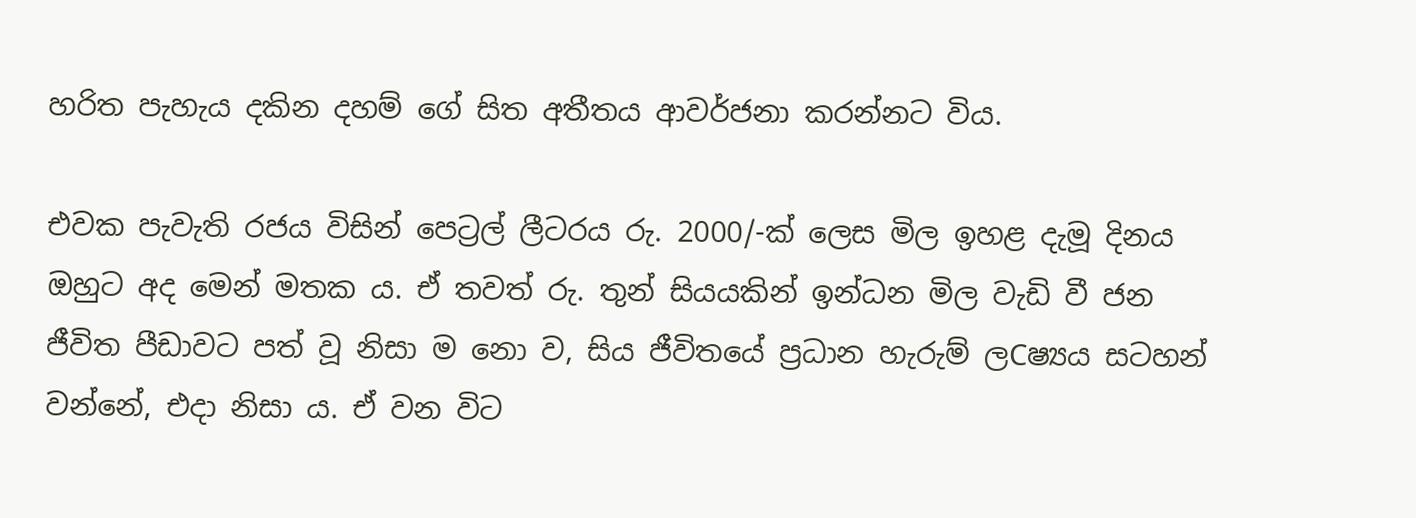හරිත පැහැය දකින දහම් ගේ සිත අතීතය ආවර්ජනා කරන්නට විය.

එවක පැවැති රජය විසින් පෙට්‍රල් ලීටරය රු. 2000/-ක්‌ ලෙස මිල ඉහළ දැමූ දිනය ඔහුට අද මෙන් මතක ය. ඒ තවත් රු. තුන් සියයකින් ඉන්ධන මිල වැඩි වී ජන ජීවිත පීඩාවට පත් වූ නිසා ම නො ව, සිය ජීවිතයේ ප්‍රධාන හැරුම් ලCෂ්‍යය සටහන් වන්නේ, එදා නිසා ය. ඒ වන විට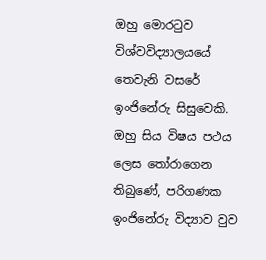ඔහු මොරටුව විශ්වවිද්‍යාලයයේ තෙවැනි වසරේ ඉංජිනේරු සිසුවෙකි. ඔහු සිය විෂය පථය ලෙස තෝරාගෙන තිබුණේ, පරිගණක ඉංජිනේරු විද්‍යාව වුව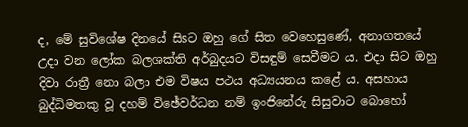ද, මේ සුවිශේෂ දිනයේ සිsට ඔහු ගේ සිත වෙහෙසුණේ, අනාගතයේ උදා වන ලෝක බලශක්‌ති අර්බුදයට විසඳුම් සෙවීමට ය. එදා සිට ඔහු දිවා රාත්‍රී නො බලා එම විෂය පථය අධ්‍යයනය කළේ ය. අසහාය බුද්ධිමතකු වූ දහම් විඡේවර්ධන නම් ඉංජිනේරු සිසුවාට බොහෝ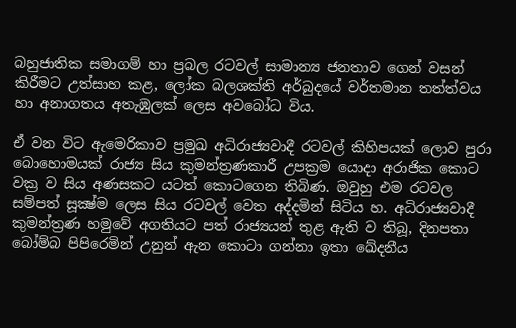බහුජාතික සමාගම් හා ප්‍රබල රටවල් සාමාන්‍ය ජනතාව ගෙන් වසන් කිරීමට උත්සාහ කළ, ලෝක බලශක්‌ති අර්බුදයේ වර්තමාන තත්ත්වය හා අනාගතය අතැඹුලක්‌ ලෙස අවබෝධ විය.

ඒ වන විට ඇමෙරිකාව ප්‍රමුඛ අධිරාජ්‍යවාදී රටවල් කිහිපයක්‌ ලොව පුරා බොහොමයක්‌ රාජ්‍ය සිය කුමන්ත්‍රණකාරී උපක්‍රම යොදා අරාජික කොට වක්‍ර ව සිය අණසකට යටත් කොටගෙන තිබිණ. ඔවුහු එම රටවල සම්පත් සූක්‍ෂ්ම ලෙස සිය රටවල් වෙත අද්දමින් සිටිය හ. අධිරාජ්‍යවාදී කුමන්ත්‍රණ හමුවේ අගතියට පත් රාජ්‍යයන් තුළ ඇති ව තිබූ, දිනපතා බෝම්බ පිපිරෙමින් උනුන් ඇන කොටා ගන්නා ඉතා ඛේදනීය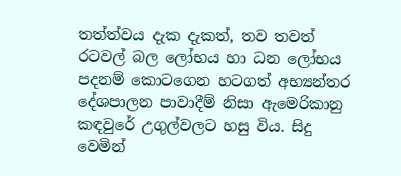තත්ත්වය දැක දැකත්, තව තවත් රටවල් බල ලෝභය හා ධන ලෝභය පදනම් කොටගෙන හටගත් අභ්‍යන්තර දේශපාලන පාවාදීම් නිසා ඇමෙරිකානු කඳවුරේ උගුල්වලට හසු විය. සිදු වෙමින්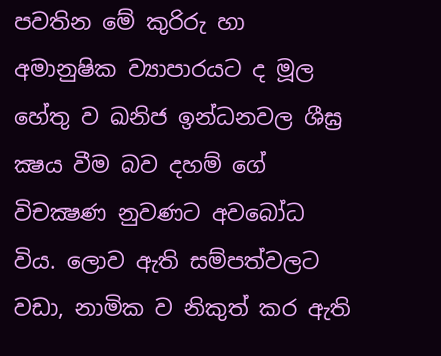පවතින මේ කුරිරු හා අමානුෂික ව්‍යාපාරයට ද මූල හේතු ව ඛනිජ ඉන්ධනවල ශීඝ්‍ර ක්‍ෂය වීම බව දහම් ගේ විචක්‍ෂණ නුවණට අවබෝධ විය. ලොව ඇති සම්පත්වලට වඩා, නාමික ව නිකුත් කර ඇති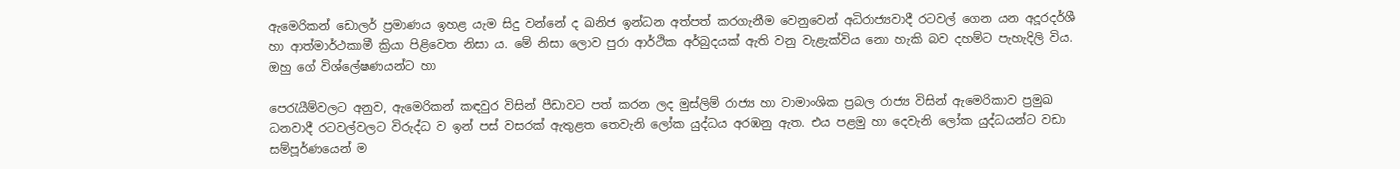ඇමෙරිකන් ඩොලර් ප්‍රමාණය ඉහළ යැම සිදු වන්නේ ද ඛනිජ ඉන්ධන අත්පත් කරගැනීම වෙනුවෙන් අධිරාජ්‍යවාදී රටවල් ගෙන යන අදූරදර්ශී හා ආත්මාර්ථකාමී ක්‍රියා පිළිවෙත නිසා ය. මේ නිසා ලොව පුරා ආර්ථික අර්බුදයක්‌ ඇති වනු වැළැක්‌විය නො හැකි බව දහම්ට පැහැදිලි විය. ඔහු ගේ විශ්ලේෂණයන්ට හා

පෙරැයීම්වලට අනුව, ඇමෙරිකන් කඳවුර විසින් පීඩාවට පත් කරන ලද මුස්‌ලිම් රාජ්‍ය හා වාමාංශික ප්‍රබල රාජ්‍ය විසින් ඇමෙරිකාව ප්‍රමුඛ ධනවාදී රටවල්වලට විරුද්ධ ව ඉන් පස්‌ වසරක්‌ ඇතුළත තෙවැනි ලෝක යුද්ධය අරඹනු ඇත. එය පළමු හා දෙවැනි ලෝක යුද්ධයන්ට වඩා සම්පූර්ණයෙන් ම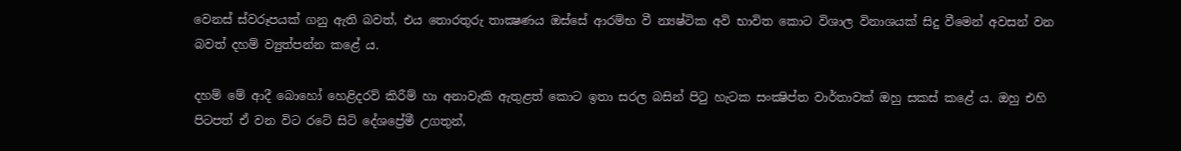වෙනස්‌ ස්‌වරූපයක්‌ ගනු ඇති බවත්, එය තොරතුරු තාක්‍ෂණය ඔස්‌සේ ආරම්භ වී න්‍යෂ්ටික අවි භාවිත කොට විශාල විනාශයක්‌ සිදු වීමෙන් අවසන් වන බවත් දහම් ව්‍යුත්පන්න කළේ ය.

දහම් මේ ආදී බොහෝ හෙළිදරව් කිරීම් හා අනාවැකි ඇතුළත් කොට ඉතා සරල බසින් පිටු හැටක සංක්‍ෂිප්ත වාර්තාවක්‌ ඔහු සකස්‌ කළේ ය. ඔහු එහි පිටපත් ඒ වන විට රටේ සිටි දේශප්‍රේමී උගතුන්,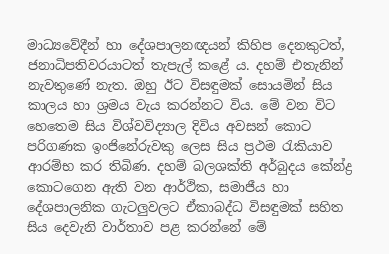මාධ්‍යවේදීන් හා දේශපාලනඥයන් කිහිප දෙනකුටත්, ජනාධිපතිවරයාටත් තැපැල් කළේ ය. දහම් එතැනින් නැවතුණේ නැත. ඔහු ඊට විසඳුමක්‌ සොයමින් සිය කාලය හා ශ්‍රමය වැය කරන්නට විය. මේ වන විට හෙතෙම සිය විශ්වවිද්‍යාල දිවිය අවසන් කොට පරිගණක ඉංජිනේරුවකු ලෙස සිය ප්‍රථම රැකියාව ආරම්භ කර තිබිණ. දහම් බලශක්‌ති අර්බුදය කේන්ද්‍ර කොටගෙන ඇති වන ආර්ථික, සමාජීය හා දේශපාලනික ගැටලුවලට ඒකාබද්ධ විසඳුමක්‌ සහිත සිය දෙවැනි වාර්තාව පළ කරන්නේ මේ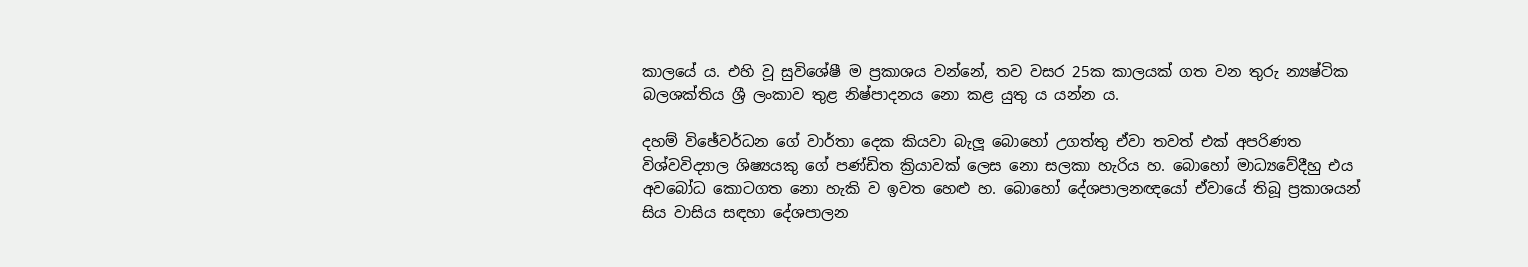කාලයේ ය. එහි වූ සුවිශේෂී ම ප්‍රකාශය වන්නේ, තව වසර 25ක කාලයක්‌ ගත වන තුරු න්‍යෂ්ටික බලශක්‌තිය ශ්‍රී ලංකාව තුළ නිෂ්පාදනය නො කළ යුතු ය යන්න ය.

දහම් විඡේවර්ධන ගේ වාර්තා දෙක කියවා බැලූ බොහෝ උගත්තු ඒවා තවත් එක්‌ අපරිණත විශ්වවිද්‍යාල ශිෂ්‍යයකු ගේ පණ්‌ඩිත ක්‍රියාවක්‌ ලෙස නො සලකා හැරිය හ. බොහෝ මාධ්‍යවේදීහු එය අවබෝධ කොටගත නො හැකි ව ඉවත හෙළු හ. බොහෝ දේශපාලනඥයෝ ඒවායේ තිබූ ප්‍රකාශයන් සිය වාසිය සඳහා දේශපාලන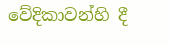වේදිකාවන්හි දී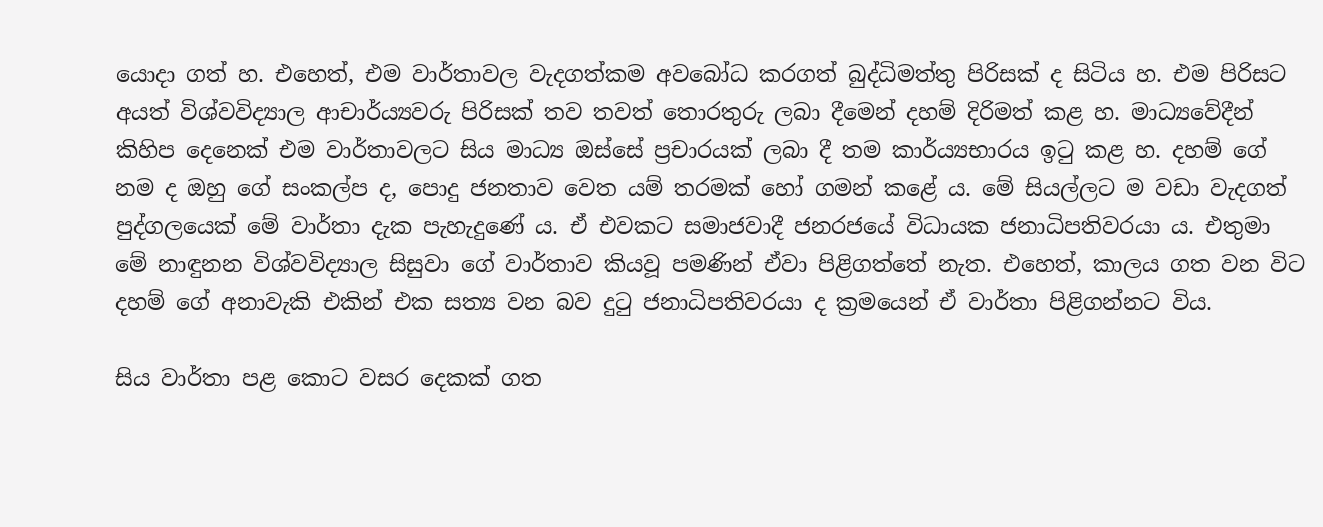යොදා ගත් හ. එහෙත්, එම වාර්තාවල වැදගත්කම අවබෝධ කරගත් බුද්ධිමත්තු පිරිසක්‌ ද සිටිය හ. එම පිරිසට අයත් විශ්වවිද්‍යාල ආචාර්ය්‍යවරු පිරිසක්‌ තව තවත් තොරතුරු ලබා දීමෙන් දහම් දිරිමත් කළ හ. මාධ්‍යවේදීන් කිහිප දෙනෙක්‌ එම වාර්තාවලට සිය මාධ්‍ය ඔස්‌සේ ප්‍රචාරයක්‌ ලබා දී තම කාර්ය්‍යභාරය ඉටු කළ හ. දහම් ගේ නම ද ඔහු ගේ සංකල්ප ද, පොදු ජනතාව වෙත යම් තරමක්‌ හෝ ගමන් කළේ ය. මේ සියල්ලට ම වඩා වැදගත් පුද්ගලයෙක්‌ මේ වාර්තා දැක පැහැදුණේ ය. ඒ එවකට සමාජවාදී ජනරජයේ විධායක ජනාධිපතිවරයා ය. එතුමා මේ නාඳුනන විශ්වවිද්‍යාල සිසුවා ගේ වාර්තාව කියවූ පමණින් ඒවා පිළිගත්තේ නැත. එහෙත්, කාලය ගත වන විට දහම් ගේ අනාවැකි එකින් එක සත්‍ය වන බව දුටු ජනාධිපතිවරයා ද ක්‍රමයෙන් ඒ වාර්තා පිළිගන්නට විය.

සිය වාර්තා පළ කොට වසර දෙකක්‌ ගත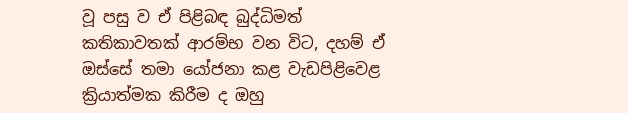වූ පසු ව ඒ පිළිබඳ බුද්ධිමත් කතිකාවතක්‌ ආරම්භ වන විට, දහම් ඒ ඔස්‌සේ තමා යෝජනා කළ වැඩපිළිවෙළ ක්‍රියාත්මක කිරීම ද ඔහු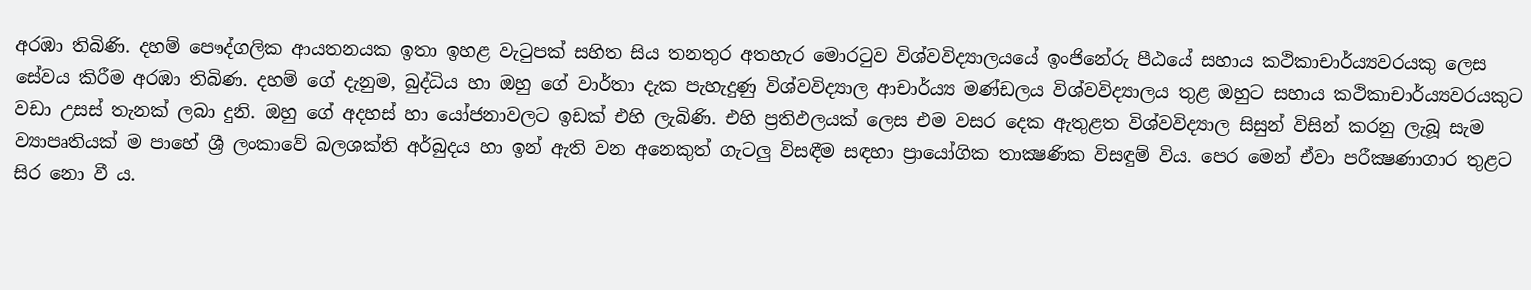අරඹා තිබිණි. දහම් පෞද්ගලික ආයතනයක ඉතා ඉහළ වැටුපක්‌ සහිත සිය තනතුර අතහැර මොරටුව විශ්වවිද්‍යාලයයේ ඉංජිනේරු පීඨයේ සහාය කථිකාචාර්ය්‍යවරයකු ලෙස සේවය කිරීම අරඹා තිබිණ. දහම් ගේ දැනුම, බුද්ධිය හා ඔහු ගේ වාර්තා දැක පැහැදුණු විශ්වවිද්‍යාල ආචාර්ය්‍ය මණ්‌ඩලය විශ්වවිද්‍යාලය තුළ ඔහුට සහාය කථිකාචාර්ය්‍යවරයකුට වඩා උසස්‌ තැනක්‌ ලබා දුනි. ඔහු ගේ අදහස්‌ හා යෝජනාවලට ඉඩක්‌ එහි ලැබිණි. එහි ප්‍රතිඵලයක්‌ ලෙස එම වසර දෙක ඇතුළත විශ්වවිද්‍යාල සිසුන් විසින් කරනු ලැබූ සැම ව්‍යාපෘතියක්‌ ම පාහේ ශ්‍රී ලංකාවේ බලශක්‌ති අර්බුදය හා ඉන් ඇති වන අනෙකුත් ගැටලු විසඳීම සඳහා ප්‍රායෝගික තාක්‍ෂණික විසඳුම් විය. පෙර මෙන් ඒවා පරීක්‍ෂණාගාර තුළට සිර නො වී ය.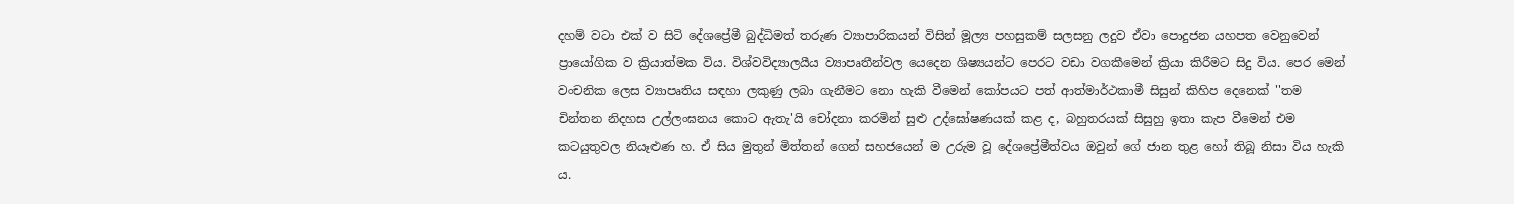දහම් වටා එක්‌ ව සිටි දේශප්‍රේමී බුද්ධිමත් තරුණ ව්‍යාපාරිකයන් විසින් මූල්‍ය පහසුකම් සලසනු ලදුව ඒවා පොදුජන යහපත වෙනුවෙන් ප්‍රායෝගික ව ක්‍රියාත්මක විය. විශ්වවිද්‍යාලයීය ව්‍යාපෘතීන්වල යෙදෙන ශිෂ්‍යයන්ට පෙරට වඩා වගකීමෙන් ක්‍රියා කිරීමට සිදු විය. පෙර මෙන් වංචනික ලෙස ව්‍යාපෘතිය සඳහා ලකුණු ලබා ගැනීමට නො හැකි වීමෙන් කෝපයට පත් ආත්මාර්ථකාමී සිසුන් කිහිප දෙනෙක්‌ ''තම චින්තන නිදහස උල්ලංඝනය කොට ඇතැ'යි චෝදනා කරමින් සුළු උද්ඝෝෂණයක්‌ කළ ද, බහුතරයක්‌ සිසුහු ඉතා කැප වීමෙන් එම කටයුතුවල නියෑළුණ හ. ඒ සිය මුතුන් මිත්තන් ගෙන් සහජයෙන් ම උරුම වූ දේශප්‍රේමීත්වය ඔවුන් ගේ ජාන තුළ හෝ තිබූ නිසා විය හැකි ය.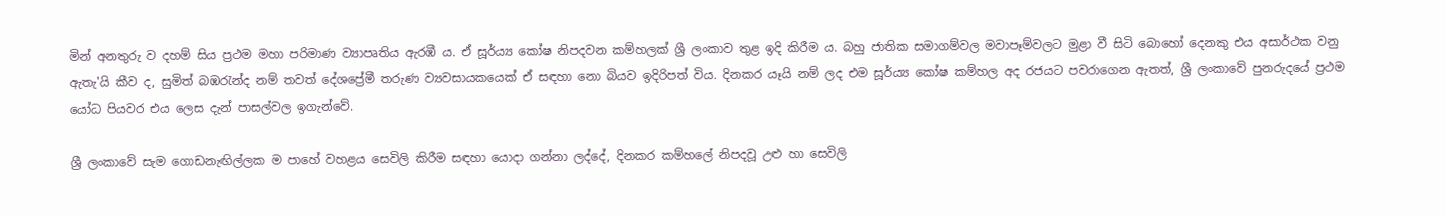මින් අනතුරු ව දහම් සිය ප්‍රථම මහා පරිමාණ ව්‍යාපෘතිය ඇරඹී ය. ඒ සූර්ය්‍ය කෝෂ නිපදවන කම්හලක්‌ ශ්‍රී ලංකාව තුළ ඉදි කිරීම ය. බහු ජාතික සමාගම්වල මවාපෑම්වලට මුළා වී සිටි බොහෝ දෙනකු එය අසාර්ථක වනු ඇතැ'යි කීව ද, සුමිත් බඹරැන්ද නම් තවත් දේශප්‍රේමී තරුණ ව්‍යවසායකයෙක්‌ ඒ සඳහා නො බියව ඉදිරිපත් විය. දිනකර යෑයි නම් ලද එම සූර්ය්‍ය කෝෂ කම්හල අද රජයට පවරාගෙන ඇතත්, ශ්‍රී ලංකාවේ පුනරුදයේ ප්‍රථම යෝධ පියවර එය ලෙස දැන් පාසල්වල ඉගැන්වේ.

ශ්‍රී ලංකාවේ සැම ගොඩනැඟිල්ලක ම පාහේ වහළය සෙවිලි කිරීම සඳහා යොදා ගන්නා ලද්දේ, දිනකර කම්හලේ නිපදවූ උළු හා සෙවිලි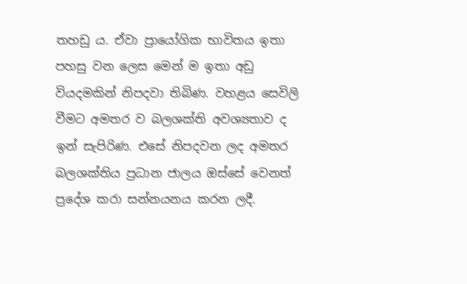තහඩු ය. ඒවා ප්‍රායෝගික භාවිතය ඉතා පහසු වන ලෙස මෙන් ම ඉතා අඩු වියදමකින් නිපදවා තිබිණ. වහළය සෙවිලි වීමට අමතර ව බලශක්‌ති අවශ්‍යතාව ද ඉන් සැපිරිණ. එසේ නිපදවන ලද අමතර බලශක්‌තිය ප්‍රධාන ජාලය ඔස්‌සේ වෙනත් ප්‍රදේශ කරා සන්නයනය කරන ලදී.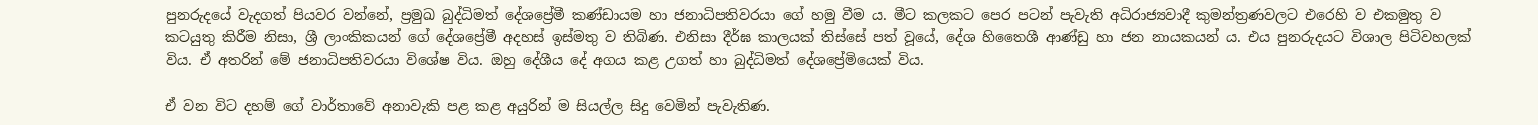පුනරුදයේ වැදගත් පියවර වන්නේ, ප්‍රමුඛ බුද්ධිමත් දේශප්‍රේමී කණ්‌ඩායම හා ජනාධිපතිවරයා ගේ හමු වීම ය. මීට කලකට පෙර පටන් පැවැති අධිරාජ්‍යවාදී කුමන්ත්‍රණවලට එරෙහි ව එකමුතු ව කටයුතු කිරීම නිසා, ශ්‍රී ලාංකිකයන් ගේ දේශප්‍රේමී අදහස්‌ ඉස්‌මතු ව තිබිණ. එනිසා දීර්ඝ කාලයක්‌ තිස්‌සේ පත් වූයේ, දේශ හිතෛශී ආණ්‌ඩු හා ජන නායකයන් ය. එය පුනරුදයට විශාල පිටිවහලක්‌ විය. ඒ අතරින් මේ ජනාධිපතිවරයා විශේෂ විය. ඔහු දේශීය දේ අගය කළ උගත් හා බුද්ධිමත් දේශප්‍රේමියෙක්‌ විය.

ඒ වන විට දහම් ගේ වාර්තාවේ අනාවැකි පළ කළ අයුරින් ම සියල්ල සිදු වෙමින් පැවැතිණ.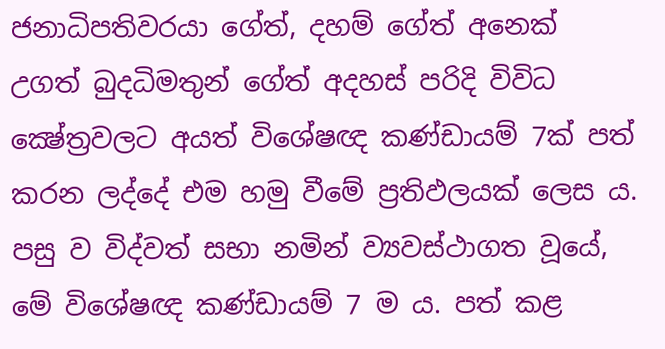ජනාධිපතිවරයා ගේත්, දහම් ගේත් අනෙක්‌ උගත් බුදධිමතුන් ගේත් අදහස්‌ පරිදි විවිධ ක්‍ෂේත්‍රවලට අයත් විශේෂඥ කණ්‌ඩායම් 7ක්‌ පත් කරන ලද්දේ එම හමු වීමේ ප්‍රතිඵලයක්‌ ලෙස ය. පසු ව විද්වත් සභා නමින් ව්‍යවස්‌ථාගත වූයේ, මේ විශේෂඥ කණ්‌ඩායම් 7 ම ය. පත් කළ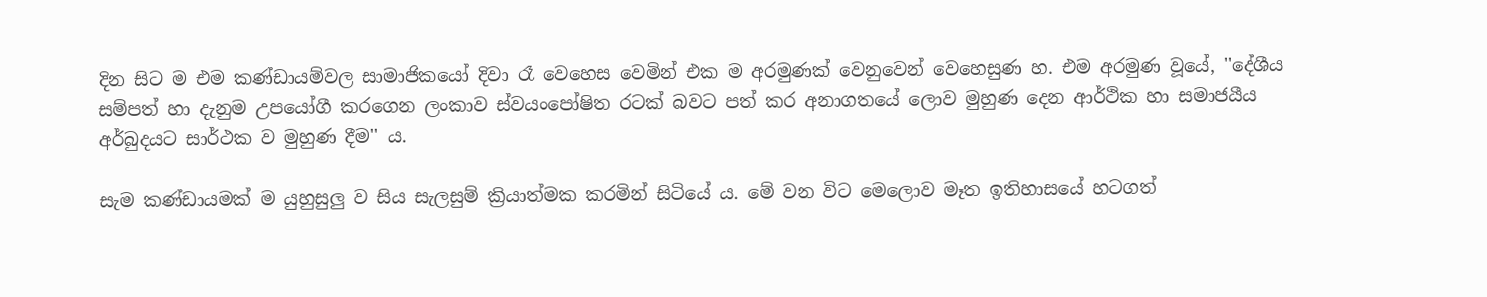දින සිට ම එම කණ්‌ඩායම්වල සාමාජිකයෝ දිවා රෑ වෙහෙස වෙමින් එක ම අරමුණක්‌ වෙනුවෙන් වෙහෙසුණ හ. එම අරමුණ වූයේ, ''දේශීය සම්පත් හා දැනුම උපයෝගී කරගෙන ලංකාව ස්‌වයංපෝෂිත රටක්‌ බවට පත් කර අනාගතයේ ලොව මුහුණ දෙන ආර්ථික හා සමාජයීය අර්බුදයට සාර්ථක ව මුහුණ දීම'' ය.

සැම කණ්‌ඩායමක්‌ ම යුහුසුලු ව සිය සැලසුම් ක්‍රියාත්මක කරමින් සිටියේ ය. මේ වන විට මෙලොව මෑත ඉතිහාසයේ හටගත්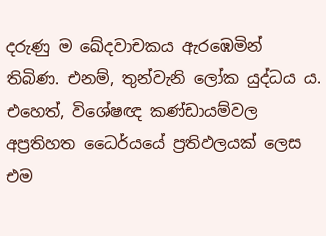දරුණු ම ඛේදවාචකය ඇරඹෙමින් තිබිණ. එනම්, තුන්වැනි ලෝක යුද්ධය ය. එහෙත්, විශේෂඥ කණ්‌ඩායම්වල අප්‍රතිහත ධෛර්යයේ ප්‍රතිඵලයක්‌ ලෙස එම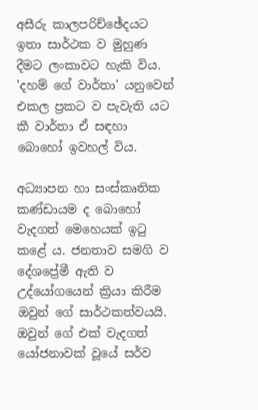අසීරු කාලපරිච්ඡේදයට ඉතා සාර්ථක ව මුහුණ දීමට ලංකාවට හැකි විය. 'දහම් ගේ වාර්තා' යනුවෙන් එකල ප්‍රකට ව පැවැති යට කී වාර්තා ඒ සඳහා බොහෝ ඉවහල් විය.

අධ්‍යාපන හා සංස්‌කෘතික කණ්‌ඩායම ද බොහෝ වැදගත් මෙහෙයක්‌ ඉටු කළේ ය. ජනතාව සමගි ව දේශප්‍රේමී ඇති ව උද්යෝගයෙන් ක්‍රියා කිරීම ඔවුන් ගේ සාර්ථකත්වයයි. ඔවුන් ගේ එක්‌ වැදගත් යෝජනාවක්‌ වූයේ සර්ව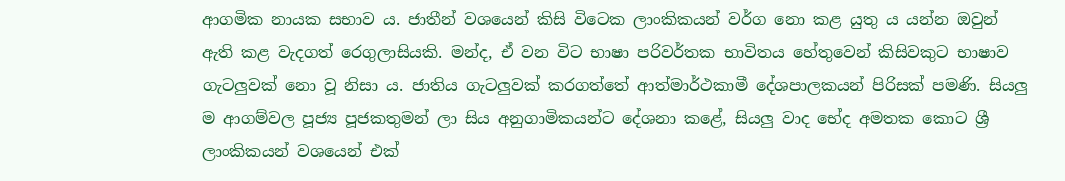ආගමික නායක සභාව ය. ජාතීන් වශයෙන් කිසි විටෙක ලාංකිකයන් වර්ග නො කළ යුතු ය යන්න ඔවුන් ඇති කළ වැදගත් රෙගුලාසියකි. මන්ද, ඒ වන විට භාෂා පරිවර්තක භාවිතය හේතුවෙන් කිසිවකුට භාෂාව ගැටලුවක්‌ නො වූ නිසා ය. ජාතිය ගැටලුවක්‌ කරගත්තේ ආත්මාර්ථකාමී දේශපාලකයන් පිරිසක්‌ පමණි. සියලු ම ආගම්වල පූජ්‍ය පූජකතුමන් ලා සිය අනුගාමිකයන්ට දේශනා කළේ, සියලු වාද භේද අමතක කොට ශ්‍රී ලාංකිකයන් වශයෙන් එක්‌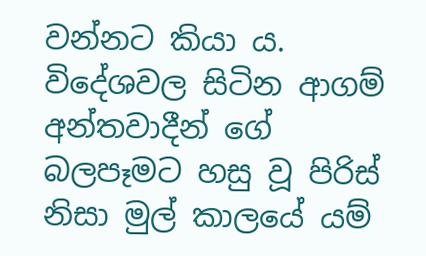වන්නට කියා ය. විදේශවල සිටින ආගම් අන්තවාදීන් ගේ බලපෑමට හසු වූ පිරිස්‌ නිසා මුල් කාලයේ යම්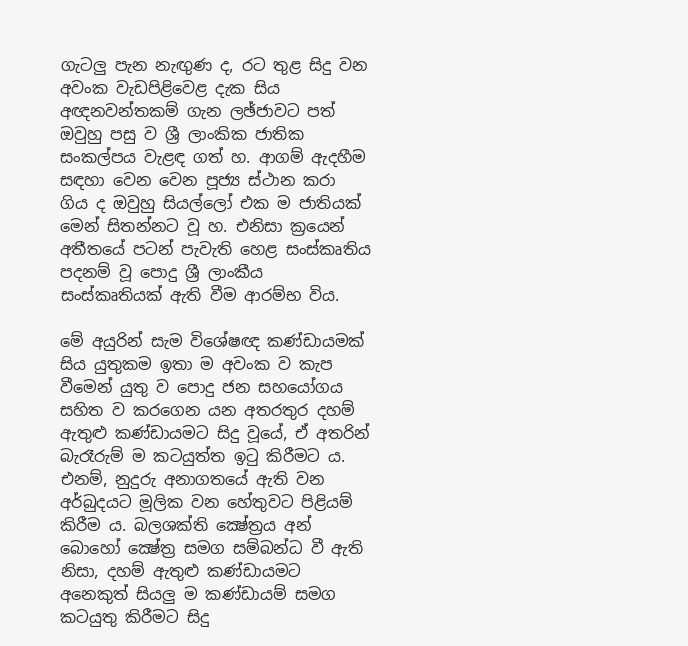ගැටලු පැන නැඟුණ ද, රට තුළ සිදු වන අවංක වැඩපිළිවෙළ දැක සිය අඥනවන්තකම් ගැන ලඡ්ජාවට පත් ඔවුහු පසු ව ශ්‍රී ලාංකික ජාතික සංකල්පය වැළඳ ගත් හ. ආගම් ඇදහීම සඳහා වෙන වෙන පූජ්‍ය ස්‌ථාන කරා ගිය ද ඔවුහු සියල්ලෝ එක ම ජාතියක්‌ මෙන් සිතන්නට වූ හ. එනිසා ක්‍රයෙන් අතීතයේ පටන් පැවැති හෙළ සංස්‌කෘතිය පදනම් වූ පොදු ශ්‍රී ලාංකීය සංස්‌කෘතියක්‌ ඇති වීම ආරම්භ විය.

මේ අයුරින් සැම විශේෂඥ කණ්‌ඩායමක්‌ සිය යුතුකම ඉතා ම අවංක ව කැප වීමෙන් යුතු ව පොදු ජන සහයෝගය සහිත ව කරගෙන යන අතරතුර දහම් ඇතුළු කණ්‌ඩායමට සිදු වූයේ, ඒ අතරින් බැරෑරුම් ම කටයුත්ත ඉටු කිරීමට ය. එනම්, නුදුරු අනාගතයේ ඇති වන අර්බුදයට මූලික වන හේතුවට පිළියම් කිරීම ය. බලශක්‌ති ක්‍ෂේත්‍රය අන් බොහෝ ක්‍ෂේත්‍ර සමග සම්බන්ධ වී ඇති නිසා, දහම් ඇතුළු කණ්‌ඩායමට අනෙකුත් සියලු ම කණ්‌ඩායම් සමග කටයුතු කිරීමට සිදු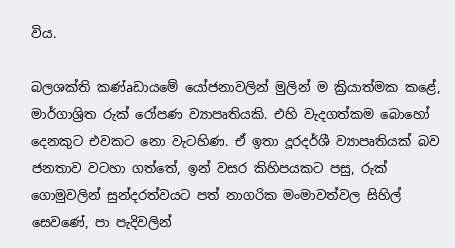විය.

බලශක්‌ති කණ්‌aඩායමේ යෝජනාවලින් මුලින් ම ක්‍රියාත්මක කළේ, මාර්ගාශ්‍රිත රුක්‌ රෝපණ ව්‍යාපෘතියකි. එහි වැදගත්කම බොහෝ දෙනකුට එවකට නො වැටහිණ. ඒ ඉතා දූරදර්ශී ව්‍යාපෘතියක්‌ බව ජනතාව වටහා ගත්තේ, ඉන් වසර කිහිපයකට පසු, රුක්‌ ගොමුවලින් සුන්දරත්වයට පත් නාගරික මංමාවත්වල සිහිල් සෙවණේ, පා පැදිවලින්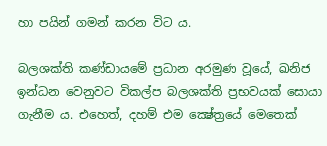හා පයින් ගමන් කරන විට ය.

බලශක්‌ති කණ්‌ඩායමේ ප්‍රධාන අරමුණ වූයේ, ඛනිජ ඉන්ධන වෙනුවට විකල්ප බලශක්‌ති ප්‍රභවයක්‌ සොයා ගැනීම ය. එහෙත්, දහම් එම ක්‍ෂේත්‍රයේ මෙතෙක්‌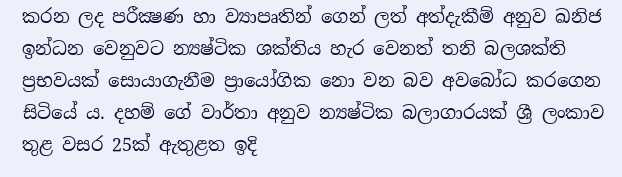කරන ලද පරීක්‍ෂණ හා ව්‍යාපෘතින් ගෙන් ලත් අත්දැකීම් අනුව ඛනිජ ඉන්ධන වෙනුවට න්‍යෂ්ටික ශක්‌තිය හැර වෙනත් තනි බලශක්‌ති ප්‍රභවයක්‌ සොයාගැනීම ප්‍රායෝගික නො වන බව අවබෝධ කරගෙන සිටියේ ය. දහම් ගේ වාර්තා අනුව න්‍යෂ්ටික බලාගාරයක්‌ ශ්‍රී ලංකාව තුළ වසර 25ක්‌ ඇතුළත ඉදි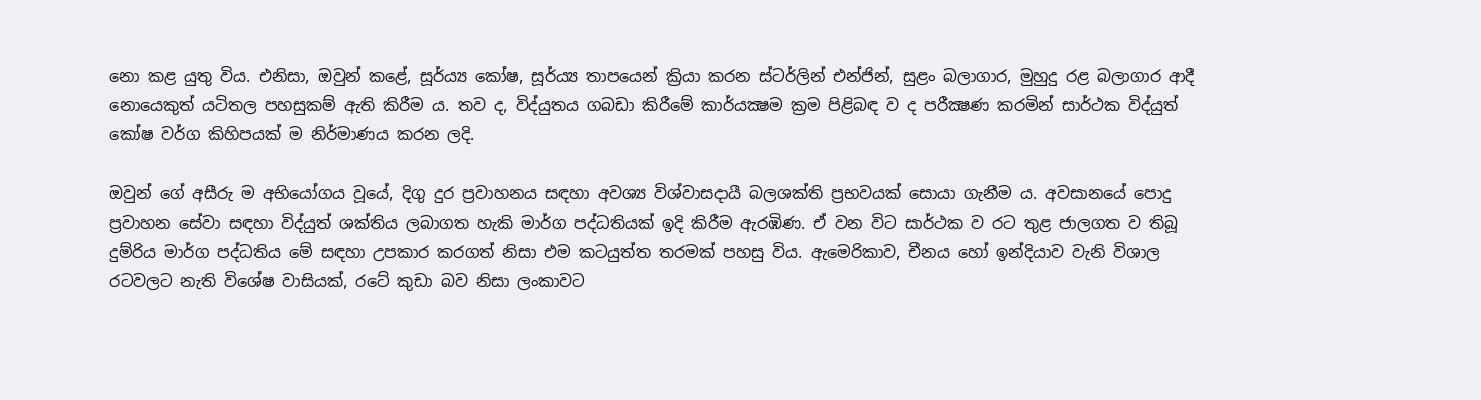නො කළ යුතු විය. එනිසා, ඔවුන් කළේ, සූර්ය්‍ය කෝෂ, සූර්ය්‍ය තාපයෙන් ක්‍රියා කරන ස්‌ටර්ලින් එන්ජින්, සුළං බලාගාර, මුහුදු රළ බලාගාර ආදී නොයෙකුත් යටිතල පහසුකම් ඇති කිරීම ය. තව ද, විද්යුතය ගබඩා කිරීමේ කාර්යක්‍ෂම ක්‍රම පිළිබඳ ව ද පරීක්‍ෂණ කරමින් සාර්ථක විද්යුත් කෝෂ වර්ග කිහිපයක්‌ ම නිර්මාණය කරන ලදි.

ඔවුන් ගේ අසීරු ම අභියෝගය වූයේ, දිගු දුර ප්‍රවාහනය සඳහා අවශ්‍ය විශ්වාසදායී බලශක්‌ති ප්‍රභවයක්‌ සොයා ගැනීම ය. අවසානයේ පොදු ප්‍රවාහන සේවා සඳහා විද්යුත් ශක්‌තිය ලබාගත හැකි මාර්ග පද්ධතියක්‌ ඉදි කිරීම ඇරඹිණ. ඒ වන විට සාර්ථක ව රට තුළ ජාලගත ව තිබූ දුම්රිය මාර්ග පද්ධතිය මේ සඳහා උපකාර කරගත් නිසා එම කටයුත්ත තරමක්‌ පහසු විය. ඇමෙරිකාව, චීනය හෝ ඉන්දියාව වැනි විශාල රටවලට නැති විශේෂ වාසියක්‌, රටේ කුඩා බව නිසා ලංකාවට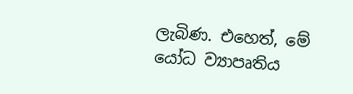ලැබිණ. එහෙත්, මේ යෝධ ව්‍යාපෘතිය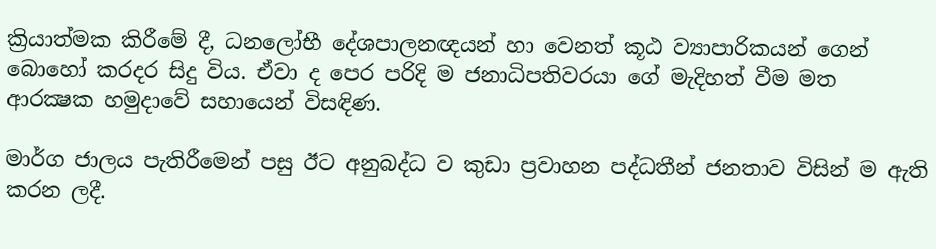ක්‍රියාත්මක කිරීමේ දී, ධනලෝභී දේශපාලනඥයන් හා වෙනත් කූඨ ව්‍යාපාරිකයන් ගෙන් බොහෝ කරදර සිදු විය. ඒවා ද පෙර පරිදි ම ජනාධිපතිවරයා ගේ මැදිහත් වීම මත ආරක්‍ෂක හමුදාවේ සහායෙන් විසඳිණ.

මාර්ග ජාලය පැතිරීමෙන් පසු ඊට අනුබද්ධ ව කුඩා ප්‍රවාහන පද්ධතීන් ජනතාව විසින් ම ඇති කරන ලදී.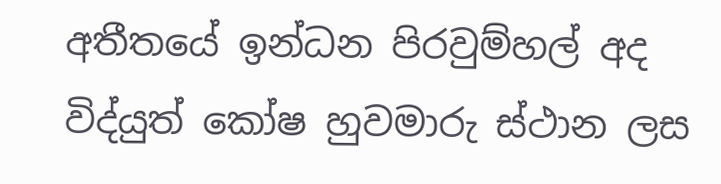අතීතයේ ඉන්ධන පිරවුම්හල් අද විද්යුත් කෝෂ හුවමාරු ස්‌ථාන ලස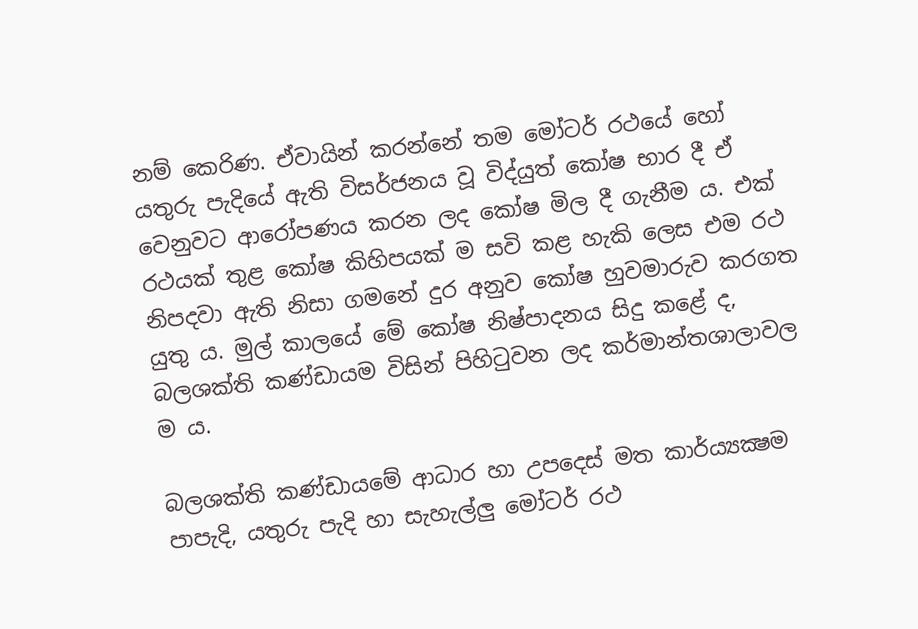නම් කෙරිණ. ඒවායින් කරන්නේ තම මෝටර් රථයේ හෝ යතුරු පැදියේ ඇති විසර්ජනය වූ විද්යුත් කෝෂ භාර දී ඒ වෙනුවට ආරෝපණය කරන ලද කෝෂ මිල දී ගැනීම ය. එක්‌ රථයක්‌ තුළ කෝෂ කිහිපයක්‌ ම සවි කළ හැකි ලෙස එම රථ නිපදවා ඇති නිසා ගමනේ දුර අනුව කෝෂ හුවමාරුව කරගත යුතු ය. මුල් කාලයේ මේ කෝෂ නිෂ්පාදනය සිදු කළේ ද, බලශක්‌ති කණ්‌ඩායම විසින් පිහිටුවන ලද කර්මාන්තශාලාවල ම ය.

බලශක්‌ති කණ්‌ඩායමේ ආධාර හා උපදෙස්‌ මත කාර්ය්‍යක්‍ෂම පාපැදි, යතුරු පැදි හා සැහැල්ලු මෝටර් රථ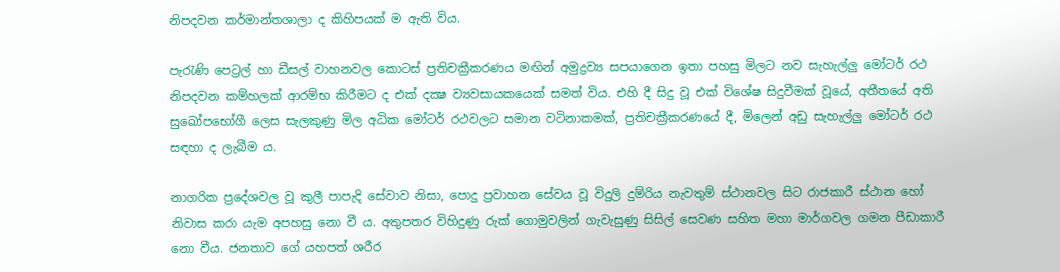නිපදවන කර්මාන්තශාලා ද කිහිපයක්‌ ම ඇති විය.

පැරැණි පෙට්‍රල් හා ඩීසල් වාහනවල කොටස්‌ ප්‍රතිචක්‍රීකරණය මඟින් අමුද්‍රව්‍ය සපයාගෙන ඉතා පහසු මිලට නව සැහැල්ලු මෝටර් රථ නිපදවන කම්හලක්‌ ආරම්භ කිරීමට ද එක්‌ දක්‍ෂ ව්‍යවසායකයෙක්‌ සමත් විය. එහි දී සිදු වූ එක්‌ විශේෂ සිදුවීමක්‌ වූයේ, අතීතයේ අති සුඛෝපභෝගී ලෙස සැලකුණු මිල අධික මෝටර් රථවලට සමාන වටිනාකමක්‌, ප්‍රතිචක්‍රීකරණයේ දී, මිලෙන් අඩු සැහැල්ලු මෝටර් රථ සඳහා ද ලැබීම ය.

නාගරික ප්‍රදේශවල වූ කුලී පාපැදි සේවාව නිසා, පොදු ප්‍රවාහන සේවය වූ විදුලි දුම්රිය නැවතුම් ස්‌ථානවල සිට රාජකාරී ස්‌ථාන හෝ නිවාස කරා යැම අපහසු නො වී ය. අතුපතර විහිදුණු රුක්‌ ගොමුවලින් ගැවැසුණු සිසිල් සෙවණ සහිත මහා මාර්ගවල ගමන පීඩාකාරී නො වීය. ජනතාව ගේ යහපත් ශරීර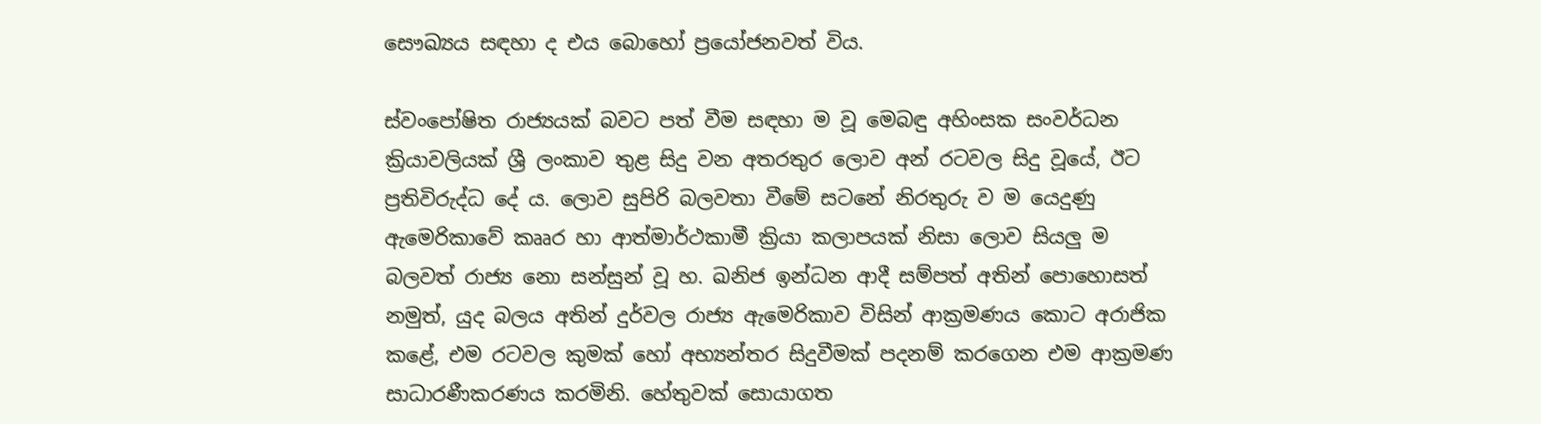සෞඛ්‍යය සඳහා ද එය බොහෝ ප්‍රයෝජනවත් විය.

ස්‌වංපෝෂිත රාජ්‍යයක්‌ බවට පත් වීම සඳහා ම වූ මෙබඳු අහිංසක සංවර්ධන ක්‍රියාවලියක්‌ ශ්‍රී ලංකාව තුළ සිදු වන අතරතුර ලොව අන් රටවල සිදු වූයේ, ඊට ප්‍රතිවිරුද්ධ දේ ය. ලොව සුපිරි බලවතා වීමේ සටනේ නිරතුරු ව ම යෙදුණු ඇමෙරිකාවේ කෲර හා ආත්මාර්ථකාමී ක්‍රියා කලාපයක්‌ නිසා ලොව සියලු ම බලවත් රාජ්‍ය නො සන්සුන් වූ හ. ඛනිජ ඉන්ධන ආදී සම්පත් අතින් පොහොසත් නමුත්, යුද බලය අතින් දුර්වල රාජ්‍ය ඇමෙරිකාව විසින් ආක්‍රමණය කොට අරාජික කළේ, එම රටවල කුමක්‌ හෝ අභ්‍යන්තර සිදුවීමක්‌ පදනම් කරගෙන එම ආක්‍රමණ සාධාරණීකරණය කරමිනි. හේතුවක්‌ සොයාගත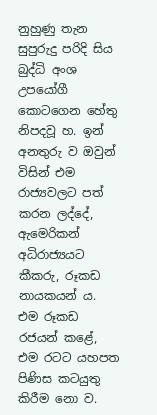නුහුණු තැන සුපුරුදු පරිදි සිය බුද්ධි අංශ උපයෝගී කොටගෙන හේතු නිපදවූ හ. ඉන් අනතුරු ව ඔවුන් විසින් එම රාජ්‍යවලට පත් කරන ලද්දේ, ඇමෙරිකන් අධිරාජ්‍යයට කීකරු, රූකඩ නායකයන් ය. එම රූකඩ රජයන් කළේ, එම රටට යහපත පිණිස කටයුතු කිරීම නො ව.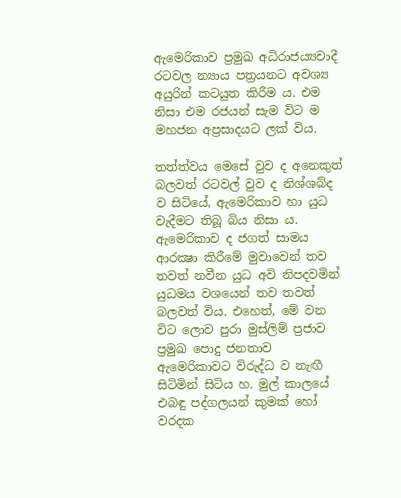ඇමෙරිකාව ප්‍රමුඛ අධිරාජය්‍යවාදී රටවල න්‍යාය පත්‍රයනට අවශ්‍ය අයුරින් කටයුත කිරීම ය. එම නිසා එම රජයන් සැම විට ම මහජන අප්‍රසාදයට ලක්‌ විය.

තත්ත්වය මෙසේ වුව ද අනෙකුත් බලවත් රටවල් වුව ද නිශ්ශබ්ද ව සිටියේ, ඇමෙරිකාව හා යුධ වැදීමට තිබූ බිය නිසා ය. ඇමෙරිකාව ද ජගත් සාමය ආරක්‍ෂා කිරීමේ මුවාවෙන් තව තවත් නවීන යුධ අවි නිපදවමින් යුධමය වශයෙන් තව තවත් බලවත් විය. එහෙත්, මේ වන විට ලොව පුරා මුස්‌ලිම් ප්‍රජාව ප්‍රමුඛ පොදු ජනතාව ඇමෙරිකාවට විරුද්ධ ව නැඟී සිටිමින් සිටිය හ. මුල් කාලයේ එබඳු පද්ගලයන් කුමක්‌ හෝ වරදක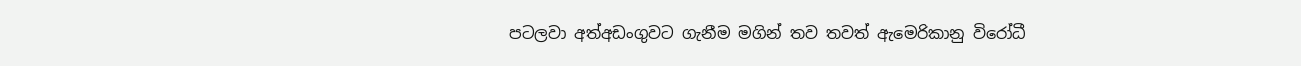පටලවා අත්අඩංගුවට ගැනීම මගින් තව තවත් ඇමෙරිකානු විරෝධී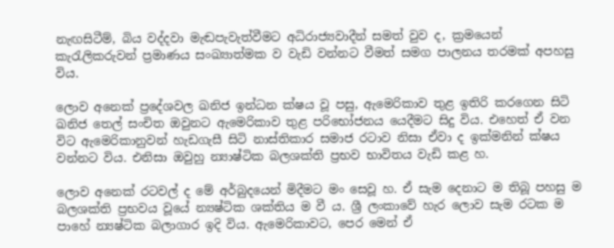නැඟසිටීම්, බිය වද්දවා මැඬපැවැත්වීමට අධිරාජ්‍යවාදීන් සමත් වුව ද, ක්‍රමයෙන් කැරැලිකරුවන් ප්‍රමාණය සංඛ්‍යාත්මක ව වැඩි වන්නට වීමත් සමග පාලනය තරමක්‌ අපහසු විය.

ලොව අනෙක්‌ ප්‍රදේශවල ඛනිජ ඉන්ධන ක්‌ෂය වූ පසු, ඇමෙරිකාව තුළ ඉතිරි කරගෙන සිටි ඛනිජ තෙල් සංචිත ඔවුනට ඇමෙරිකාව තුළ පරිභෝජනය යෙදීමට සිදු විය. එහෙත් ඒ වන විට ඇමෙරිකානුවන් හැඩගැසී සිටි නාස්‌තිකාර සමාජ රටාව නිසා ඒවා ද ඉක්‌මනින් ක්‌ෂය වන්නට විය. එනිසා ඔවුහු න්‍යාෂ්ටික බලශක්‌ති ප්‍රභව භාවිතය වැඩි කළ හ.

ලොව අනෙක්‌ රටවල් ද මේ අර්බුදයෙන් මිදීමට මං සෙවූ හ. ඒ සැම දෙනාට ම තිබූ පහසු ම බලශක්‌ති ප්‍රභවය වූයේ න්‍යෂ්ටික ශක්‌තිය ම වී ය. ශ්‍රී ලංකාවේ හැර ලොව සැම රටක ම පාහේ න්‍යෂ්ටික බලාගාර ඉදි විය. ඇමෙරිකාවට, පෙර මෙන් ඒ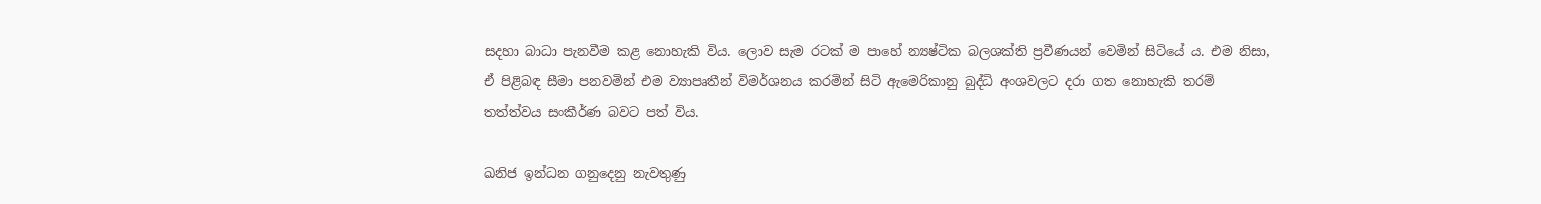සදහා බාධා පැනවීම කළ නොහැකි විය. ලොව සැම රටක්‌ ම පාහේ න්‍යෂ්ටික බලශක්‌ති ප්‍රවීණයන් වෙමින් සිටියේ ය. එම නිසා, ඒ පිළිබඳ සීමා පනවමින් එම ව්‍යාපෘතීන් විමර්ශනය කරමින් සිටි ඇමෙරිකානු බුද්ධි අංශවලට දරා ගත නොහැකි තරම් තත්ත්වය සංකීර්ණ බවට පත් විය.

ඛනිජ ඉන්ධන ගනුදෙනු නැවතුණු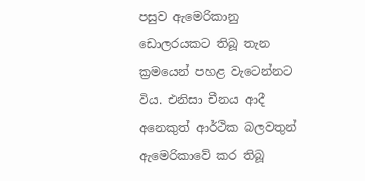පසුව ඇමෙරිකානු ඩොලරයකට තිබූ තැන ක්‍රමයෙන් පහළ වැටෙන්නට විය. එනිසා චීනය ආදී අනෙකුත් ආර්ථික බලවතුන් ඇමෙරිකාවේ කර තිබූ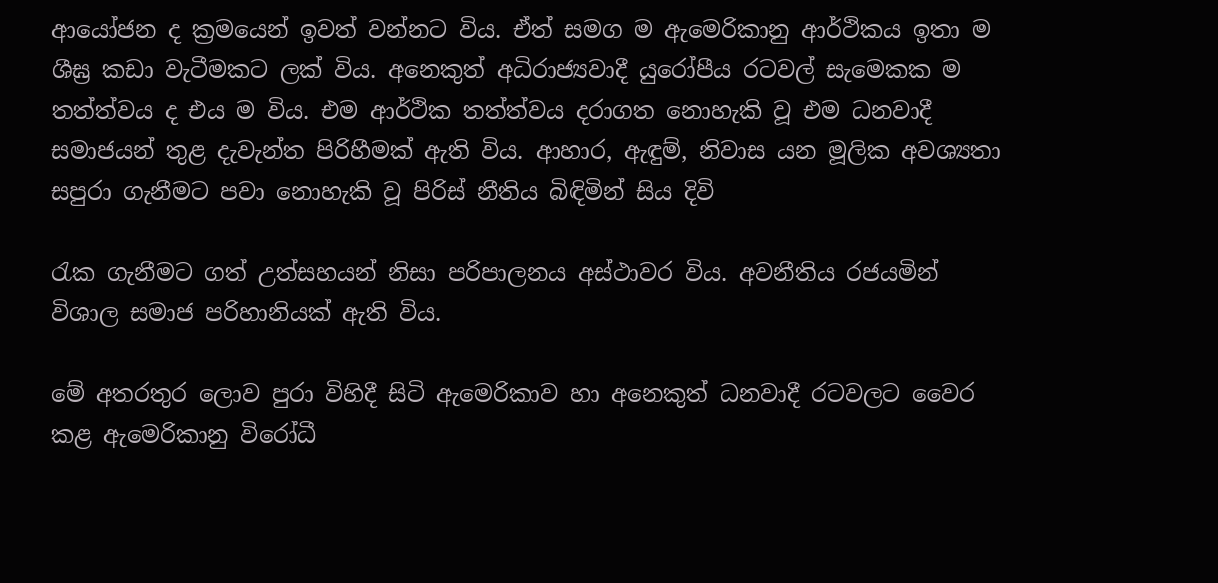ආයෝජන ද ක්‍රමයෙන් ඉවත් වන්නට විය. ඒත් සමග ම ඇමෙරිකානු ආර්ථිකය ඉතා ම ශීඝ්‍ර කඩා වැටීමකට ලක්‌ විය. අනෙකුත් අධිරාජ්‍යවාදී යුරෝපීය රටවල් සැමෙකක ම තත්ත්වය ද එය ම විය. එම ආර්ථික තත්ත්වය දරාගත නොහැකි වූ එම ධනවාදී සමාජයන් තුළ දැවැන්ත පිරිහීමක්‌ ඇති විය. ආහාර, ඇඳුම්, නිවාස යන මූලික අවශ්‍යතා සපුරා ගැනීමට පවා නොහැකි වූ පිරිස්‌ නීතිය බිඳිමින් සිය දිවි

රැක ගැනීමට ගත් උත්සහයන් නිසා පරිපාලනය අස්‌ථාවර විය. අවනීතිය රජයමින් විශාල සමාජ පරිහානියක්‌ ඇති විය.

මේ අතරතුර ලොව පුරා විහිදී සිටි ඇමෙරිකාව හා අනෙකුත් ධනවාදී රටවලට වෛර කළ ඇමෙරිකානු විරෝධී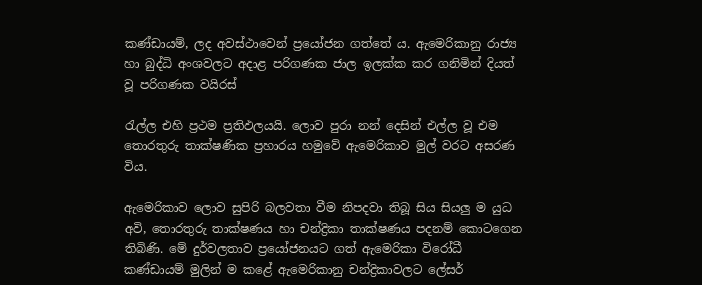කණ්‌ඩායම්, ලද අවස්‌ථාවෙන් ප්‍රයෝජන ගත්තේ ය. ඇමෙරිකානු රාජ්‍ය හා බුද්ධි අංශවලට අදාළ පරිගණක ජාල ඉලක්‌ක කර ගනිමින් දියත් වූ පරිගණක වයිරස්‌

රැල්ල එහි ප්‍රථම ප්‍රතිඵලයයි. ලොව පුරා නන් දෙසින් එල්ල වූ එම තොරතුරු තාක්‌ෂණික ප්‍රහාරය හමුවේ ඇමෙරිකාව මුල් වරට අසරණ විය.

ඇමෙරිකාව ලොව සුපිරි බලවතා වීම නිපදවා තිබූ සිය සියලු ම යුධ අවි, තොරතුරු තාක්‌ෂණය හා චන්ද්‍රිකා තාක්‌ෂණය පදනම් කොටගෙන තිබිණි. මේ දුර්වලතාව ප්‍රයෝජනයට ගත් ඇමෙරිකා විරෝධී කණ්‌ඩායම් මුලින් ම කළේ ඇමෙරිකානු චන්ද්‍රිකාවලට ලේසර්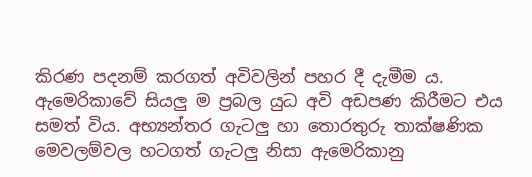කිරණ පදනම් කරගත් අවිවලින් පහර දී දැමීම ය. ඇමෙරිකාවේ සියලු ම ප්‍රබල යුධ අවි අඩපණ කිරීමට එය සමත් විය. අභ්‍යන්තර ගැටලු හා තොරතුරු තාක්‌ෂණික මෙවලම්වල හටගත් ගැටලු නිසා ඇමෙරිකානු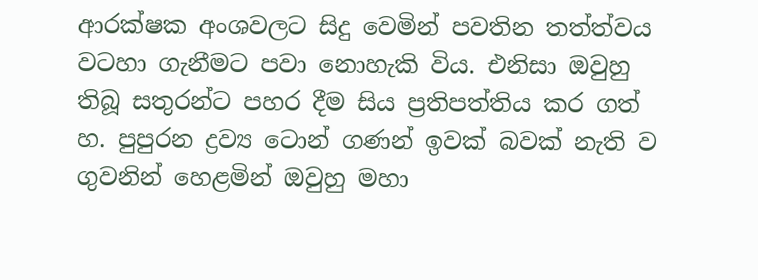ආරක්‌ෂක අංශවලට සිදු වෙමින් පවතින තත්ත්වය වටහා ගැනීමට පවා නොහැකි විය. එනිසා ඔවුහු තිබූ සතුරන්ට පහර දීම සිය ප්‍රතිපත්තිය කර ගත් හ. පුපුරන ද්‍රව්‍ය ටොන් ගණන් ඉවක්‌ බවක්‌ නැති ව ගුවනින් හෙළමින් ඔවුහු මහා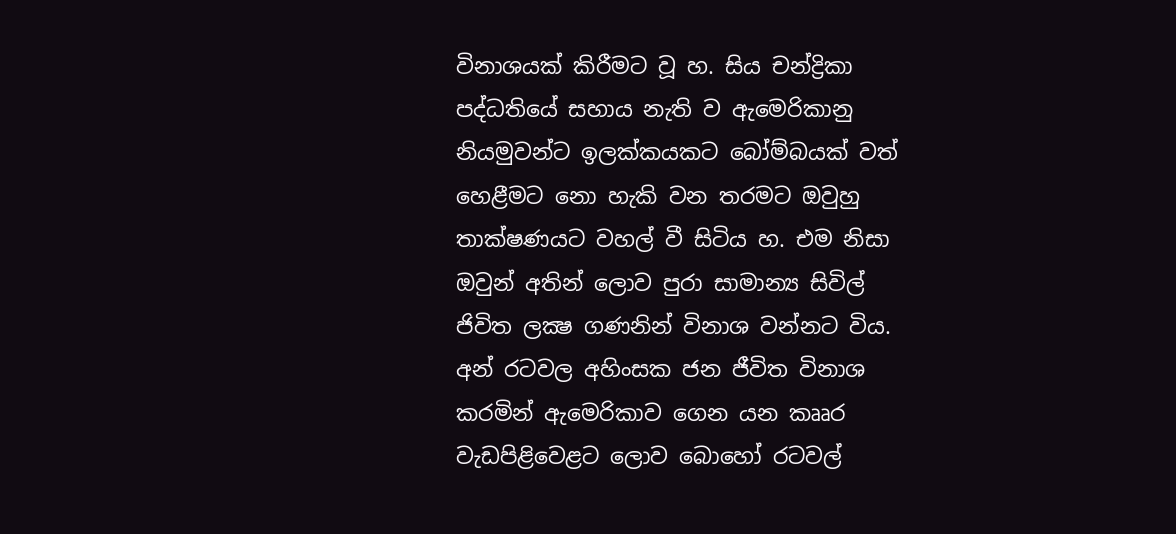විනාශයක්‌ කිරීමට වූ හ. සිය චන්ද්‍රිකා පද්ධතියේ සහාය නැති ව ඇමෙරිකානු නියමුවන්ට ඉලක්‌කයකට බෝම්බයක්‌ වත් හෙළීමට නො හැකි වන තරමට ඔවුහු තාක්‌ෂණයට වහල් වී සිටිය හ. එම නිසා ඔවුන් අතින් ලොව පුරා සාමාන්‍ය සිවිල් ජිවිත ලක්‍ෂ ගණනින් විනාශ වන්නට විය. අන් රටවල අහිංසක ජන ජීවිත විනාශ කරමින් ඇමෙරිකාව ගෙන යන කෲර වැඩපිළිවෙළට ලොව බොහෝ රටවල්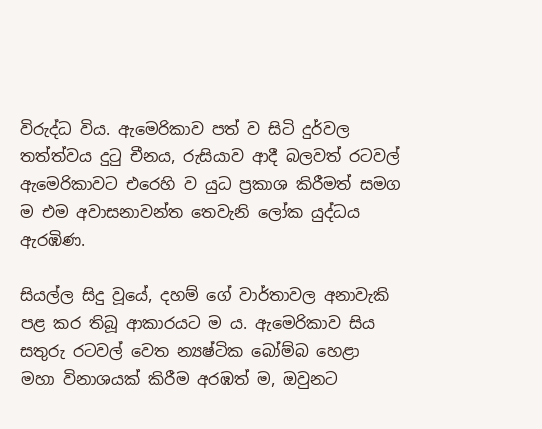විරුද්ධ විය. ඇමෙරිකාව පත් ව සිටි දුර්වල තත්ත්වය දුටු චීනය, රුසියාව ආදී බලවත් රටවල් ඇමෙරිකාවට එරෙහි ව යුධ ප්‍රකාශ කිරීමත් සමග ම එම අවාසනාවන්ත තෙවැනි ලෝක යුද්ධය ඇරඹිණ.

සියල්ල සිදු වූයේ, දහම් ගේ වාර්තාවල අනාවැකි පළ කර තිබූ ආකාරයට ම ය. ඇමෙරිකාව සිය සතුරු රටවල් වෙත න්‍යෂ්ටික බෝම්බ හෙළා මහා විනාශයක්‌ කිරීම අරඹත් ම, ඔවුනට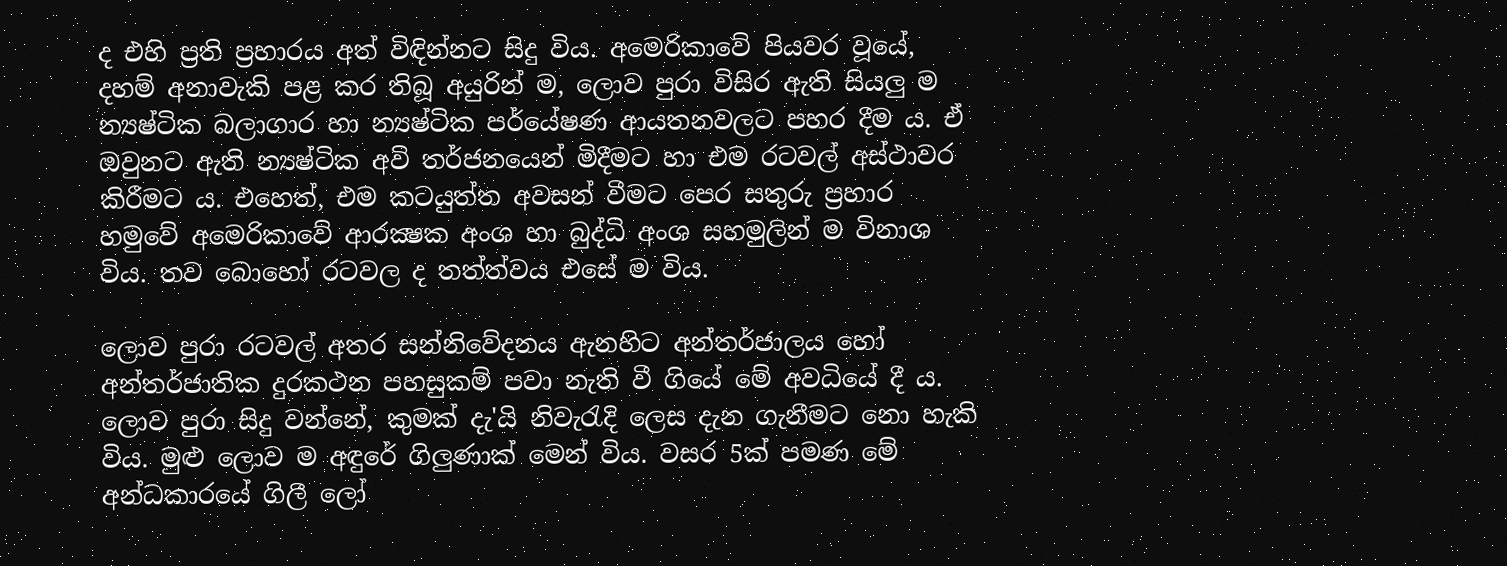ද එහි ප්‍රති ප්‍රහාරය අත් විඳින්නට සිදු විය. අමෙරිකාවේ පියවර වූයේ, දහම් අනාවැකි පළ කර තිබූ අයුරින් ම, ලොව පුරා විසිර ඇති සියලු ම න්‍යෂ්ටික බලාගාර හා න්‍යෂ්ටික පර්යේෂණ ආයතනවලට පහර දීම ය. ඒ ඔවුනට ඇති න්‍යෂ්ටික අවි තර්ජනයෙන් මිදීමට හා එම රටවල් අස්‌ථාවර කිරීමට ය. එහෙත්, එම කටයුත්ත අවසන් වීමට පෙර සතුරු ප්‍රහාර හමුවේ අමෙරිකාවේ ආරක්‍ෂක අංශ හා බුද්ධි අංශ සහමුලින් ම විනාශ විය. තව බොහෝ රටවල ද තත්ත්වය එසේ ම විය.

ලොව පුරා රටවල් අතර සන්නිවේදනය ඇනහිට අන්තර්ජාලය හෝ අන්තර්ජාතික දුරකථන පහසුකම් පවා නැති වී ගියේ මේ අවධියේ දී ය. ලොව පුරා සිදු වන්නේ, කුමක්‌ දැ'යි නිවැරැදි ලෙස දැන ගැනීමට නො හැකි විය. මුළු ලොව ම අඳුරේ ගිලුණාක්‌ මෙන් විය. වසර 5ක්‌ පමණ මේ අන්ධකාරයේ ගිලී ලෝ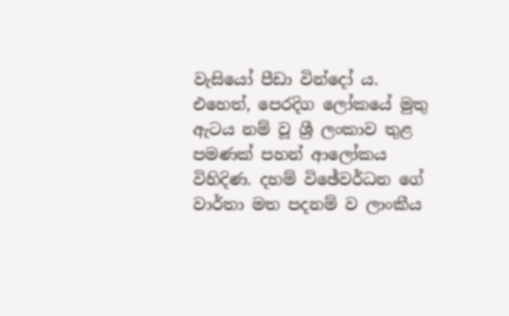වැසියෝ පීඩා වින්දෝ ය. එහෙත්, පෙරදිග ලෝකයේ මුතු ඇටය නම් වූ ශ්‍රී ලංකාව තුළ පමණක්‌ පහන් ආලෝකය විහිදිණ. දහම් විඡේවර්ධන ගේ වාර්තා මත පදනම් ව ලාංකීය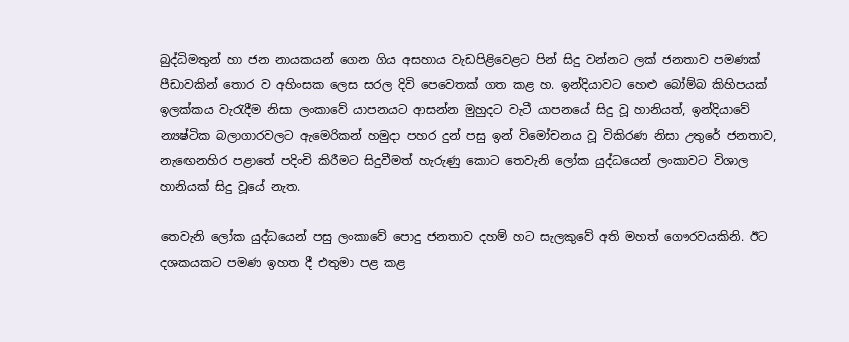බුද්ධිමතුන් හා ජන නායකයන් ගෙන ගිය අසහාය වැඩපිළිවෙළට පින් සිදු වන්නට ලක්‌ ජනතාව පමණක්‌ පීඩාවකින් තොර ව අහිංසක ලෙස සරල දිවි පෙවෙතක්‌ ගත කළ හ. ඉන්දියාවට හෙළු බෝම්බ කිහිපයක්‌ ඉලක්‌කය වැරැදීම නිසා ලංකාවේ යාපනයට ආසන්න මුහුදට වැටී යාපනයේ සිදු වූ හානියත්, ඉන්දියාවේ න්‍යෂ්ටික බලාගාරවලට ඇමෙරිකන් හමුදා පහර දුන් පසු ඉන් විමෝචනය වූ විකිරණ නිසා උතුරේ ජනතාව, නැඟෙනහිර පළාතේ පදිංචි කිරීමට සිදුවීමත් හැරුණු කොට තෙවැනි ලෝක යුද්ධයෙන් ලංකාවට විශාල හානියක්‌ සිදු වූයේ නැත.

තෙවැනි ලෝක යුද්ධයෙන් පසු ලංකාවේ පොදු ජනතාව දහම් හට සැලකුවේ අති මහත් ගෞරවයකිනි. ඊට දශකයකට පමණ ඉහත දී එතුමා පළ කළ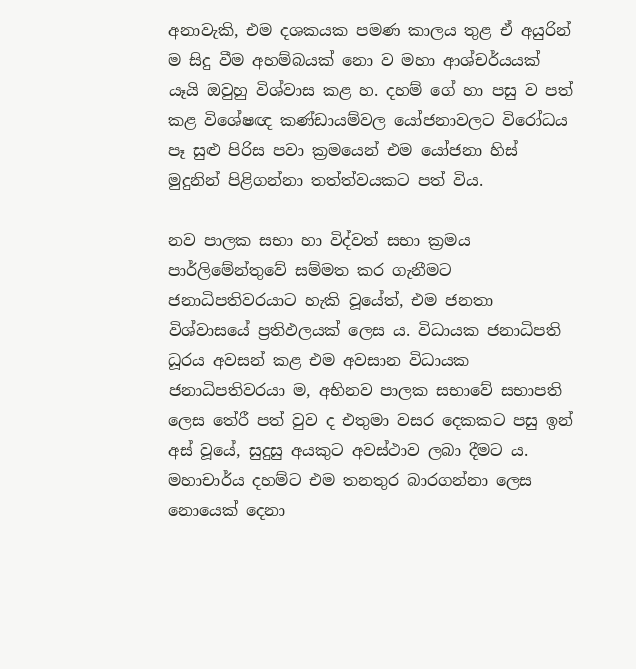අනාවැකි, එම දශකයක පමණ කාලය තුළ ඒ අයුරින් ම සිදු වීම අහම්බයක්‌ නො ව මහා ආශ්චර්යයක්‌ යෑයි ඔවුහු විශ්වාස කළ හ. දහම් ගේ හා පසු ව පත් කළ විශේෂඥ කණ්‌ඩායම්වල යෝජනාවලට විරෝධය පෑ සුළු පිරිස පවා ක්‍රමයෙන් එම යෝජනා හිස්‌ මුදුනින් පිළිගන්නා තත්ත්වයකට පත් විය.

නව පාලක සභා හා විද්වත් සභා ක්‍රමය පාර්ලිමේන්තුවේ සම්මත කර ගැනීමට ජනාධිපතිවරයාට හැකි වූයේත්, එම ජනතා විශ්වාසයේ ප්‍රතිඵලයක්‌ ලෙස ය. විධායක ජනාධිපති ධූරය අවසන් කළ එම අවසාන විධායක ජනාධිපතිවරයා ම, අභිනව පාලක සභාවේ සභාපති ලෙස තේරී පත් වුව ද එතුමා වසර දෙකකට පසු ඉන් අස්‌ වූයේ, සුදුසු අයකුට අවස්‌ථාව ලබා දීමට ය. මහාචාර්ය දහම්ට එම තනතුර බාරගන්නා ලෙස නොයෙක්‌ දෙනා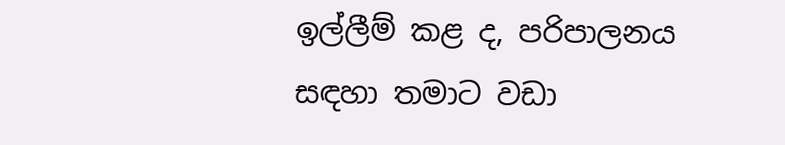ඉල්ලීම් කළ ද, පරිපාලනය සඳහා තමාට වඩා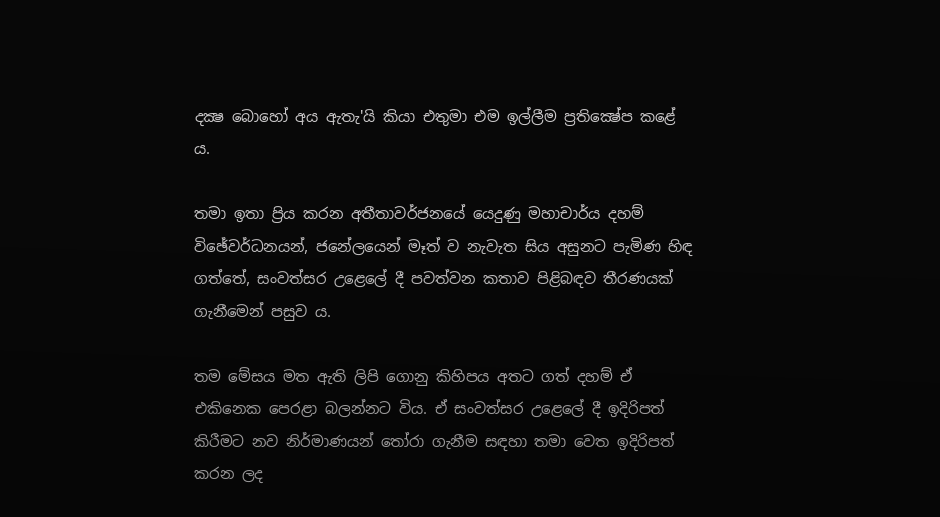දක්‍ෂ බොහෝ අය ඇතැ'යි කියා එතුමා එම ඉල්ලීම ප්‍රතික්‍ෂේප කළේ ය.

තමා ඉතා ප්‍රිය කරන අතීතාවර්ජනයේ යෙදුණු මහාචාර්ය දහම් විඡේවර්ධනයන්, ජනේලයෙන් මෑත් ව නැවැත සිය අසුනට පැමිණ හිඳ ගත්තේ, සංවත්සර උළෙලේ දී පවත්වන කතාව පිළිබඳව තීරණයක්‌ ගැනීමෙන් පසුව ය.

තම මේසය මත ඇති ලිපි ගොනු කිහිපය අතට ගත් දහම් ඒ එකිනෙක පෙරළා බලන්නට විය. ඒ සංවත්සර උළෙලේ දී ඉදිරිපත් කිරීමට නව නිර්මාණයන් තෝරා ගැනීම සඳහා තමා වෙත ඉදිරිපත් කරන ලද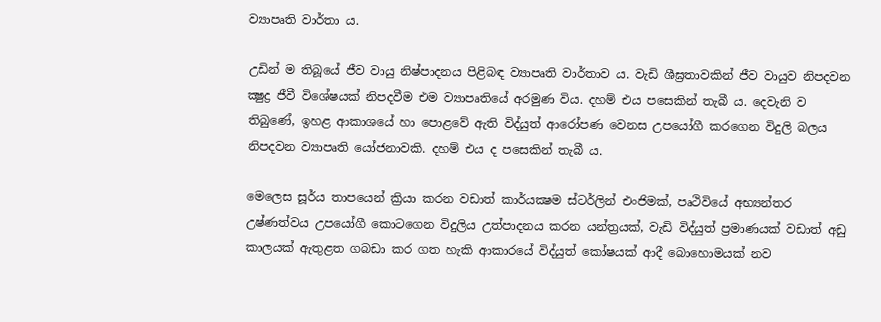ව්‍යාපෘති වාර්තා ය.

උඩින් ම තිබූයේ ජීව වායු නිෂ්පාදනය පිළිබඳ ව්‍යාපෘති වාර්තාව ය. වැඩි ශීඝ්‍රතාවකින් ජීව වායුව නිපදවන ක්‍ෂුද්‍ර ජීවී විශේෂයක්‌ නිපදවීම එම ව්‍යාපෘතියේ අරමුණ විය. දහම් එය පසෙකින් තැබී ය. දෙවැනි ව තිබුණේ, ඉහළ ආකාශයේ හා පොළවේ ඇති විද්යුත් ආරෝපණ වෙනස උපයෝගී කරගෙන විදුලි බලය නිපදවන ව්‍යාපෘති යෝජනාවකි. දහම් එය ද පසෙකින් තැබී ය.

මෙලෙස සූර්ය තාපයෙන් ක්‍රියා කරන වඩාත් කාර්යක්‍ෂම ස්‌ටර්ලින් එංජිමක්‌, පෘථිවියේ අභ්‍යන්තර උෂ්ණත්වය උපයෝගී කොටගෙන විදුලිය උත්පාදනය කරන යන්ත්‍රයක්‌, වැඩි විද්යුත් ප්‍රමාණයක්‌ වඩාත් අඩු කාලයක්‌ ඇතුළත ගබඩා කර ගත හැකි ආකාරයේ විද්යුත් කෝෂයක්‌ ආදී බොහොමයක්‌ නව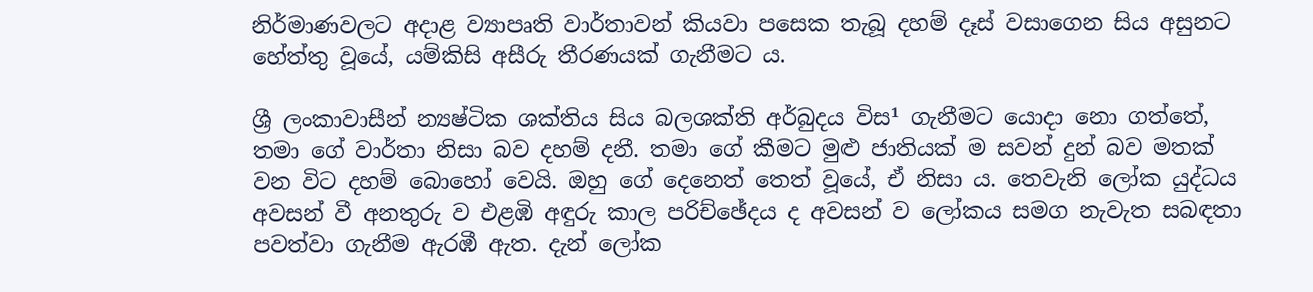නිර්මාණවලට අදාළ ව්‍යාපෘති වාර්තාවන් කියවා පසෙක තැබූ දහම් දෑස්‌ වසාගෙන සිය අසුනට හේත්තු වූයේ, යම්කිසි අසීරු තීරණයක්‌ ගැනීමට ය.

ශ්‍රී ලංකාවාසීන් න්‍යෂ්ටික ශක්‌තිය සිය බලශක්‌ති අර්බුදය විස¹ ගැනීමට යොදා නො ගත්තේ, තමා ගේ වාර්තා නිසා බව දහම් දනී. තමා ගේ කීමට මුළු ජාතියක්‌ ම සවන් දුන් බව මතක්‌ වන විට දහම් බොහෝ වෙයි. ඔහු ගේ දෙනෙත් තෙත් වූයේ, ඒ නිසා ය. තෙවැනි ලෝක යුද්ධය අවසන් වී අනතුරු ව එළඹි අඳුරු කාල පරිච්ඡේදය ද අවසන් ව ලෝකය සමග නැවැත සබඳතා පවත්වා ගැනීම ඇරඹී ඇත. දැන් ලෝක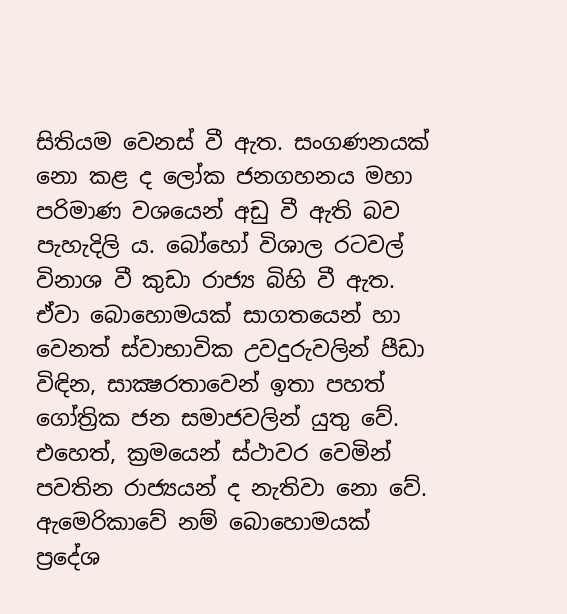සිතියම වෙනස්‌ වී ඇත. සංගණනයක්‌ නො කළ ද ලෝක ජනගහනය මහා පරිමාණ වශයෙන් අඩු වී ඇති බව පැහැදිලි ය. බෝහෝ විශාල රටවල් විනාශ වී කුඩා රාජ්‍ය බිහි වී ඇත. ඒවා බොහොමයක්‌ සාගතයෙන් හා වෙනත් ස්‌වාභාවික උවදුරුවලින් පීඩා විඳින, සාක්‍ෂරතාවෙන් ඉතා පහත් ගෝත්‍රික ජන සමාජවලින් යුතු වේ. එහෙත්, ක්‍රමයෙන් ස්‌ථාවර වෙමින් පවතින රාජ්‍යයන් ද නැතිවා නො වේ. ඇමෙරිකාවේ නම් බොහොමයක්‌ ප්‍රදේශ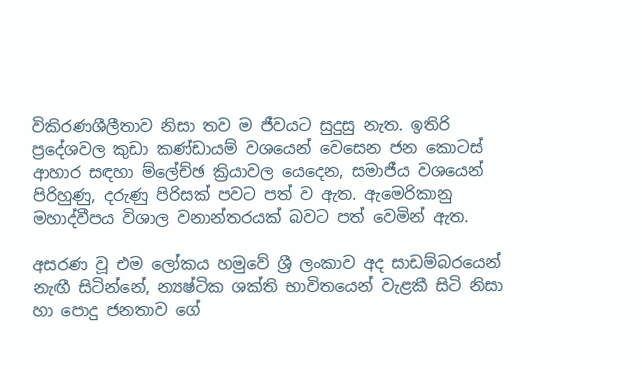විකිරණශීලීතාව නිසා තව ම ජීවයට සුදුසු නැත. ඉතිරි ප්‍රදේශවල කුඩා කණ්‌ඩායම් වශයෙන් වෙසෙන ජන කොටස්‌ ආහාර සඳහා ම්ලේච්ඡ ක්‍රියාවල යෙදෙන, සමාජීය වශයෙන් පිරිහුණු, දරුණු පිරිසක්‌ පවට පත් ව ඇත. ඇමෙරිකානු මහාද්වීපය විශාල වනාන්තරයක්‌ බවට පත් වෙමින් ඇත.

අසරණ වූ එම ලෝකය හමුවේ ශ්‍රී ලංකාව අද සාඩම්බරයෙන් නැඟී සිටින්නේ, න්‍යෂ්ටික ශක්‌ති භාවිතයෙන් වැළකී සිටි නිසා හා පොදු ජනතාව ගේ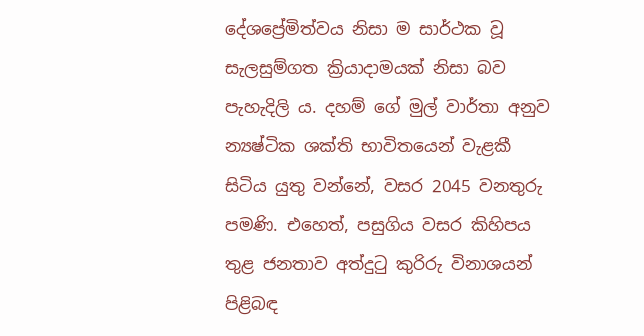දේශප්‍රේමිත්වය නිසා ම සාර්ථක වූ සැලසුම්ගත ක්‍රියාදාමයක්‌ නිසා බව පැහැදිලි ය. දහම් ගේ මුල් වාර්තා අනුව න්‍යෂ්ටික ශක්‌ති භාවිතයෙන් වැළකී සිටිය යුතු වන්නේ, වසර 2045 වනතුරු පමණි. එහෙත්, පසුගිය වසර කිහිපය තුළ ජනතාව අත්දුටු කුරිරු විනාශයන් පිළිබඳ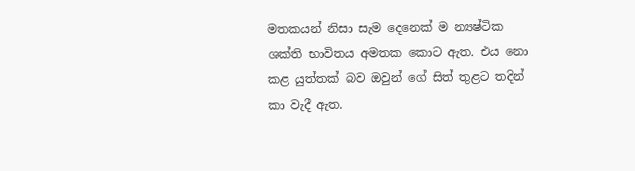මතකයන් නිසා සැම දෙනෙක්‌ ම න්‍යෂ්ටික ශක්‌ති භාවිතය අමතක කොට ඇත. එය නො කළ යුත්තක්‌ බව ඔවුන් ගේ සිත් තුළට තදින් කා වැදී ඇත.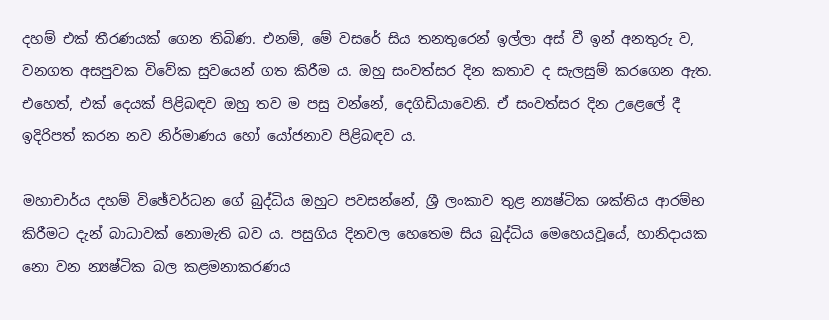දහම් එක්‌ තීරණයක්‌ ගෙන තිබිණ. එනම්, මේ වසරේ සිය තනතුරෙන් ඉල්ලා අස්‌ වී ඉන් අනතුරු ව, වනගත අසපුවක විවේක සුවයෙන් ගත කිරීම ය. ඔහු සංවත්සර දින කතාව ද සැලසුම් කරගෙන ඇත. එහෙත්, එක්‌ දෙයක්‌ පිළිබඳව ඔහු තව ම පසු වන්නේ, දෙගිඩියාවෙනි. ඒ සංවත්සර දින උළෙලේ දී ඉදිරිපත් කරන නව නිර්මාණය හෝ යෝජනාව පිළිබඳව ය.

මහාචාර්ය දහම් විඡේවර්ධන ගේ බුද්ධිය ඔහුට පවසන්නේ, ශ්‍රී ලංකාව තුළ න්‍යෂ්ටික ශක්‌තිය ආරම්භ කිරීමට දැන් බාධාවක්‌ නොමැති බව ය. පසුගිය දිනවල හෙතෙම සිය බුද්ධිය මෙහෙයවූයේ, හානිදායක නො වන න්‍යෂ්ටික බල කළමනාකරණය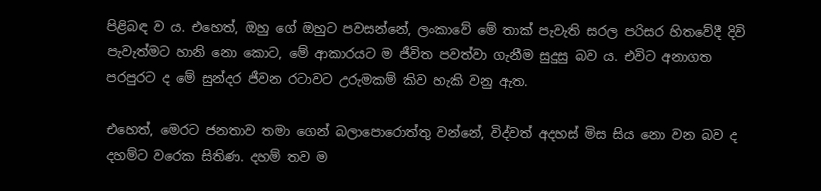පිළිබඳ ව ය. එහෙත්, ඔහු ගේ ඔහුට පවසන්නේ, ලංකාවේ මේ තාක්‌ පැවැති සරල පරිසර හිතවේදී දිවි පැවැත්මට හානි නො කොට, මේ ආකාරයට ම ජීවිත පවත්වා ගැනීම සුදුසු බව ය. එවිට අනාගත පරපුරට ද මේ සුන්දර ජීවන රටාවට උරුමකම් කිව හැකි වනු ඇත.

එහෙත්, මෙරට ජනතාව තමා ගෙන් බලාපොරොත්තු වන්නේ, විද්වත් අදහස්‌ මිස සිය නො වන බව ද දහම්ට වරෙක සිතිණ. දහම් තව ම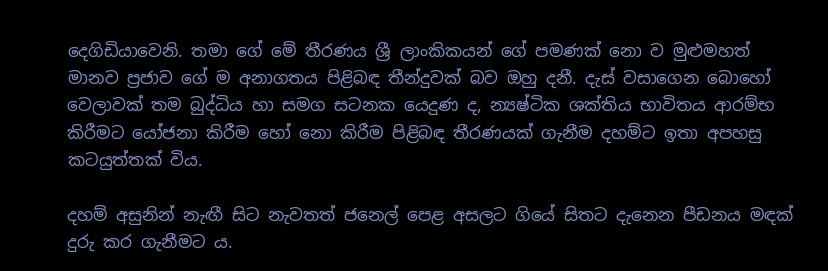දෙගිඩියාවෙනි. තමා ගේ මේ තීරණය ශ්‍රී ලාංකිකයන් ගේ පමණක්‌ නො ව මුළුමහත් මානව ප්‍රජාව ගේ ම අනාගතය පිළිබඳ තීන්දුවක්‌ බව ඔහු දනී. දැස්‌ වසාගෙන බොහෝ වෙලාවක්‌ තම බුද්ධිය හා සමග සටනක යෙදුණ ද, න්‍යෂ්ටික ශක්‌තිය භාවිතය ආරම්භ කිරීමට යෝජනා කිරීම හෝ නො කිරීම පිළිබඳ තීරණයක්‌ ගැනීම දහම්ට ඉතා අපහසු කටයුත්තක්‌ විය.

දහම් අසුනින් නැඟී සිට නැවතත් ජනෙල් පෙළ අසලට ගියේ සිතට දැනෙන පීඩනය මඳක්‌ දුරු කර ගැනීමට ය.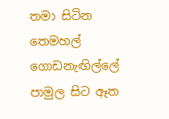තමා සිටින තෙමහල් ගොඩනැඟිල්ලේ පාමුල සිට ඈත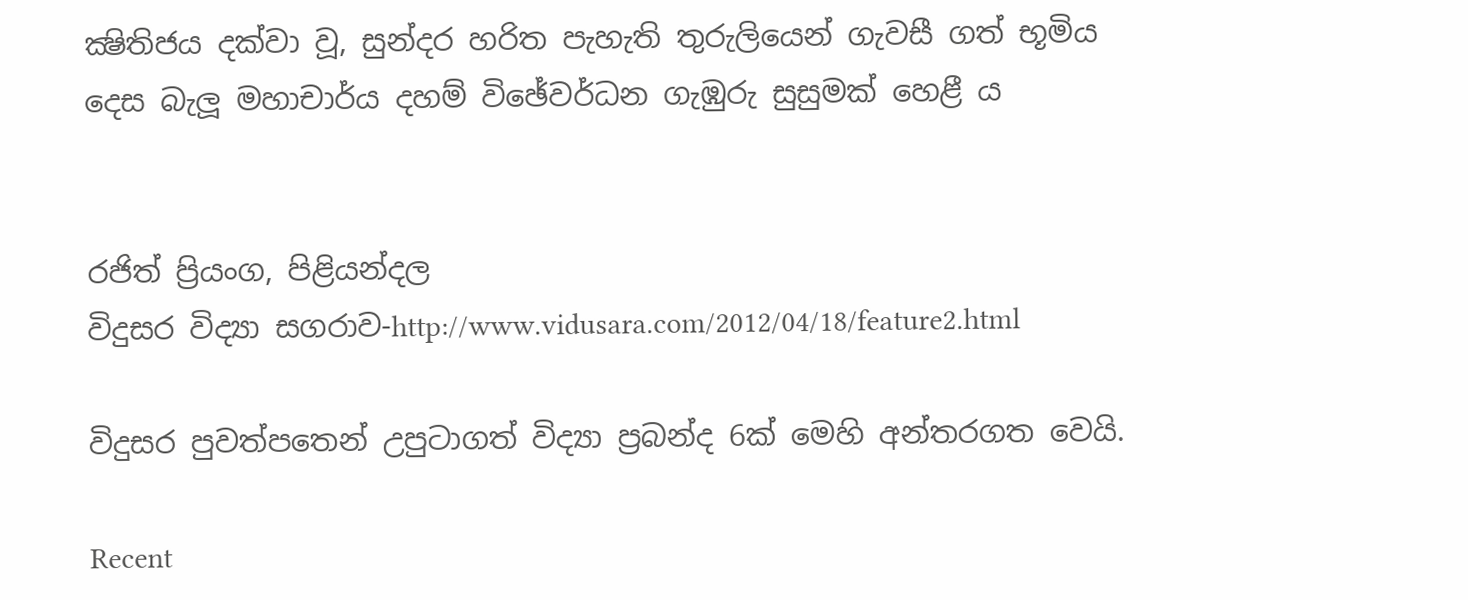ක්‍ෂිතිජය දක්‌වා වූ, සුන්දර හරිත පැහැති තුරුලියෙන් ගැවසී ගත් භූමිය දෙස බැලූ මහාචාර්ය දහම් විඡේවර්ධන ගැඹුරු සුසුමක්‌ හෙළී ය


රජිත් ප්‍රියංග, පිළියන්දල
විදුසර විද්‍යා සගරාව-http://www.vidusara.com/2012/04/18/feature2.html

විදුසර පුවත්පතෙන් උපුටාගත් විද්‍යා ප්‍රබන්ද 6ක් මෙහි අන්තරගත වෙයි.

Recent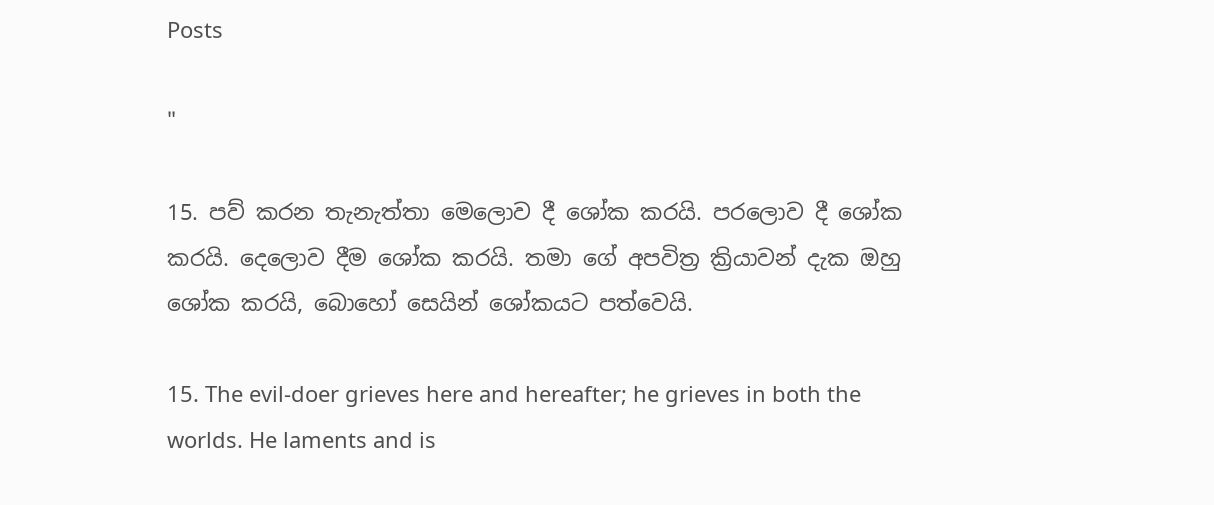Posts

"

15. පව් කරන තැනැත්තා මෙලොව දී ශෝක කරයි. පරලොව දී ශෝක කරයි. දෙලොව දීම ශෝක කරයි. තමා ගේ අපවිත්‍ර ක්‍රියාවන් දැක ඔහු ශෝක කරයි, බොහෝ සෙයින් ශෝකයට පත්වෙයි.

15. The evil-doer grieves here and hereafter; he grieves in both the worlds. He laments and is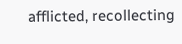afflicted, recollecting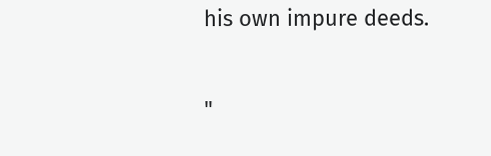his own impure deeds.

"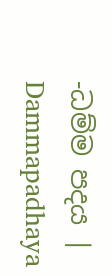-ධම්ම පදය | Dammapadhaya